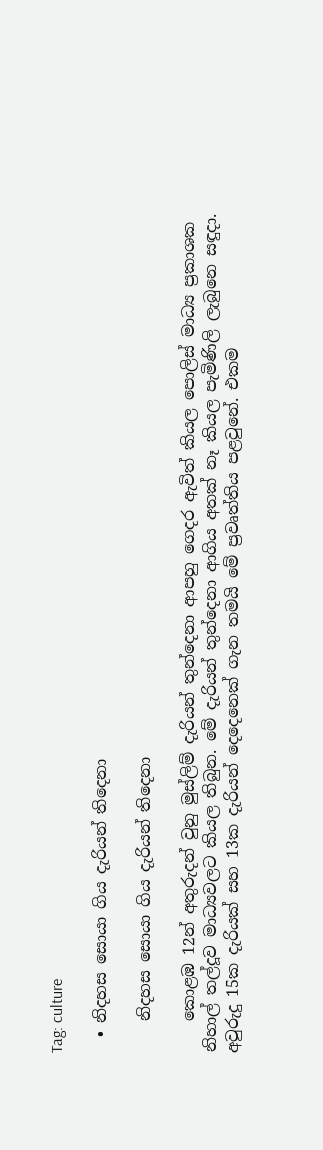Tag: culture

  • නිදහස සොයා ගිය දැරියන් තිදෙනා

    නිදහස සොයා ගිය දැරියන් තිදෙනා

    කොළඹ 12න් අතුරුදන් වුනු මුස්ලිම් දැරියන් තුන්දෙනා ආපහු ගෙදර ඇවිත් කියල පොලිස් මාධ්‍ය ප්‍රකාශක නිහාල් තල්දූව මාධ්‍යවලට කියල තිබුන. මේ දැරියන් තුන්දෙනා ආගිය අතක් නෑ කියල පැමිණිලි ලැබුනෙ සඳුදා. අවුරුදු 15ක දැරියක් සහ 13ක දැරියන් දෙදෙනෙක් ගැන තමයි මේ ප්‍රවෘත්තිය පළවුනේ. එකම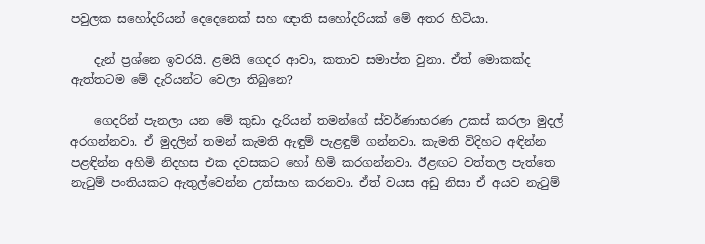පවුලක සහෝදරියන් දෙදෙනෙක් සහ ඥාති සහෝදරියක් මේ අතර හිටියා.

    දැන් ප්‍රශ්නෙ ඉවරයි. ළමයි ගෙදර ආවා, කතාව සමාප්ත වුනා. ඒත් මොකක්ද ඇත්තටම මේ දැරියන්ට වෙලා තිබුනෙ?

    ගෙදරින් පැනලා යන මේ කුඩා දැරියන් තමන්ගේ ස්වර්ණාභරණ උකස් කරලා මුදල් අරගන්නවා. ඒ මුදලින් තමන් කැමති ඇඳුම් පැළඳුම් ගන්නවා. කැමති විදිහට අඳින්න පළඳින්න අහිමි නිදහස එක දවසකට හෝ හිමි කරගන්නවා. ඊළඟට වත්තල පැත්තෙ නැටුම් පංතියකට ඇතුල්වෙන්න උත්සාහ කරනවා. ඒත් වයස අඩු නිසා ඒ අයව නැටුම්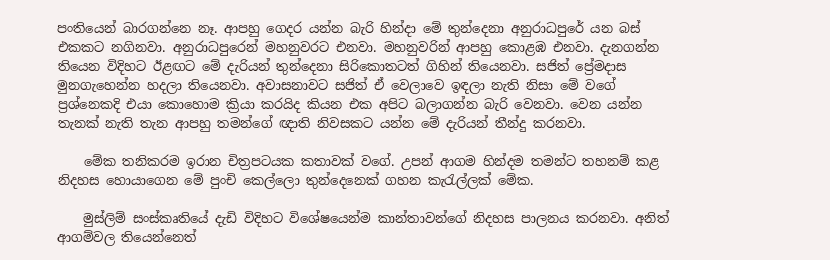පංතියෙන් බාරගන්නෙ නෑ. ආපහු ගෙදර යන්න බැරි හින්දා මේ තුන්දෙනා අනුරාධපුරේ යන බස් එකකට නගිනවා. අනුරාධපුරෙන් මහනුවරට එනවා. මහනුවරින් ආපහු කොළඹ එනවා. දැනගන්න තියෙන විදිහට ඊළඟට මේ දැරියන් තුන්දෙනා සිරිකොතටත් ගිහින් තියෙනවා. සජිත් ප්‍රේමදාස මුනගැහෙන්න හදලා තියෙනවා. අවාසනාවට සජිත් ඒ වෙලාවෙ ඉඳලා නැති නිසා මේ වගේ ප්‍රශ්නෙකදි එයා කොහොම ක්‍රියා කරයිද කියන එක අපිට බලාගන්න බැරි වෙනවා. වෙන යන්න තැනක් නැති තැන ආපහු තමන්ගේ ඥාති නිවසකට යන්න මේ දැරියන් තීන්දු කරනවා.

    මේක තනිකරම ඉරාන චිත්‍රපටයක කතාවක් වගේ. උපන් ආගම හින්දම තමන්ට තහනම් කළ නිදහස හොයාගෙන මේ පුංචි කෙල්ලො තුන්දෙනෙක් ගහන කැරැල්ලක් මේක.

    මුස්ලිම් සංස්කෘතියේ දැඩි විදිහට විශේෂයෙන්ම කාන්තාවන්ගේ නිදහස පාලනය කරනවා. අනිත් ආගම්වල තියෙන්නෙත්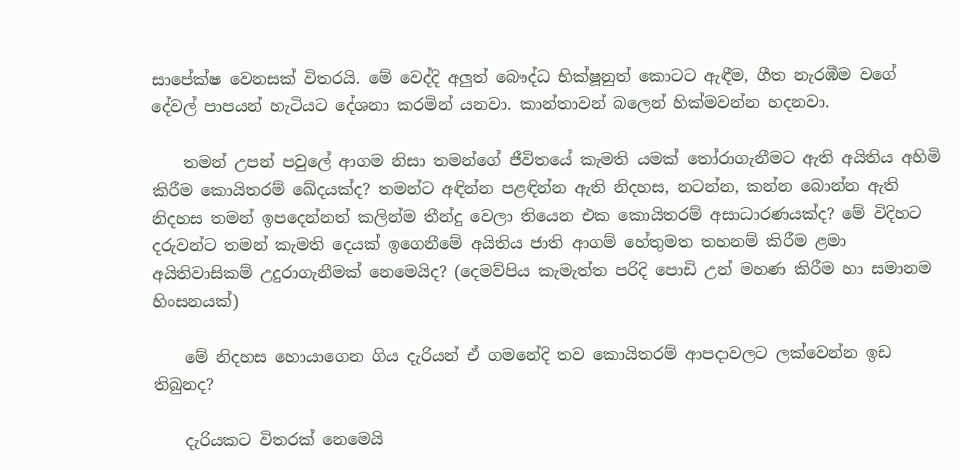සාපේක්ෂ වෙනසක් විතරයි. මේ වෙද්දි අලුත් බෞද්ධ භික්ෂූනුත් කොටට ඇඳීම, ගීත නැරඹීම වගේ දේවල් පාපයන් හැටියට දේශනා කරමින් යනවා. කාන්තාවන් බලෙන් හික්මවන්න හදනවා.

    තමන් උපන් පවුලේ ආගම නිසා තමන්ගේ ජීවිතයේ කැමති යමක් තෝරාගැනීමට ඇති අයිතිය අහිමි කිරීම කොයිතරම් ඛේදයක්ද? තමන්ට අඳින්න පළඳින්න ඇති නිදහස, නටන්න, කන්න බොන්න ඇති නිදහස තමන් ඉපදෙන්නත් කලින්ම තීන්දු වෙලා තියෙන එක කොයිතරම් අසාධාරණයක්ද? මේ විදිහට දරුවන්ට තමන් කැමති දෙයක් ඉගෙනීමේ අයිතිය ජාති ආගම් හේතුමත තහනම් කිරීම ළමා අයිතිවාසිකම් උදුරාගැනීමක් නෙමෙයිද? (දෙමව්පිය කැමැත්ත පරිදි පොඩි උන් මහණ කිරීම හා සමානම හිංසනයක්)

    මේ නිදහස හොයාගෙන ගිය දැරියන් ඒ ගමනේදි තව කොයිතරම් ආපදාවලට ලක්වෙන්න ඉඩ තිබුනද?

    දැරියකට විතරක් නෙමෙයි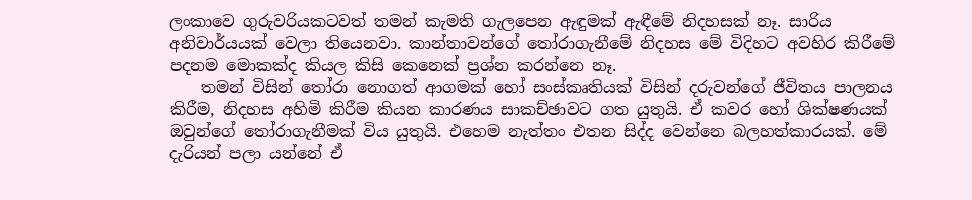ලංකාවෙ ගුරුවරියකටවත් තමන් කැමති ගැලපෙන ඇඳුමක් ඇඳීමේ නිදහසක් නෑ. සාරිය අනිවාර්යයක් වෙලා තියෙනවා. කාන්තාවන්ගේ තෝරාගැනීමේ නිදහස මේ විදිහට අවහිර කිරීමේ පදනම මොකක්ද කියල කිසි කෙනෙක් ප්‍රශ්න කරන්නෙ නෑ.
    තමන් විසින් තෝරා නොගත් ආගමක් හෝ සංස්කෘතියක් විසින් දරුවන්ගේ ජීවිතය පාලනය කිරීම, නිදහස අහිමි කිරීම කියන කාරණය සාකච්ඡාවට ගත යුතුයි. ඒ කවර හෝ ශික්ෂණයක් ඔවුන්ගේ තෝරාගැනීමක් විය යුතුයි. එහෙම නැත්තං එතන සිද්ද වෙන්නෙ බලහත්කාරයක්. මේ දැරියන් පලා යන්නේ ඒ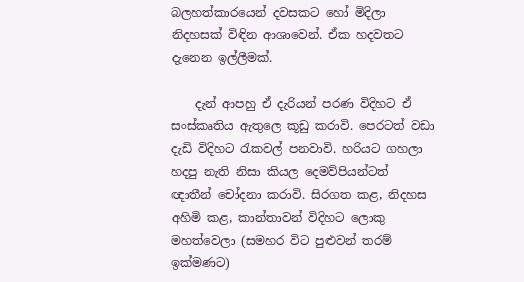බලහත්කාරයෙන් දවසකට හෝ මිදිලා නිදහසක් විඳින ආශාවෙන්. ඒක හදවතට දැනෙන ඉල්ලීමක්.

    දැන් ආපහු ඒ දැරියන් පරණ විදිහට ඒ සංස්කෘතිය ඇතුලෙ කූඩු කරාවි. පෙරටත් වඩා දැඩි විදිහට රැකවල් පනවාවි. හරියට ගහලා හදපු නැති නිසා කියල දෙමව්පියන්ටත් ඥාතීන් චෝදනා කරාවි. සිරගත කළ, නිදහස අහිමි කළ, කාන්තාවන් විදිහට ලොකු මහත්වෙලා (සමහර විට පුළුවන් තරම් ඉක්මණට)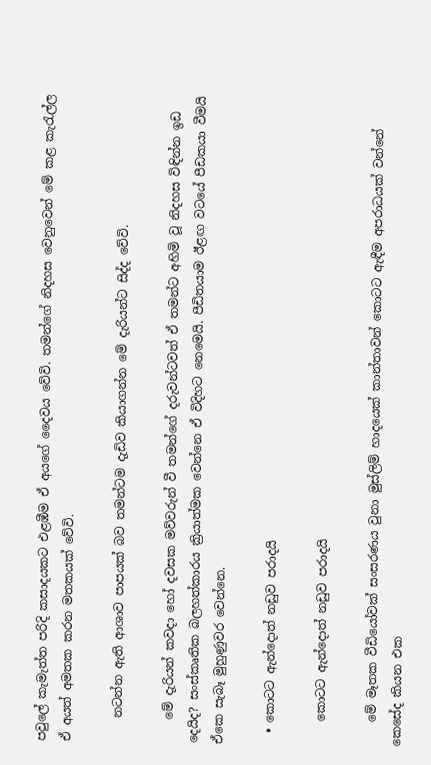පවුලේ කැමැත්ත පරිදි කසාදයකට එළඹීම ඒ අයගේ දෛවය වේවි. තමන්ගේ නිදහස වෙනුවෙන් මේ කළ කැරැල්ල ඒ අයත් අමතක කරන මතකයක් වේවි.

    නටන්න ඇති ආශාව පාපයක් බව තමන්ටම දැඩිව කියාගන්න මේ දැරියන්ට සිද්ද වේවි.

    මේ දැරියන් කවදා හෝ දවසක මව්වරුන් වී තමන්ගේ දරුවන්ටවත් ඒ තමන්ට අහිමි වූ නිදහස විඳින්න ඉඩ දෙයිද? සංස්කෘතික බලහත්කාරය ක්‍රියාත්මක වෙන්නෙ ඒ විදිහට නෙමෙයි. පීඩිතයාම ඊළඟ වටයේ පීඩකයා වීමයි ඒකෙ සැබෑ මුහුණුවර වෙන්නෙ.

  • කොටට ඇන්දොත් නඩුව පරාදයි

    කොටට ඇන්දොත් නඩුව පරාදයි

    මේ මෑතක වීඩියෝවක් සංසරණය වුනා මුස්ලිම් හාදයෙක් කාන්තාවන් කොටට ඇඳීම අපරාධයක් වන්නේ කෙසේද කියන එක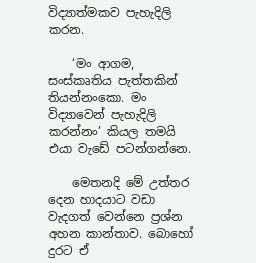විද්‍යාත්මකව පැහැදිලි කරන.

    ‘මං ආගම, සංස්කෘතිය පැත්තකින් තියන්නංකො. මං විද්‍යාවෙන් පැහැදිලි කරන්නං’ කියල තමයි එයා වැඩේ පටන්ගන්නෙ.

    මෙතනදි මේ උත්තර දෙන හාදයාට වඩා වැදගත් වෙන්නෙ ප්‍රශ්න අහන කාන්තාව. බොහෝ දුරට ඒ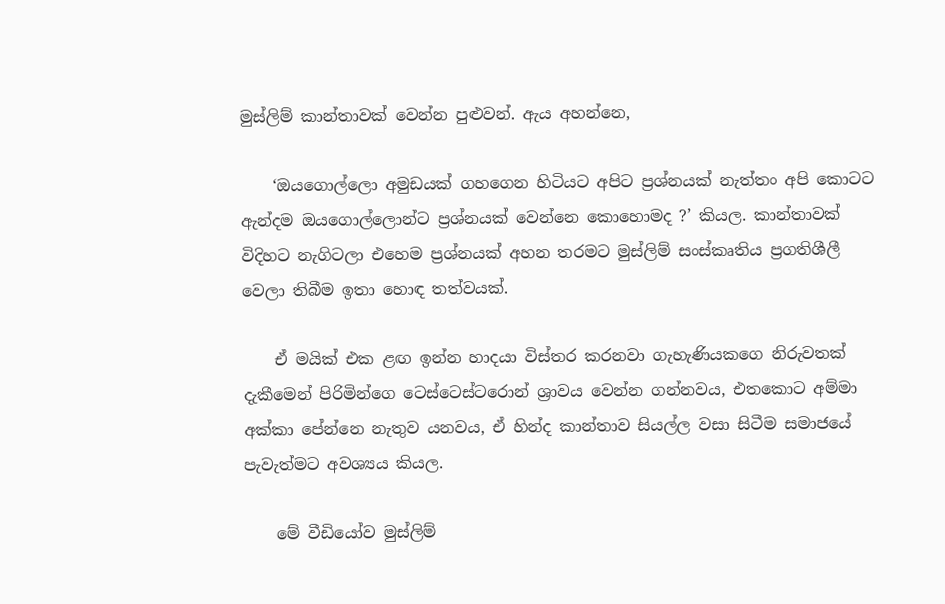මුස්ලිම් කාන්තාවක් වෙන්න පුළුවන්. ඇය අහන්නෙ,

    ‘ඔයගොල්ලො අමුඩයක් ගහ‍ගෙන හිටියට අපිට ප්‍රශ්නයක් නැත්තං අපි කොටට ඇන්දම ඔයගොල්ලොන්ට ප්‍රශ්නයක් වෙන්නෙ කොහොමද ?’ කියල. කාන්තාවක් විදිහට නැගිටලා එහෙම ප්‍රශ්නයක් අහන තරමට මුස්ලිම් සංස්කෘතිය ප්‍රගතිශීලී වෙලා තිබීම ඉතා හොඳ තත්වයක්.

    ඒ මයික් එක ළඟ ඉන්න හාදයා විස්තර කරනවා ගැහැණියකගෙ නිරුවතක් දැකීමෙන් පිරිමින්ගෙ ටෙස්‍ටෙස්ටරොන් ශ්‍රාවය වෙන්න ගන්නවය, එතකොට අම්මා අක්කා පේන්නෙ නැතුව යනවය, ඒ හින්ද කාන්තාව සියල්ල වසා සිටීම සමාජයේ පැවැත්මට අවශ්‍යය කියල.

    මේ වීඩියෝව මුස්ලිම්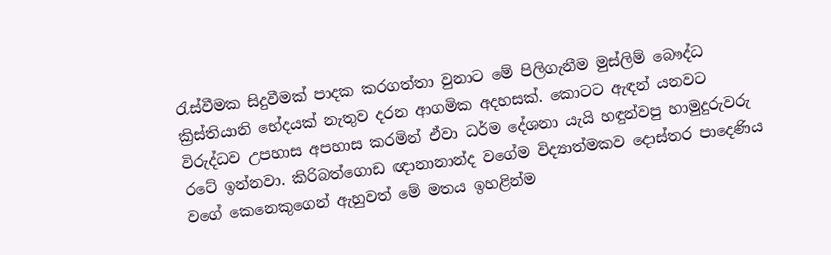රැස්වීමක සිදුවීමක් පාදක කරගත්තා වුනාට මේ පිලිගැනීම මුස්ලිම් බෞද්ධ ක්‍රිස්තියානි භේදයක් නැතුව දරන ආගමික අදහසක්. කොටට ඇඳන් යනවට විරුද්ධව උපහාස අපහාස කරමින් ඒවා ධර්ම දේශනා යැයි හඳුන්වපු හාමුදුරුවරු රටේ ඉන්නවා. කිරිබත්ගොඩ ඥානානාන්ද වගේම විද්‍යාත්මකව දොස්තර පාදෙණිය වගේ කෙනෙකුගෙන් ඇහුවත් මේ මතය ඉහළින්ම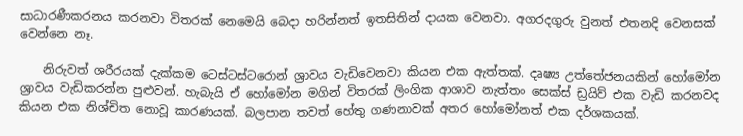සාධාරණීකරනය කරනවා විතරක් නෙමෙයි බෙදා හරින්නත් ඉතසිතින් දායක වෙනවා. අගරදගුරු වුනත් එතනදි වෙනසක් වෙන්නෙ නෑ.

    නිරුවත් ශරීරයක් දැක්කම ටෙස්ටස්ටරොන් ශ්‍රාවය වැඩි‍වෙනවා කියන එක ඇත්තක්. දෘෂ්‍ය උත්තේජනයකින් හෝමෝන ශ්‍රාවය වැඩිකරන්න පුළුවන්. හැබැයි ඒ හෝමෝන මගින් විතරක් ලිංගික ආශාව නැත්තං සෙක්ස් ඩ්‍රයිව් එක වැඩි කරනවද කියන එක නිශ්චිත නොවූ කාරණයක්. බලපාන තවත් හේතු ගණනාවක් අතර හෝමෝනත් එක දර්ශකයක්.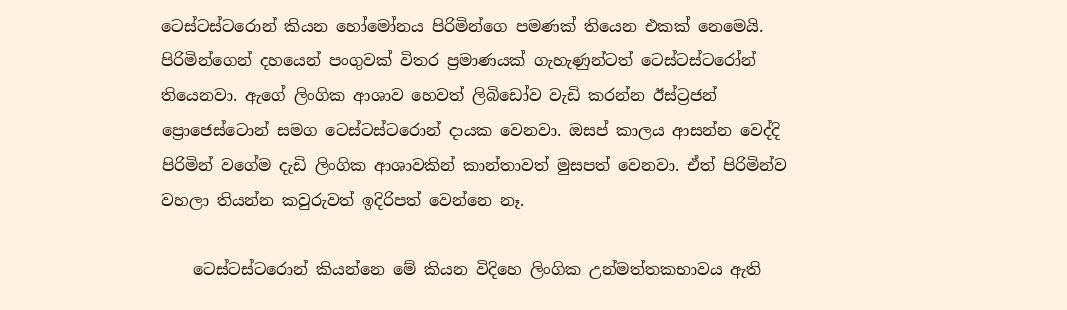ටෙස්ටස්ටරොන් කියන හෝමෝනය පිරිමින්ගෙ පමණක් තියෙන එකක් නෙමෙයි. පිරිමින්ගෙන් දහයෙන් පංගුවක් විතර ප්‍රමාණයක් ගැහැණුන්ටත් ටෙස්ටස්ටරෝන් තියෙනවා. ඇගේ ලිංගික ආශාව හෙවත් ලිබිඩෝව වැඩි කරන්න ඊස්ට්‍රජන් ප්‍රොජෙස්ටොන් සමග ටෙස්ටස්ටරොන් දායක වෙනවා. ඔසප් කාලය ආසන්න වෙද්දි පිරිමින් වගේම දැඩි ලිංගික ආශාවකින් කාන්තාවත් මුසපත් වෙනවා. ඒත් පිරිමින්ව වහලා තියන්න කවුරුවත් ඉදිරිපත් වෙන්නෙ නෑ.

    ටෙස්ටස්ටරොන් කියන්නෙ මේ කියන විදිහෙ ලිංගික උන්මත්තකභාවය ඇති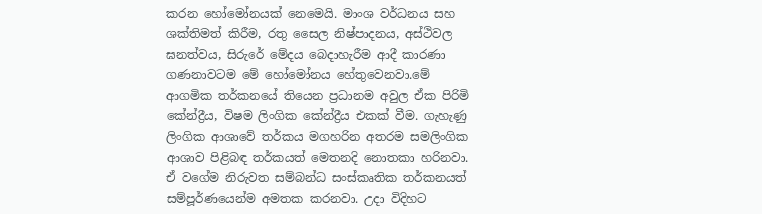කරන හෝමෝනයක් නෙමෙයි. මාංශ වර්ධනය සහ ශක්තිමත් කිරීම, රතු සෛල නිෂ්පාදනය, අස්ථිවල ඝනත්වය, සිරුරේ මේදය බෙදාහැරීම ආදී කාරණා ගණනාවටම මේ හෝමෝනය හේතුවෙනවා.මේ ආගමික තර්කනයේ ‍තියෙන ප්‍රධානම අවුල ඒක පිරිමි කේන්ද්‍රීය, විෂම ලිංගික කේන්ද්‍රීය එකක් වීම. ගැහැණු ලිංගික ආශාවේ තර්කය මගහරින අතරම සමලිංගික ආශාව පිළිබඳ තර්කයත් මෙතනදි නොතකා හරිනවා. ඒ වගේම නිරුවත සම්බන්ධ සංස්කෘතික තර්කනයත් සම්පූර්ණයෙන්ම අමතක කරනවා. උදා විදිහට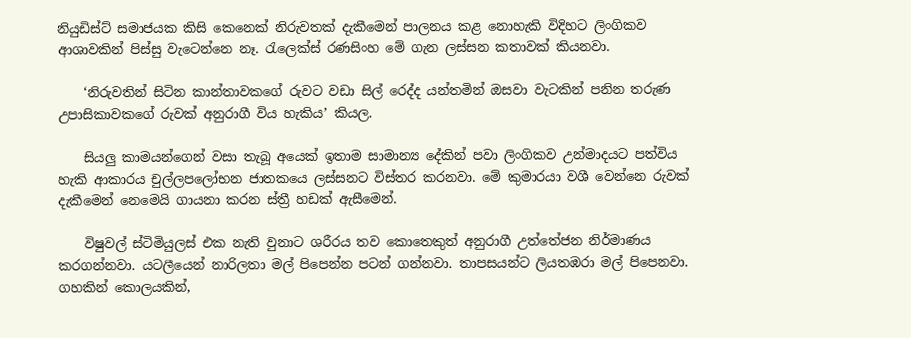නියුඩිස්ට් සමාජයක කිසි කෙනෙක් නිරුවතක් දැකීමෙන් පාලනය කළ නොහැකි විදිහට ලිංගිකව ආශාවකින් පිස්සු වැටෙන්නෙ නෑ. රැලෙක්ස් රණසිංහ මේ ගැන ලස්සන කතාවක් කියනවා.

    ‘නිරුවතින් සිටින කාන්තාවකගේ රුවට වඩා සිල් රෙද්ද යන්තමින් ඔසවා වැටකින් පනින තරුණ උපාසිකාවකගේ රුවක් අනුරාගී විය හැකිය’ කියල.

    සියලු කාමයන්ගෙන් වසා තැබූ අයෙක් ඉතාම සාමාන්‍ය දේකින් පවා ලිංගිකව උන්මාදයට පත්විය හැකි ආකාරය චුල්ලප‍ලෝභන ජාතකයෙ ලස්සනට විස්තර කරනවා. මේ කුමාරයා වශී වෙන්නෙ රුවක් දැකීමෙන් නෙමෙයි ගායනා කරන ස්ත්‍රී හඩක් ඇසීමෙන්.

    විෂුවල් ස්ටිමියුලස් එක නැති වුනාට ශරීරය තව කොතෙකුත් අනුරාගී උත්තේජන නිර්මාණය කරගන්නවා. යටලීයෙන් නාරිලතා මල් පිපෙන්න පටන් ගන්නවා. තාපසයන්ට ලියතඹරා මල් පිපෙනවා. ගහකින් කොලයකින්,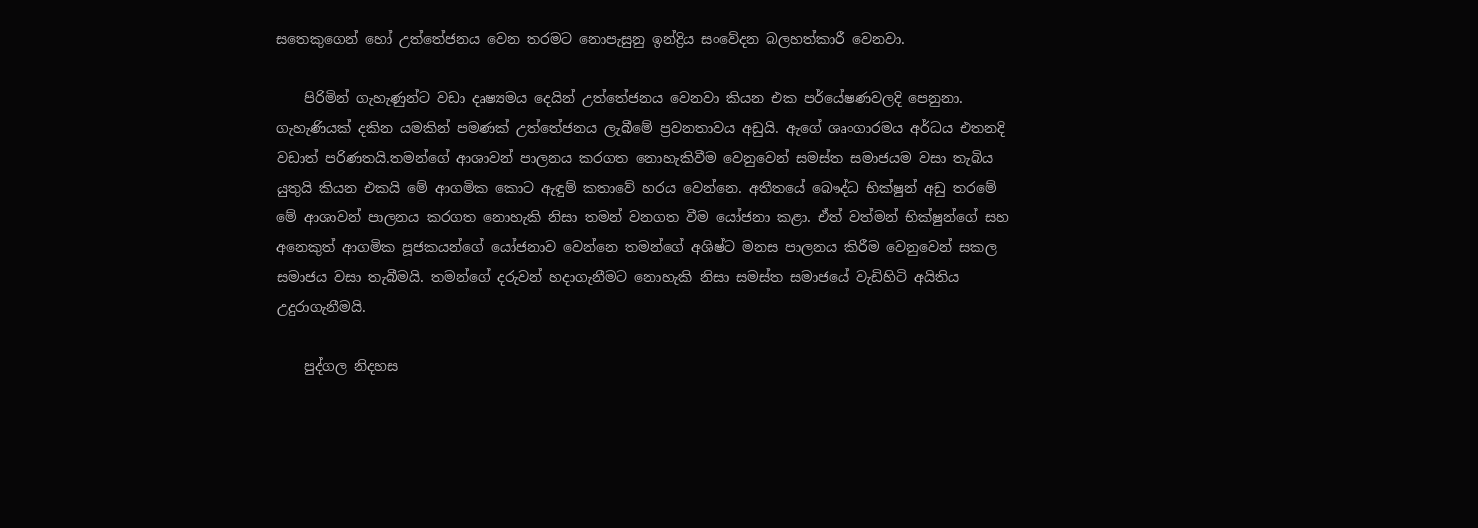සතෙකුගෙන් හෝ උත්තේජනය වෙන තරමට නොපැසුනු ඉන්ද්‍රිය සංවේදන බලහත්කාරී වෙනවා.

    පිරිමින් ගැහැණුන්ට වඩා දෘෂ්‍යමය දෙයින් උත්තේජනය වෙනවා කියන එක පර්යේෂණවලදි පෙනුනා. ගැහැණියක් දකින යමකින් පමණක් උත්තේජනය ලැබීමේ ප්‍රවනතාවය අඩුයි. ඇගේ ශෘංගාරමය අර්ධය එතනදි වඩාත් පරිණතයි.තමන්ගේ ආශාවන් පාලනය කරගත නොහැකිවීම වෙනුවෙන් සමස්ත සමාජයම වසා තැබිය යුතුයි කියන එකයි මේ ආගමික කොට ඇඳුම් කතාවේ හරය වෙන්නෙ. අතීතයේ බෞද්ධ භික්ෂුන් අඩු තරමේ මේ ආශාවන් පාලනය කරගත නොහැකි නිසා තමන් වනගත වීම යෝජනා කළා. ඒත් වත්මන් භික්ෂුන්ගේ සහ අනෙකුත් ආගමික පූජකයන්ගේ යෝජනාව වෙන්නෙ තමන්ගේ අශිෂ්ට මනස පාලනය කිරීම වෙනුවෙන් සකල සමාජය වසා තැබීමයි. තමන්ගේ දරුවන් හදාගැනීමට නොහැකි නිසා සමස්ත සමාජයේ වැඩිහිටි අයිතිය උදුරාගැනීමයි.

    පුද්ගල නිදහස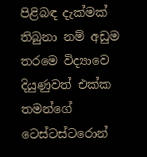පිළිබඳ දැක්මක් තිබුනා නම් අඩුම තරමෙ විද්‍යාවෙ දියුණුවත් එක්ක තමන්ගේ ටෙස්ටස්ටරොන්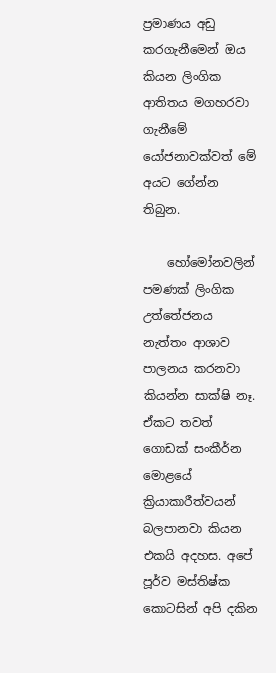ප්‍රමාණය අඩු කරගැනීමෙන් ඔය කියන ලිංගික ආතිතය මගහරවා ගැනීමේ යෝජනාවක්වත් මේ අයට ගේන්න තිබුන.

    හෝමෝනවලින් පමණක් ලිංගික උත්තේජනය නැත්තං ආශාව පාලනය කරනවා කියන්න සාක්ෂි නෑ. ඒකට තවත් ගොඩක් සංකීර්න මොළයේ ක්‍රියාකාරීත්වයන් බලපානවා කියන එකයි අදහස. අපේ පූර්ව මස්තිෂ්ක කොටසින් අපි දකින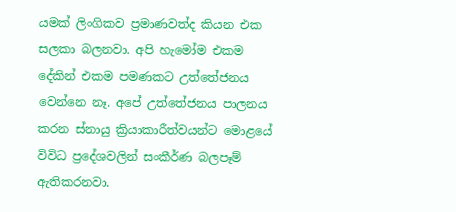යමක් ලිංගිකව ප්‍රමාණවත්ද කියන එක සලකා බලනවා. අපි හැමෝම එකම දේකින් එකම පමණකට උත්තේජනය වෙන්නෙ නෑ. අපේ උත්තේජනය පාලනය කරන ස්නායු ක්‍රියාකාරීත්වයන්ට මොළයේ විවිධ ප්‍රදේශවලින් සංකීර්ණ බලපෑම් ඇතිකරනවා.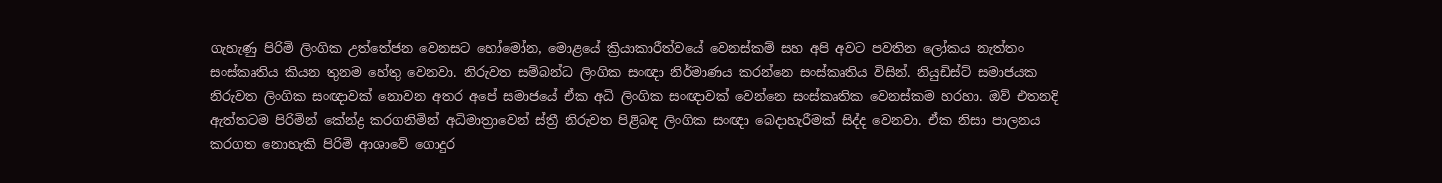ගැහැණු පිරිමි ලිංගික උත්‍තේජන වෙනසට හෝමෝන, මොළයේ ක්‍රියාකාරීත්වයේ වෙනස්කම් සහ අපි අවට පවතින ලෝකය නැත්තං සංස්කෘතිය කියන තුනම හේතු වෙනවා. නිරුවත සම්බන්ධ ලිංගික සංඥා නිර්මාණය කරන්නෙ සංස්කෘතිය විසින්. නියුඩිස්ට් සමාජයක නිරුවත ලිංගික සංඥාවක් නොවන අතර අපේ සමාජයේ ඒක අධි ලිංගික සංඥාවක් වෙන්නෙ සංස්කෘතික වෙනස්කම හරහා. ඔව් එතනදි ඇත්තටම පිරිමින් කේන්ද්‍ර කරගනිමින් අධිමාත්‍රාවෙන් ස්ත්‍රී නිරුවත පිළිබඳ ලිංගික සංඥා බෙදාහැරීමක් සිද්ද වෙනවා. ඒක නිසා පාලනය කරගත නොහැකි පිරිමි ආශාවේ ගොදුර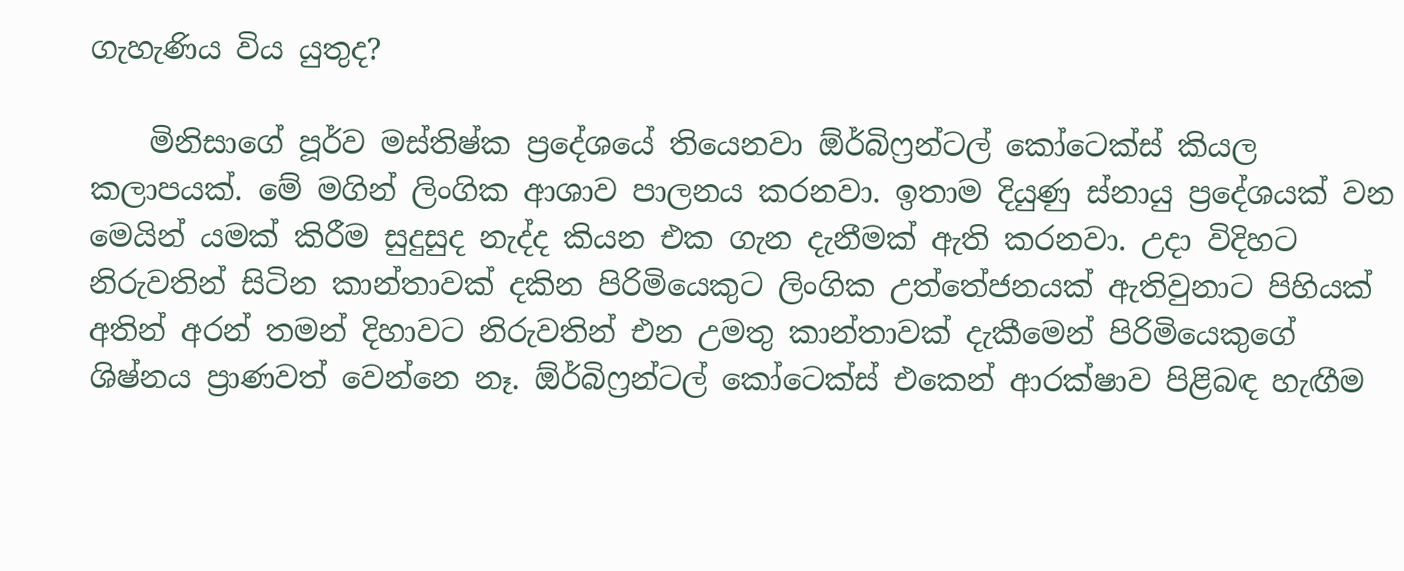ගැහැණිය විය යුතුද?

    මිනිසාගේ පූර්ව මස්තිෂ්ක ප්‍රදේශයේ තියෙනවා ඕර්බිෆ්‍රන්ටල් කෝටෙක්ස් කියල කලාපයක්. මේ මගින් ලිංගික ආශාව පාලනය කරනවා. ඉතාම දියුණු ස්නායු ප්‍රදේශයක් වන මෙයින් යමක් කිරීම සුදුසුද නැද්ද කියන එක ගැන දැනීමක් ඇති කරනවා. උදා විදිහට නිරුවතින් සිටින කාන්තාවක් දකින පිරිමියෙකුට ලිංගික උත්තේජනයක් ඇතිවුනාට පිහියක් අතින් අරන් තමන් දිහාවට නිරුවතින් එන උමතු කාන්තාවක් දැකීමෙන් පිරිමියෙකුගේ ශිෂ්නය ප්‍රාණවත් වෙන්නෙ නෑ. ඕර්බිෆ්‍රන්ටල් කෝටෙක්ස් එකෙන් ආරක්ෂාව පිළිබඳ හැඟීම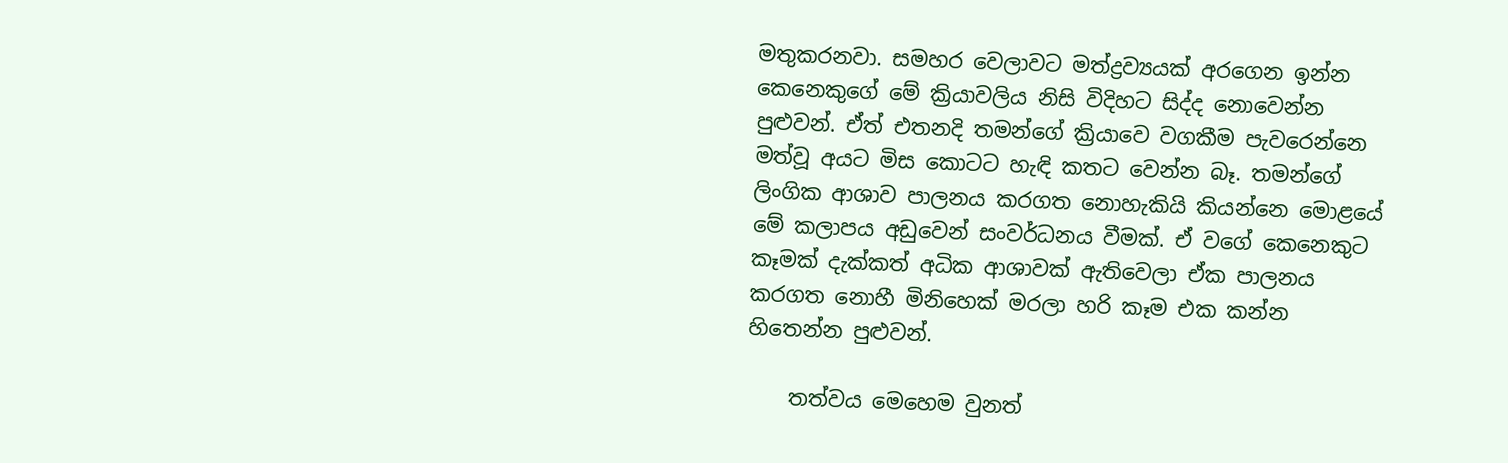මතුකරනවා. සමහර වෙලාවට මත්ද්‍රව්‍යයක් අරගෙන ඉන්න කෙනෙකුගේ මේ ක්‍රියාවලිය නිසි විදිහට සිද්ද නොවෙන්න පුළුවන්. ඒත් එතනදි තමන්ගේ ක්‍රියාවෙ වගකීම පැවරෙන්නෙ මත්වූ අයට මිස කොටට හැඳි කතට වෙන්න බෑ. තමන්ගේ ලිංගික ආශාව පාලනය කරගත නොහැකියි කියන්නෙ මොළයේ මේ කලාපය අඩුවෙන් සංවර්ධනය වීමක්. ඒ වගේ කෙනෙකුට කෑමක් දැක්කත් අධික ආශාවක් ඇතිවෙලා ඒක පාලනය කරගත නොහී මිනිහෙක් මරලා හරි කෑම එක කන්න හිතෙන්න පුළුවන්.

    තත්වය මෙහෙම වුනත්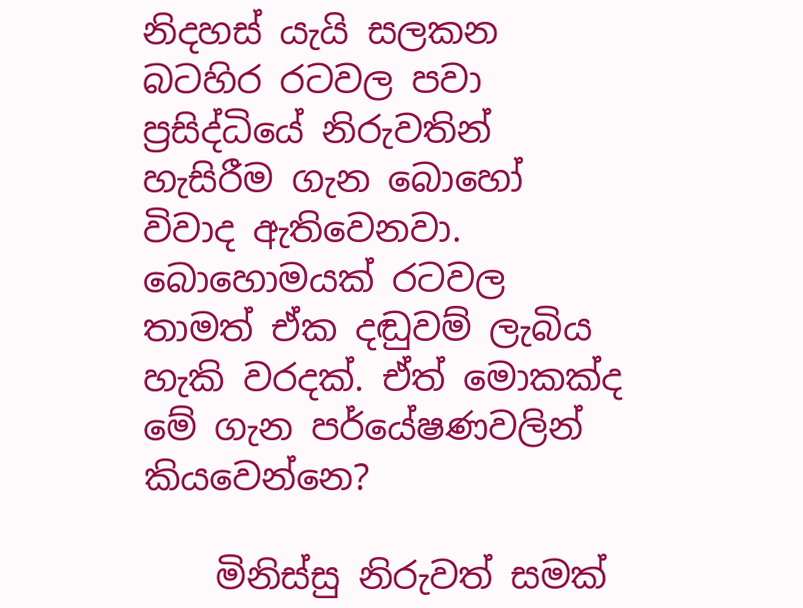නිදහස් යැයි සලකන බටහිර රටවල පවා ප්‍රසිද්ධියේ නිරුවතින් හැසිරීම ගැන බොහෝ විවාද ඇතිවෙනවා. බොහොමයක් රටවල තාමත් ඒක දඬුවම් ලැබිය හැකි වරදක්. ඒත් මොකක්ද මේ ගැන පර්යේෂණවලින් කියවෙන්නෙ?

    මිනිස්සු නිරුවත් සමක්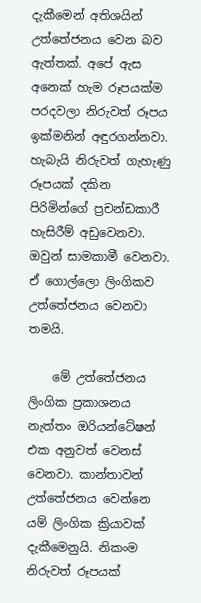දැකීමෙන් අතිශයින් උත්තේජනය වෙන බව ඇත්තක්. අපේ ඇස අනෙක් හැම රූපයක්ම පරදවලා නිරුවත් රූපය ඉක්මනින් අඳුරගන්නවා. හැබැයි නිරුවත් ගැහැණු රූපයක් දකින පිරිමින්ගේ ප්‍රචන්ඩකාරී හැසිරීම් අඩුවෙනවා. ඔවුන් සාමකාමී වෙනවා. ඒ ගොල්ලො ලිංගිකව උත්තේජනය වෙනවා තමයි.

    මේ උත්තේජනය ලිංගික ප්‍රකාශනය නැත්තං ඔරියන්ටේෂන් එක අනුවත් වෙනස් වෙනවා. කාන්තාවන් උත්තේජනය වෙන්නෙ යම් ලිංගික ක්‍රියාවක් දැකීමෙනුයි. නිකංම නිරුවත් රූපයක්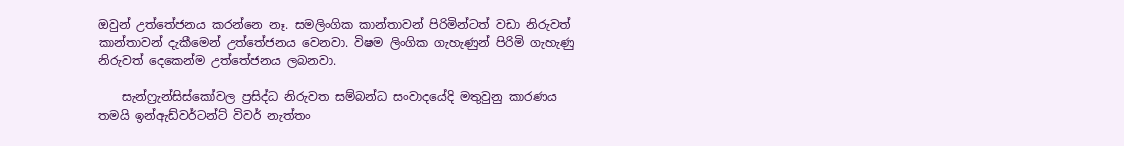ඔවුන් උත්තේජනය කරන්නෙ නෑ. සමලිංගික කාන්තාවන් පිරිමින්ටත් වඩා නිරුවත් කාන්තාවන් දැකීමෙන් උත්තේජනය වෙනවා. විෂම ලිංගික ගැහැණුන් පිරිමි ගැහැණු නිරුවත් දෙකෙන්ම උත්තේජනය ලබනවා.

    සැන්ෆ්‍රැන්සිස්කෝවල ප්‍රසිද්ධ නිරුවත සම්බන්ධ සංවාදයේදි මතුවුනු කාරණය තමයි ඉන්ඇඩ්වර්ටන්ට් විවර් නැත්තං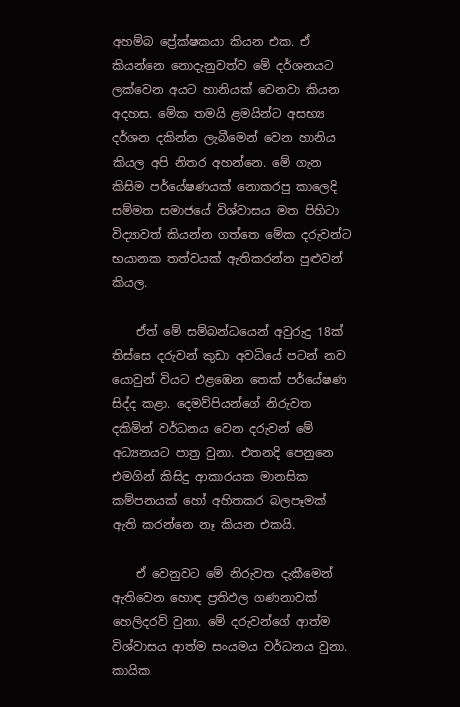අහම්බ ප්‍රේක්ෂකයා කියන එක. ඒ කියන්නෙ නොදැනුවත්ව මේ දර්ශනයට ලක්වෙන අයට හානියක් වෙනවා කියන අදහස. මේක තමයි ළමයින්ට අසභ්‍ය දර්ශන දකින්න ලැබීමෙන් වෙන හානිය කියල අපි නිතර අහන්නෙ. මේ ගැන කිසිම පර්යේෂණයක් නොකරපු කාලෙදි සම්මත සමාජයේ විශ්වාසය මත පිහිටා විද්‍යාවත් කියන්න ගත්තෙ ‍මේක දරුවන්ට භයානක තත්වයක් ඇතිකරන්න පුළුවන් කියල.

    ඒත් මේ සම්බන්ධයෙන් අවුරුදු 18ක් තිස්සෙ දරුවන් කුඩා අවධියේ පටන් නව යොවුන් වියට එළඹෙන තෙක් පර්යේෂණ සිද්ද කළා. දෙමව්පියන්ගේ නිරුවත දකිමින් වර්ධනය වෙන දරුවන් මේ අධ්‍යනයට පාත්‍ර වුනා. එතනදි පෙනුනෙ එමගින් කිසිදු ආකාරයක මානසික කම්පනයක් හෝ අහිතකර බලපෑමක් ඇති කරන්නෙ නෑ කියන එකයි.

    ඒ වෙනුවට මේ නිරුවත දැකීමෙන් ඇතිවෙන හොඳ ප්‍රතිඵල ගණනාවක් හෙලිදරව් වුනා. මේ දරුවන්ගේ ආත්ම විශ්වාසය ආත්ම සංයමය වර්ධනය වුනා. කායික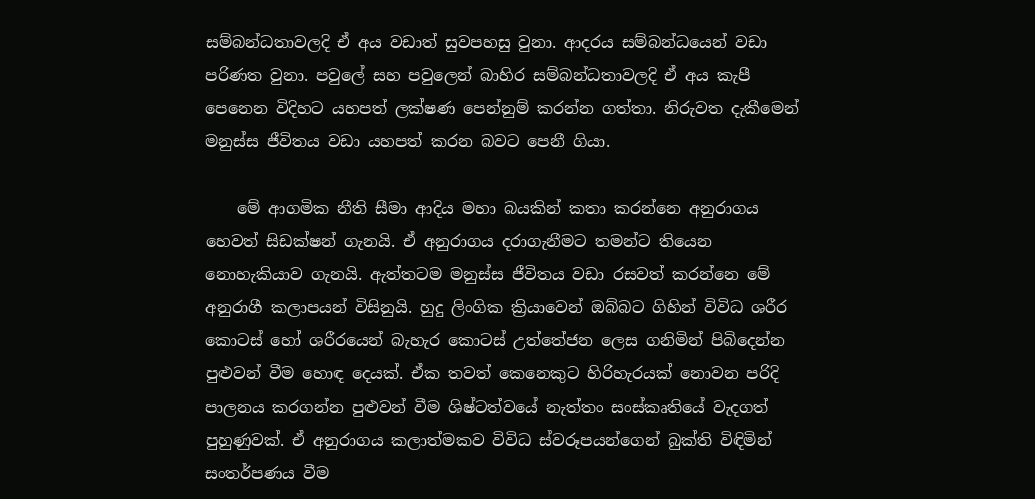සම්බන්ධතාවලදි ඒ අය වඩාත් සුවපහසු වුනා. ආදරය සම්බන්ධයෙන් වඩා පරිණත වුනා. පවුලේ සහ පවුලෙන් බාහිර සම්බන්ධතාවලදි ඒ අය කැපී පෙනෙන විදිහට යහපත් ලක්ෂණ පෙන්නුම් කරන්න ගත්තා. නිරුවත දැකීමෙන් මනුස්ස ජීවිතය වඩා යහපත් කරන බවට පෙනී ගියා.

    මේ ආගමික නීති සීමා ආදිය මහා බයකින් කතා කරන්නෙ අනුරාගය හෙවත් සිඩක්ෂන් ගැනයි. ඒ අනුරාගය දරාගැනීමට තමන්ට තියෙන නොහැකියාව ගැනයි. ඇත්තටම මනුස්ස ජීවිතය වඩා රසවත් කරන්නෙ මේ අනුරාගී කලාපයන් විසිනුයි. හුදු ලිංගික ක්‍රියාවෙන් ඔබ්බට ගිහින් විවිධ ශරීර කොටස් හෝ ශරීරයෙන් බැහැර කොටස් උත්තේජන ලෙස ගනිමින් පිබිදෙන්න පුළුවන් වීම හොඳ දෙයක්. ඒක තවත් කෙනෙකුට හිරිහැරයක් නොවන පරිදි පාලනය කරගන්න පුළුවන් වීම ශිෂ්ටත්වයේ නැත්තං සංස්කෘතියේ වැදගත් පුහුණුවක්. ඒ අනුරාගය කලාත්මකව විවිධ ස්වරූපයන්ගෙන් බුක්ති විඳිමින් සංතර්පණය වීම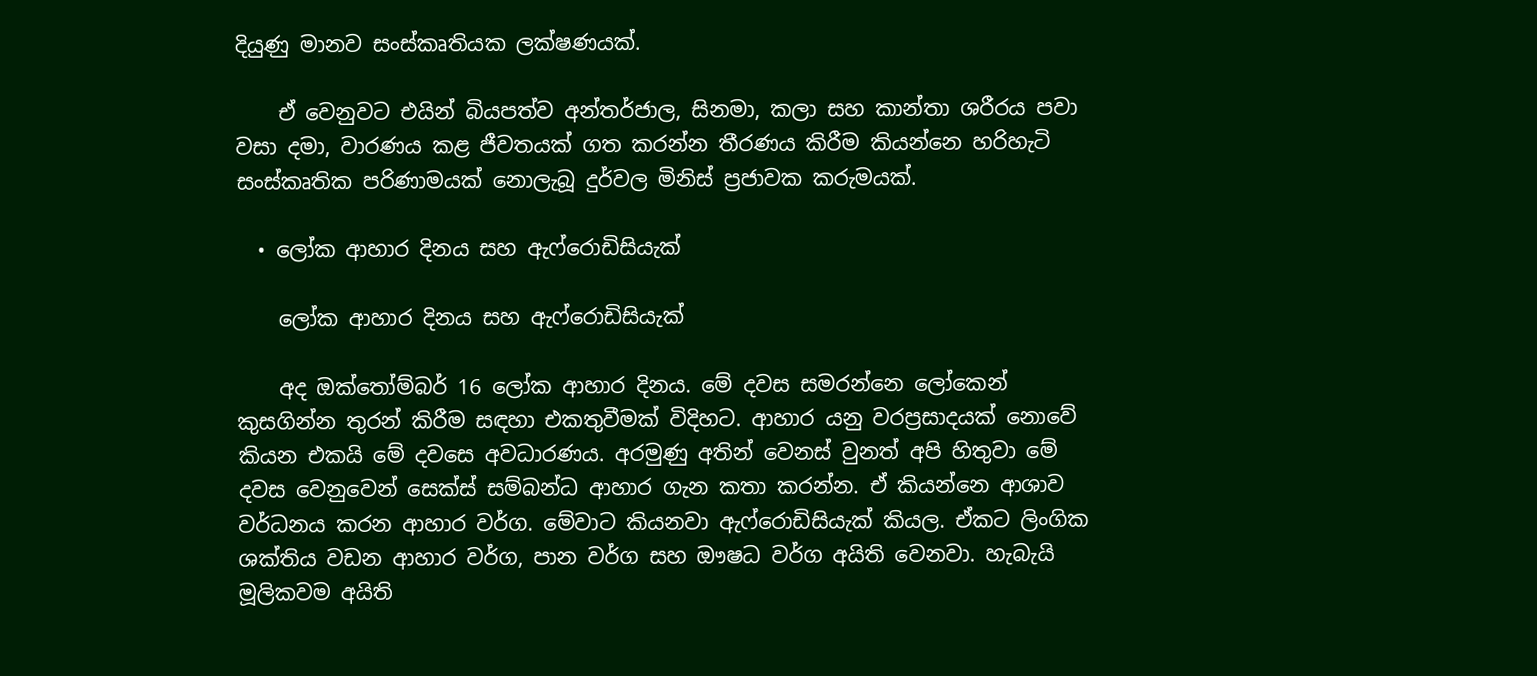දියුණු මානව සංස්කෘතියක ලක්ෂණයක්.

    ඒ වෙනුවට එයින් බියපත්ව අන්තර්ජාල, සිනමා, කලා සහ කාන්තා ශරීරය පවා වසා දමා, වාරණය කළ ජීවතයක් ගත කරන්න තීරණය කිරීම කියන්නෙ හරිහැටි සංස්කෘතික පරිණාමයක් නොලැබූ දුර්වල මිනිස් ප්‍රජාවක කරුමයක්.

  • ලෝක ආහාර දිනය සහ ඇෆ්රොඩිසියැක්

    ලෝක ආහාර දිනය සහ ඇෆ්රොඩිසියැක්

    අද ඔක්තෝම්බර් 16 ලෝක ආහාර දිනය. මේ දවස සමරන්නෙ ලෝකෙන් කුසගින්න තුරන් කිරීම සඳහා එකතුවීමක් විදිහට. ආහාර යනු වරප්‍රසාදයක් නොවේ කියන එකයි මේ දවසෙ අවධාරණය. අරමුණු අතින් වෙනස් වුනත් අපි හිතුවා මේ දවස වෙනුවෙන් සෙක්ස් සම්බන්ධ ආහාර ගැන කතා කරන්න. ඒ කියන්නෙ ආශාව වර්ධනය කරන ආහාර වර්ග. මේවාට කියනවා ඇෆ්රොඩිසියැක් කියල. ඒකට ලිංගික ශක්තිය වඩන ආහාර වර්ග, පාන වර්ග සහ ඖෂධ වර්ග අයිති වෙනවා. හැබැයි මූලිකවම අයිති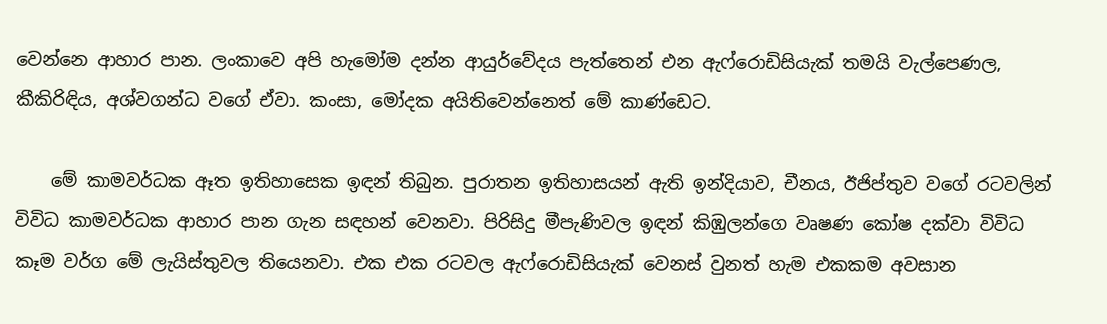වෙන්නෙ ආහාර පාන. ලංකාවෙ අපි හැමෝම දන්න ආයුර්වේදය පැත්තෙන් එන ඇෆ්රොඩිසියැක් තමයි වැල්පෙණල, කීකිරිඳිය, අශ්වගන්ධ වගේ ඒවා. කංසා, මෝදක අයිතිවෙන්නෙත් මේ කාණ්ඩෙට.

    මේ කාමවර්ධක ඈත ඉතිහාසෙක ඉඳන් තිබුන. පුරාතන ඉතිහාසයන් ඇති ඉන්දියාව, චීනය, ඊජිප්තුව වගේ රටවලින් විවිධ කාමවර්ධක ආහාර පාන ගැන සඳහන් වෙනවා. පිරිසිදු මීපැණිවල ඉඳන් කිඹුලන්ගෙ වෘෂණ කෝෂ දක්වා විවිධ කෑම වර්ග මේ ලැයිස්තුවල තියෙනවා. එක එක රටවල ඇෆ්රොඩිසියැක් වෙනස් වුනත් හැම එකකම අවසාන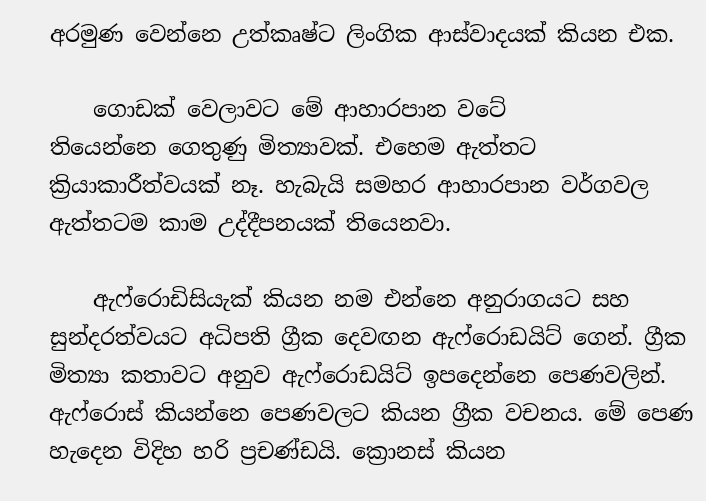අරමුණ වෙන්නෙ උත්කෘෂ්ට ලිංගික ආස්වාදයක් කියන එක.

    ගොඩක් වෙලාවට මේ ආහාරපාන වටේ තියෙන්නෙ ‍ගෙතුණු මිත්‍යාවක්. එහෙම ඇත්තට ක්‍රියාකාරීත්වයක් නෑ. හැබැයි සමහර ආහාරපාන වර්ගවල ඇත්තටම කාම උද්දීපනයක් තියෙනවා.

    ඇෆ්රොඩිසියැක් කියන නම එන්නෙ අනුරාගයට සහ සුන්දරත්වයට අධිපති ග්‍රීක දෙවඟන ඇෆ්රොඩයිට් ගෙන්. ග්‍රීක මිත්‍යා කතාවට අනුව ඇෆ්රොඩයිට් ඉපදෙන්නෙ පෙණවලින්. ඇෆ්රොස් කියන්නෙ පෙණවලට කියන ග්‍රීක වචනය. මේ පෙණ හැදෙන විදිහ හරි ප්‍රචණ්ඩයි. ක්‍රොනස් කියන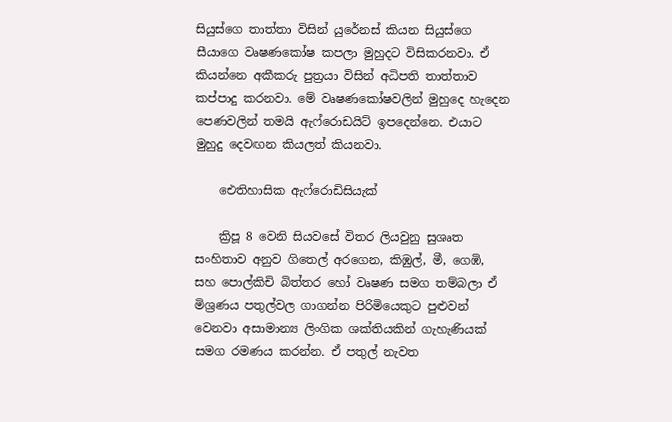සියුස්ගෙ තාත්තා විසින් යුරේනස් කියන සියුස්ගෙ සීයාගෙ වෘෂණකෝෂ කපලා මුහුදට විසිකරනවා. ඒ කියන්නෙ අකීකරු පුත්‍රයා විසින් අධිපති තාත්තාව කප්පාදු කරනවා. මේ වෘෂණකෝෂවලින් මුහුදෙ හැදෙන පෙණවලින් තමයි ඇෆ්රොඩයිට් ඉපදෙන්නෙ. එයාට මුහුදු දෙවඟන කියලත් කියනවා.

    ඓතිහාසික ඇෆ්රොඩිසියැක්

    ක්‍රිපූ 8 වෙනි සියවසේ විතර ලියවුනු සුශෘත සංහිතාව අනුව ගිතෙල් අරගෙන, කිඹුල්, මී, ගෙඹි, සහ පොල්කිචි බිත්තර හෝ වෘෂණ සමග තම්බලා ඒ මිශ්‍රණය පතුල්වල ගාගන්න පිරිමියෙකුට පුළුවන් වෙනවා අසාමාන්‍ය ලිංගික ශක්තියකින් ගැහැණියක් සමග රමණය කරන්න. ඒ පතුල් නැවත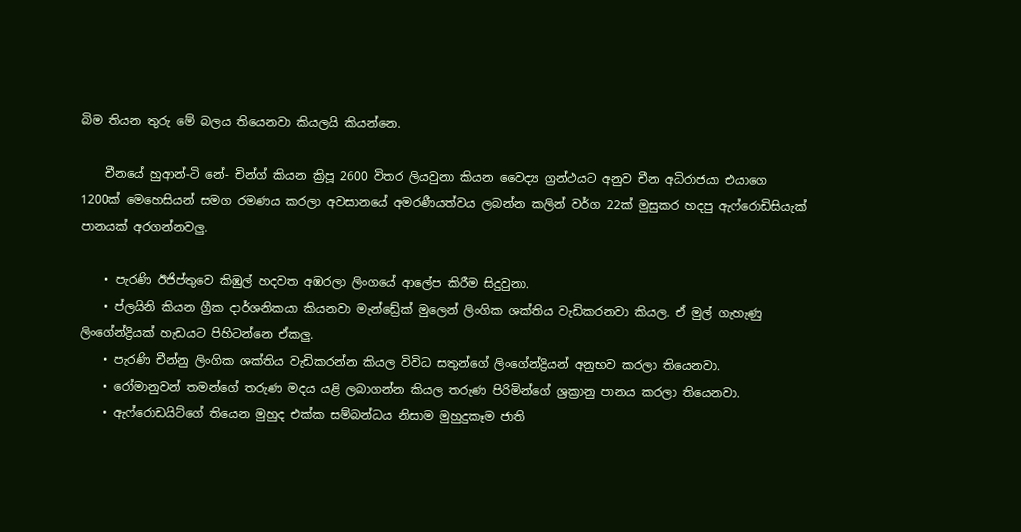බිම තියන තුරු මේ බලය තියෙනවා කියලයි කියන්නෙ.

    චීනයේ හුආන්-ටි නේ- චින්ග් කියන ක්‍රිපූ 2600 විතර ලියවුනා කියන වෛද්‍ය ග්‍රන්ථයට අනුව චීන අධිරාජයා එයාගෙ 1200ක් මෙහෙසියන් සමග රමණය කරලා අවසානයේ අමරණීයත්වය ලබන්න කලින් වර්ග 22ක් මුසුකර හදපු ඇෆ්රොඩිසියැක් පානයක් අරගන්නවලු.

    • පැරණි ඊජිප්තුවෙ කිඹුල් හදවත අඹරලා ලිංගයේ ආලේප කිරීම සිදුවුනා.
    • ප්ලයිනි කියන ග්‍රීක දාර්ශනිකයා කියනවා මැන්ඩ්‍රේක් මුලෙන් ලිංගික ශක්තිය වැඩිකරනවා කියල. ඒ මුල් ගැහැණු ලිංගේන්ද්‍රියක් හැඩයට පිහිටන්නෙ ඒකලු.
    • පැරණි චීන්නු ලිංගික ශක්තිය වැඩිකරන්න කියල විවිධ සතුන්ගේ ලිංගේන්ද්‍රියන් අනුභව කරලා තියෙනවා.
    • රෝමානුවන් තමන්ගේ තරුණ මදය යළි ලබාගන්න කියල තරුණ පිරිමින්ගේ ශ්‍රක්‍රානු පානය කරලා තියෙනවා.
    • ඇෆ්රොඩයිට්ගේ තියෙන මුහුද එක්ක සම්බන්ධය නිසාම මුහුදුකෑම ජාති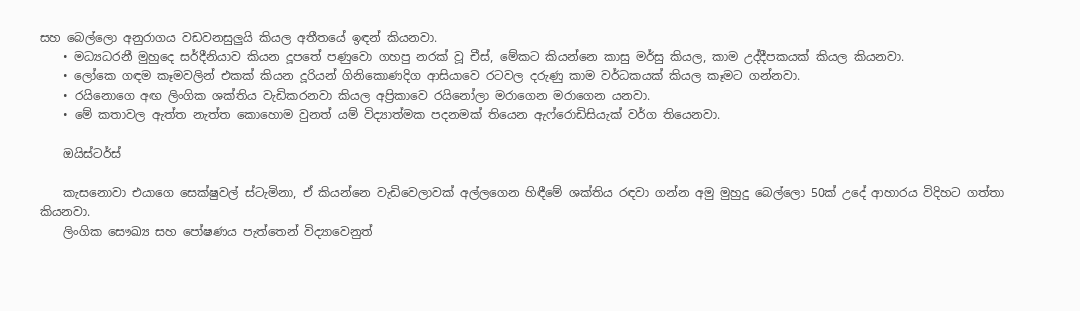සහ බෙල්ලො අනුරාගය වඩවනසුලුයි කියල අතීතයේ ඉඳන් කියනවා.
    • මධ්‍යධරනී මුහුදෙ සර්දීනියාව කියන දූපතේ පණුවො ගහපු නරක් වූ චීස්, මේකට කියන්නෙ කාසු මර්සු කියල, කාම උද්දීපකයක් කියල කියනවා.
    • ලෝකෙ ගඳම කෑමවලින් එකක් කියන දූරියන් ගිනිකොණදිග ආසියාවෙ රටවල දරුණු කාම වර්ධකයක් කියල කෑමට ගන්නවා.
    • රයිනොගෙ අඟ ලිංගික ශක්තිය වැඩිකරනවා කියල අප්‍රිකාවෙ රයිනෝලා මරාගෙන මරාගෙන යනවා.
    • මේ කතාවල ඇත්ත නැත්ත කොහොම වුනත් යම් විද්‍යාත්මක පදනමක් තියෙන ඇෆ්රොඩිසියැක් වර්ග තියෙනවා.

    ඔයිස්ටර්ස්

    කැසනොවා එයාගෙ සෙක්ෂුවල් ස්ටැමිනා, ඒ කියන්නෙ වැඩිවෙලාවක් අල්ලගෙන හිඳීමේ ශක්තිය රඳවා ගන්න අමු මුහුදු බෙල්ලො 50ක් උදේ ආහාරය විදිහට ගත්තා කියනවා.
    ලිංගික සෞඛ්‍ය සහ පෝෂණය පැත්තෙන් විද්‍යාවෙනුත්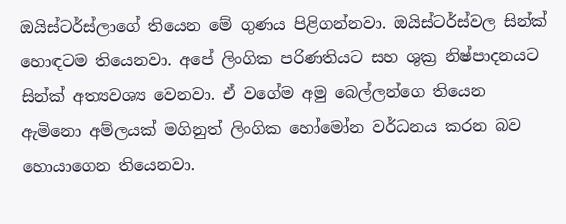ඔයිස්ටර්ස්ලාගේ තියෙන මේ ගුණය පිළිගන්නවා. ඔයිස්ටර්ස්වල සින්ක් හොඳටම තියෙනවා. අපේ ලිංගික පරිණතියට සහ ශුක්‍ර නිෂ්පාදනයට සින්ක් අත්‍යවශ්‍ය වෙනවා. ඒ වගේම අමු බෙල්ලන්ගෙ තියෙන ඇමිනො අම්ලයක් මගිනුත් ලිංගික හෝමෝන වර්ධනය කරන බව හොයාගෙන තියෙනවා.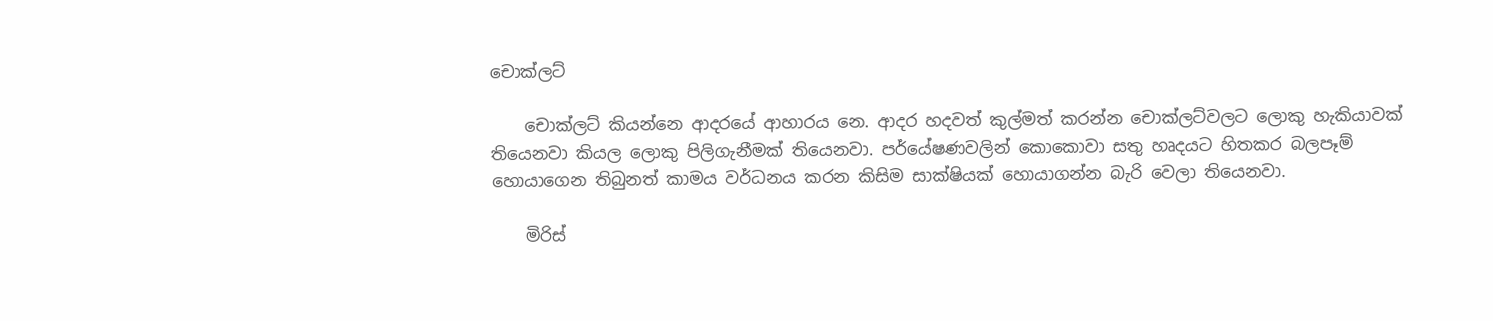චොක්ලට්

    චොක්ලට් කියන්නෙ ආදරයේ ආහාරය නෙ. ආදර හදවත් කුල්මත් කරන්න චොක්ලට්වලට ලොකු හැකියාවක් තියෙනවා කියල ලොකු පිලිගැනීමක් තියෙනවා. පර්යේෂණවලින් කොකොවා සතු හෘදයට හිතකර බලපෑම් හොයාගෙන තිබුනත් කාමය වර්ධනය කරන කිසිම සාක්ෂියක් හොයාගන්න බැරි වෙලා තියෙනවා.

    මිරිස්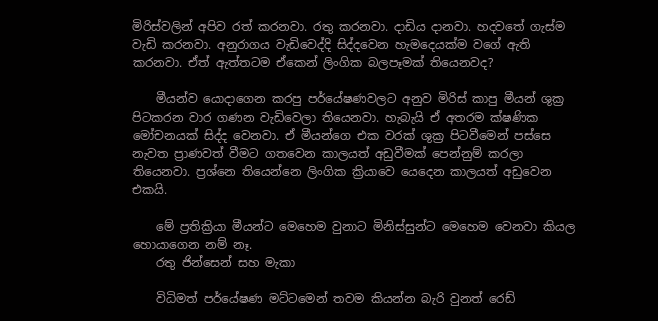මිරිස්වලින් අපිව රත් කරනවා. රතු කරනවා. දාඩිය දානවා. හදවතේ ගැස්ම වැඩි කරනවා. අනුරාගය වැඩිවෙද්දි සිද්දවෙන හැමදෙයක්ම වගේ ඇති කරනවා. ඒත් ඇත්තටම ඒකෙන් ලිංගික බලපෑමක් තියෙනවද?

    මීයන්ව යොදාගෙන කරපු පර්යේෂණවලට අනුව මිරිස් කාපු මීයන් ශුක්‍ර පිටකරන වාර ගණන වැඩිවෙලා තියෙනවා. හැබැයි ඒ අතරම ක්ෂණික මෝචනයක් සිද්ද වෙනවා. ඒ මීයන්ගෙ එක වරක් ශුක්‍ර පිටවීමෙන් පස්සෙ නැවත ප්‍රාණවත් වීමට ගතවෙන කාලයත් අඩුවීමක් පෙන්නුම් කරලා තියෙනවා. ප්‍රශ්නෙ තියෙන්නෙ ලිංගික ක්‍රියාවෙ යෙදෙන කාලයත් අඩුවෙන එකයි.

    මේ ප්‍රතික්‍රියා මීයන්ට මෙහෙම වුනාට මිනිස්සුන්ට මෙහෙම වෙනවා කියල හොයාගෙන නම් නෑ.
    රතු ජින්සෙන් සහ මැකා

    විධිමත් පර්යේෂණ මට්ටමෙන් තවම කියන්න බැරි වුනත් රෙඩ්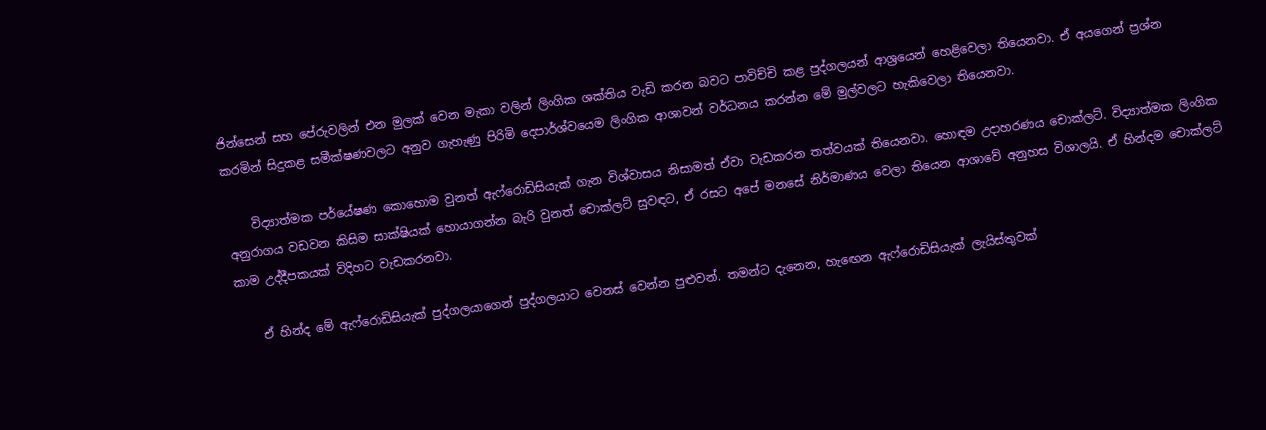ජින්සෙන් සහ පේරුවලින් එන මුලක් වෙන මැකා වලින් ලිංගික ශක්තිය වැඩි කරන බවට පාවිච්චි කළ පුද්ගලයන් ආශ්‍රයෙන් හෙළිවෙලා තියෙනවා. ඒ අයගෙන් ප්‍රශ්න කරමින් සිදුකළ සමීක්ෂණවලට අනුව ගැහැණු පිරිමි දෙපාර්ශ්වයෙම ලිංගික ආශාවන් වර්ධනය කරන්න මේ මුල්වලට හැකිවෙලා තියෙනවා.

    විද්‍යාත්මක පර්යේෂණ කොහොම වුනත් ඇෆ්රොඩිසියැක් ගැන විශ්වාසය නිසාමත් ඒවා වැඩකරන තත්වයක් තියෙනවා. හොඳම උදාහරණය චොක්ලට්. විද්‍යාත්මක ලිංගික අනුරාගය වඩවන කිසිම සාක්ෂියක් හොයාගන්න බැරි වුනත් චොක්ලට් සුවඳට, ඒ රසට අපේ මනසේ නිර්මාණය වෙලා තියෙන ආශාවේ අනුහස විශාලයි. ඒ හින්දම චොක්ලට් කාම උද්දීපකයක් විදිහට වැඩකරනවා.

    ඒ හින්ද මේ ඇෆ්රොඩිසියැක් පුද්ගලයාගෙන් පුද්ගලයාට වෙනස් වෙන්න පුළුවන්. තමන්ට දැනෙන, හැ‍ඟ‍ෙන ඇෆ්රොඩිසියැක් ලැයිස්තුවක්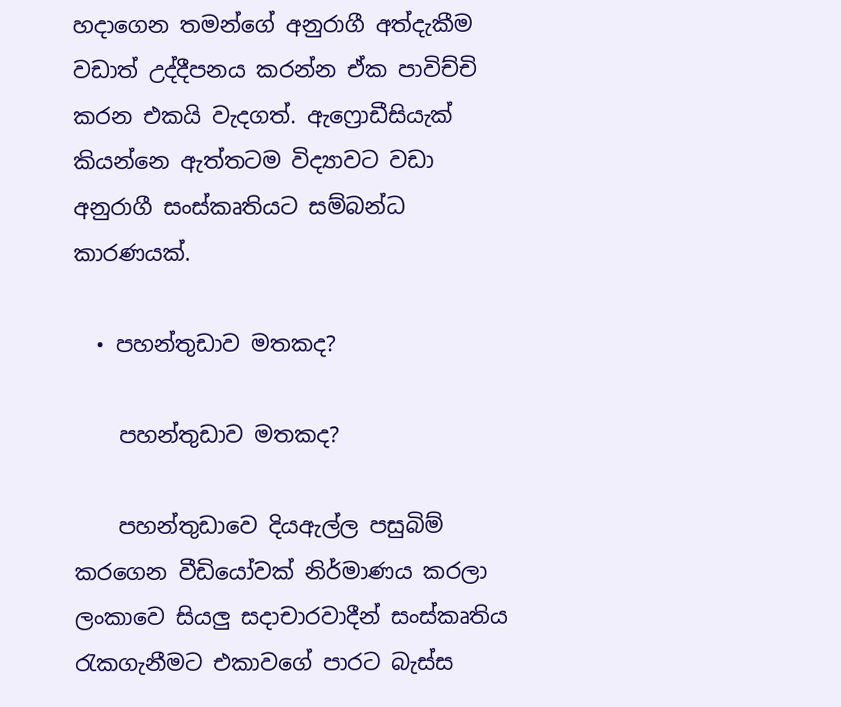හදාගෙන තමන්ගේ අනුරාගී අත්දැකීම වඩාත් උද්දීපනය කරන්න ඒක පාවිච්චි කරන එකයි වැදගත්. ඇෆ්‍රොඩීසියැක් කියන්නෙ ඇත්තටම විද්‍යාවට වඩා අනුරාගී සංස්කෘතියට සම්බන්ධ කාරණයක්.

  • පහන්තුඩාව මතකද?

    පහන්තුඩාව මතකද?

    පහන්තුඩාවෙ දියඇල්ල පසුබිම් කරගෙන වීඩියෝවක් නිර්මාණය කරලා ලංකාවෙ සියලු සදාචාරවාදීන් සංස්කෘතිය රැකගැනීමට එකාවගේ පාරට බැස්ස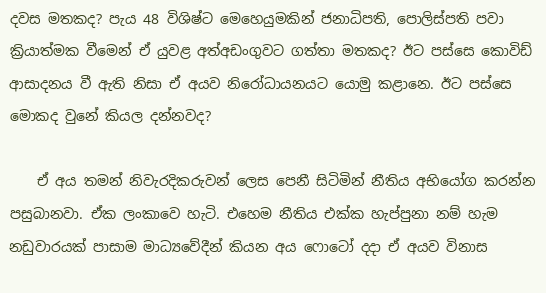දවස මතකද? පැය 48 විශිෂ්ට මෙහෙයුමකින් ජනාධිපති, පොලිස්පති පවා ක්‍රියාත්මක වීමෙන් ඒ යුවළ අත්අඩංගුවට ගත්තා මතකද? ඊට පස්සෙ කොවිඩ් ආසාදනය වී ඇති නිසා ඒ අයව නිරෝධායනයට යොමු කළානෙ. ඊට පස්සෙ මොකද වුනේ කියල දන්නවද?

    ඒ අය තමන් නිවැරදිකරුවන් ලෙස පෙනී සිටිමින් නීතිය අභියෝග කරන්න පසුබානවා. ඒක ලංකාවෙ හැටි. එහෙම නීතිය එක්ක හැප්පුනා නම් හැම නඩුවාරයක් පාසාම මාධ්‍යවේදීන් කියන අය ෆොටෝ දදා ඒ අයව විනාස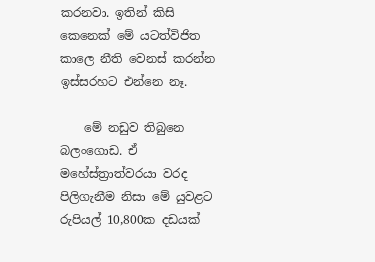කරනවා. ඉතින් කිසි කෙනෙක් මේ යටත්විජිත කාලෙ නීති වෙනස් කරන්න ඉස්සරහට එන්නෙ නෑ.

    මේ නඩුව තිබුනෙ බලංගොඩ. ඒ මහේස්ත්‍රාත්වරයා වරද පිලිගැනීම නිසා මේ යුවළට රුපියල් 10,800ක දඩයක්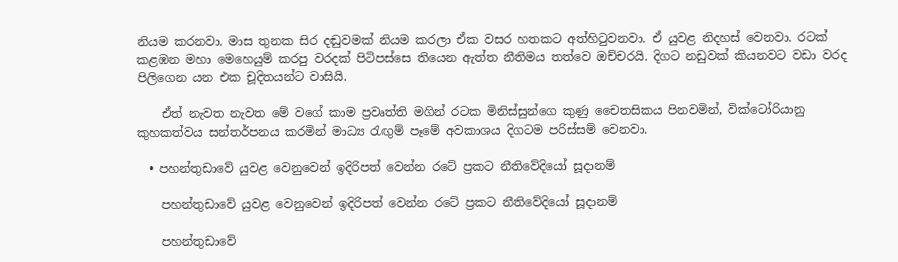නියම කරනවා. මාස තුනක සිර දඬුවමක් නියම කරලා ඒක වසර හතකට අත්හිටුවනවා. ඒ යුවළ නිදහස් වෙනවා. රටක් කළඹන මහා මෙහෙයුම් කරපු වරදක් පිටිපස්සෙ තියෙන ඇත්ත නීතිමය තත්වෙ ඔච්චරයි. දිගට නඩුවක් කියනවට වඩා වරද පිලිගෙන යන එක චූදිතයන්ට වාසියි.

    ඒත් නැවත නැවත මේ වගේ කාම ප්‍රවෘත්ති මගින් රටක මිනිස්සුන්ගෙ කුණු චෛතසිකය පිනවමින්, වික්ටෝරියානු කුහකත්වය සන්තර්පනය කරමින් මාධ්‍ය රැඟුම් පෑමේ අවකාශය දිගටම පරිස්සම් වෙනවා.

  • පහන්තුඩාවේ යුවළ වෙනුවෙන් ඉදිරිපත් වෙන්න රටේ ප්‍රකට නීතිවේදියෝ සූදානම්

    පහන්තුඩාවේ යුවළ වෙනුවෙන් ඉදිරිපත් වෙන්න රටේ ප්‍රකට නීතිවේදියෝ සූදානම්

    පහන්තුඩාවේ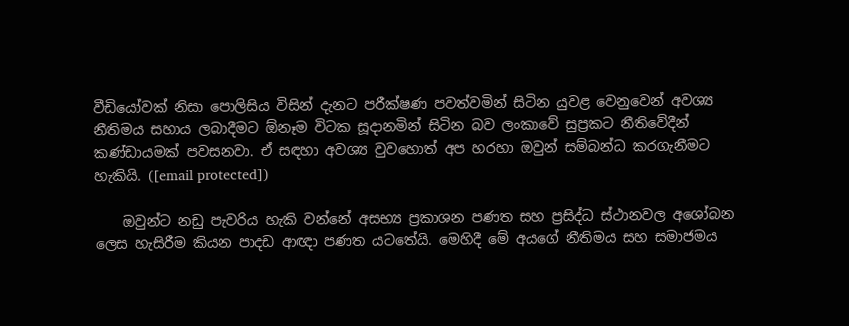වීඩියෝවක් නිසා පොලිසිය විසින් දැනට පරීක්ෂණ පවත්වමින් සිටින යුවළ වෙනුවෙන් අවශ්‍ය නීතිමය සහාය ලබාදීමට ඕනෑම විටක සූදානමින් සිටින බව ලංකාවේ සුප්‍රකට නීතිවේදීන් කණ්ඩායමක් පවසනවා. ඒ සඳහා අවශ්‍ය වුවහොත් අප හරහා ඔවුන් සම්බන්ධ කරගැනීමට හැකියි. ([email protected])

    ඔවුන්ට නඩු පැවරිය හැකි වන්නේ අසභ්‍ය ප්‍රකාශන පණත සහ ප්‍රසිද්ධ ස්ථානවල අශෝබන ලෙස හැසිරීම කියන පාදඩ ආඥා පණත යටතේයි. මෙහිදී මේ අයගේ නීතිමය සහ සමාජමය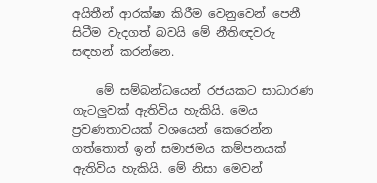අයිතීන් ආරක්ෂා කිරීම වෙනුවෙන් පෙනී සිටීම වැදගත් බවයි මේ නීතිඥවරු සඳහන් කරන්නෙ.

    මේ සම්බන්ධයෙන් රජයකට සාධාරණ ගැටලුවක් ඇතිවිය හැකියි. මෙය ප්‍රවණතාවයක් වශයෙන් කෙරෙන්න ගත්තොත් ඉන් සමාජමය කම්පනයක් ඇතිවිය හැකියි. මේ නිසා මෙවන්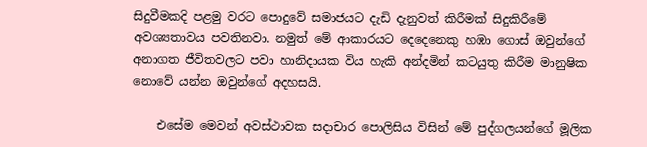සිදුවීමකදි පළමු වරට පොදුවේ සමාජයට දැඩි දැනුවත් කිරීමක් සිදුකිරීමේ අවශ්‍යතාවය පවතිනවා. නමුත් මේ ආකාරයට දෙදෙනෙකු හඹා ගොස් ඔවුන්ගේ අනාගත ජීවිතවලට පවා හානිදායක විය හැකි අන්දමින් කටයුතු කිරීම මානුෂික නොවේ යන්න ඔවුන්ගේ අදහසයි.

    එසේම මෙවන් අවස්ථාවක සදාචාර පොලිසිය විසින් මේ පුද්ගලයන්ගේ මූලික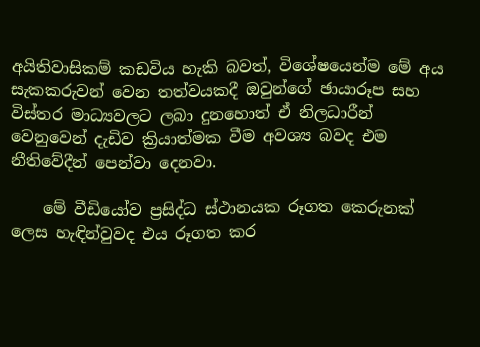අයිතිවාසිකම් කඩවිය හැකි බවත්, වි‍ශේෂයෙන්ම මේ අය සැකකරුවන් වෙන තත්වයකදී ඔවුන්ගේ ඡායාරූප සහ විස්තර මාධ්‍යවලට ලබා දුනහොත් ඒ නිලධාරීන් වෙනුවෙන් දැඩිව ක්‍රියාත්මක වීම අවශ්‍ය බවද එම නීතිවේදීන් පෙන්වා දෙනවා.

    මේ වීඩියෝව ප්‍රසිද්ධ ස්ථානයක රූගත කෙරුනක් ලෙස හැඳින්වුවද එය රූගත කර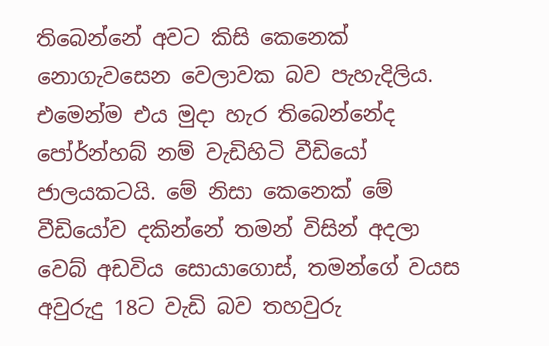තිබෙන්නේ අවට කිසි කෙනෙක් නොගැවසෙන වෙලාවක බව පැහැදිලිය. එමෙන්ම එය මුදා හැර තිබෙන්නේද පෝර්න්හබ් නම් වැඩිහිටි වීඩියෝ ජාලයකටයි. මේ නිසා කෙනෙක් මේ වීඩියෝව දකින්නේ තමන් විසින් අදලා වෙබ් අඩවිය සොයාගොස්, තමන්ගේ වයස අවුරුදු 18ට වැඩි බව තහවුරු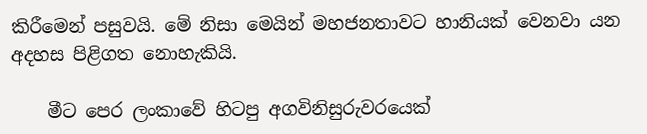කිරීමෙන් පසුවයි. මේ නිසා මෙයින් මහජනතාවට හානියක් වෙනවා යන අදහස පිළිගත නොහැකියි.

    මීට පෙර ලංකාවේ හිටපු අගවිනිසුරුවරයෙක්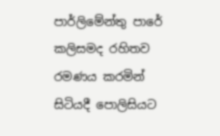පාර්ලිමේන්තු පාරේ කලිසමද රහිතව රමණය කරමින් සිටියදී පොලිසියට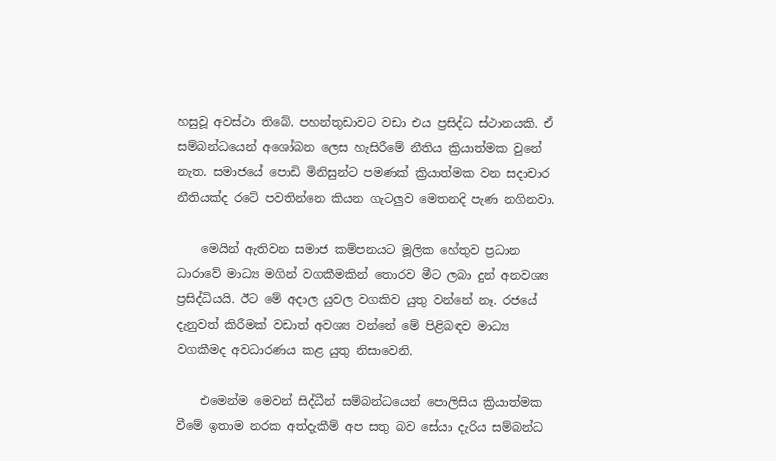හසුවූ අවස්ථා තිබේ. පහන්තුඩාවට වඩා එය ප්‍රසිද්ධ ස්ථානයකි. ඒ සම්බන්ධයෙන් අශෝබන ලෙස හැසිරීමේ නීතිය ක්‍රියාත්මක වුනේ නැත. සමාජයේ පොඩි මිනිසුන්ට පමණක් ක්‍රියාත්මක වන සදාචාර නීතියක්ද රටේ පවතින්නෙ කියන ගැටලුව මෙතනදි පැණ නගිනවා.

    මෙයින් ඇතිවන සමාජ කම්පනයට මූලික හේතුව ප්‍රධාන ධාරාවේ මාධ්‍ය මගින් වගකීමකින් තොරව මීට ලබා දුන් අනවශ්‍ය ප්‍රසිද්ධියයි. ඊට මේ අදාල යුවල වගකිව යුතු වන්නේ නෑ. රජයේ දැනුවත් කිරීමක් වඩාත් අවශ්‍ය වන්නේ මේ පිළිබඳව මාධ්‍ය වගකීමද අවධාරණය කළ යුතු නිසාවෙනි.

    එමෙන්ම මෙවන් සිද්ධීන් සම්බන්ධයෙන් පොලිසිය ක්‍රියාත්මක වීමේ ඉතාම නරක අත්දැකීම් අප සතු බව සේයා දැරිය සම්බන්ධ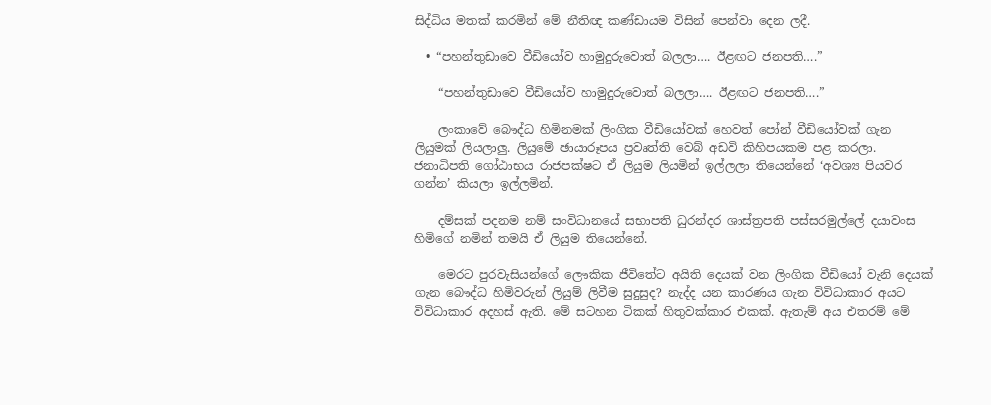සිද්ධිය මතක් කරමින් මේ නීතිඥ කණ්ඩායම විසින් පෙන්වා දෙන ලදී.

  • “පහන්තුඩාවෙ වීඩියෝව හාමුදුරුවොත් බලලා…. ඊළඟට ජනපති….”

    “පහන්තුඩාවෙ වීඩියෝව හාමුදුරුවොත් බලලා…. ඊළඟට ජනපති….”

    ලංකාවේ බෞද්ධ හිමිනමක් ලිංගික වීඩියෝවක් හෙවත් පෝන් වීඩියෝවක් ගැන ලියුමක් ලියලාලු. ලියුමේ ඡායාරූපය ප්‍රවෘත්ති වෙබ් අඩවි කිහිපයකම පළ කරලා. ජනාධිපති ගෝඨාභය රාජපක්ෂට ඒ ලියුම ලියමින් ඉල්ලලා තියෙන්නේ ‘අවශ්‍ය පියවර ගන්න’ කියලා ඉල්ලමින්.

    දම්සක් පදනම නම් සංවිධානයේ සභාපති ධුරන්දර ශාස්ත්‍රපති පස්සරමුල්ලේ දයාවංස හිමිගේ නමින් තමයි ඒ ලියුම තියෙන්නේ.

    මෙරට පුරවැසියන්ගේ ලෞකික ජීවිතේට අයිති දෙයක් වන ලිංගික වීඩියෝ වැනි දෙයක් ගැන බෞද්ධ හිමිවරුන් ලියුම් ලිවීම සුදුසුද? නැද්ද යන කාරණය ගැන විවිධාකාර අයට විවිධාකාර අදහස් ඇති. මේ සටහන ටිකක් හිතුවක්කාර එකක්. ඇතැම් අය එතරම් මේ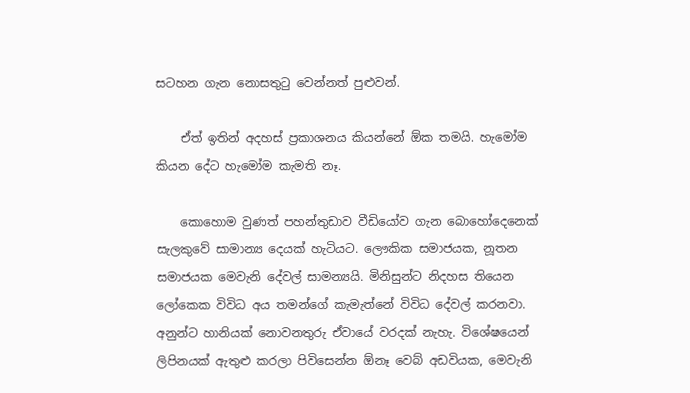සටහන ගැන නොසතුටු වෙන්නත් පුළුවන්.

    ඒත් ඉතින් අදහස් ප්‍රකාශනය කියන්නේ ඕක තමයි. හැමෝම කියන දේට හැමෝම කැමති නෑ.

    කොහොම වුණත් පහන්තුඩාව වීඩියෝව ගැන බොහෝදෙනෙක් සැලකුවේ සාමාන්‍ය දෙයක් හැටියට. ලෞකික සමාජයක, නූතන සමාජයක මෙවැනි දේවල් සාමන්‍යයි. මිනිසුන්ට නිදහස තියෙන ලෝකෙක විවිධ අය තමන්ගේ කැමැත්නේ විවිධ දේවල් කරනවා. අනුන්ට හානියක් නොවනතුරු ඒවායේ වරදක් නැහැ. විශේෂයෙන් ලිපිනයක් ඇතුළු කරලා පිවිසෙන්න ඕනෑ වෙබ් අඩවියක, මෙවැනි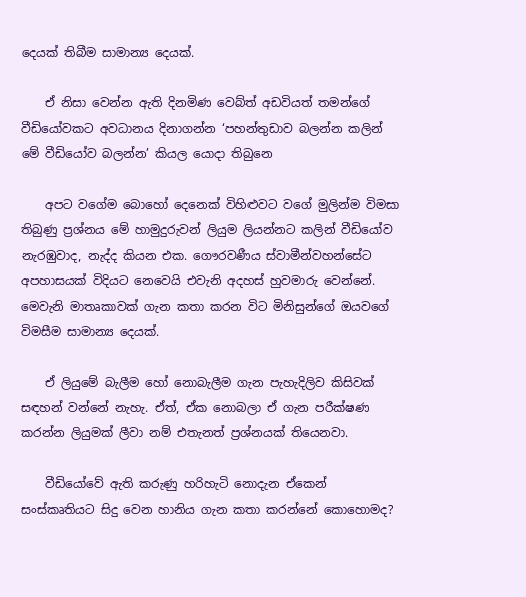දෙයක් තිබීම සාමාන්‍ය දෙයක්.

    ඒ නිසා වෙන්න ඇති දිනමිණ වෙබ්ත් අඩවියත් තමන්ගේ වීඩියෝවකට අවධානය දිනාගන්න ‘පහන්තුඩාව බලන්න කලින් මේ වීඩියෝව බලන්න’ කියල යොදා තිබුනෙ

    අපට වගේම බොහෝ දෙනෙක් විහිළුවට වගේ මුලින්ම විමසා තිබුණු ප්‍රශ්නය මේ හාමුදුරුවන් ලියුම ලියන්නට කලින් වීඩියෝව නැරඹුවාද, නැද්ද කියන එක. ගෞරවණීය ස්වාමීන්වහන්සේට අපහාසයක් විදියට නෙවෙයි එවැනි අදහස් හුවමාරු වෙන්නේ. මෙවැනි මාතෘකාවක් ගැන කතා කරන විට මිනිසුන්ගේ ඔයවගේ විමසීම සාමාන්‍ය දෙයක්.

    ඒ ලියුමේ බැලීම හෝ නොබැලීම ගැන පැහැදිලිව කිසිවක් සඳහන් වන්නේ නැහැ. ඒත්, ඒක නොබලා ඒ ගැන පරීක්ෂණ කරන්න ලියුමක් ලීවා නම් එතැනත් ප්‍රශ්නයක් තියෙනවා.

    වීඩියෝවේ ඇති කරුණු හරිහැටි නොදැන ඒකෙන් සංස්කෘතියට සිදු වෙන හානිය ගැන කතා කරන්නේ කොහොමද?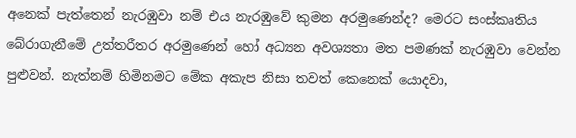අනෙක් පැත්තෙන් නැරඹුවා නම් එය නැරඹුවේ කුමන අරමුණෙන්ද? මෙරට සංස්කෘතිය බේරාගැනීමේ උත්තරීතර අරමුණෙන් හෝ අධ්‍යන අවශ්‍යතා මත පමණක් නැරඹුවා වෙන්න පුළුවන්. නැත්නම් හිමිනමට මේක අකැප නිසා තවත් කෙනෙක් යොදවා,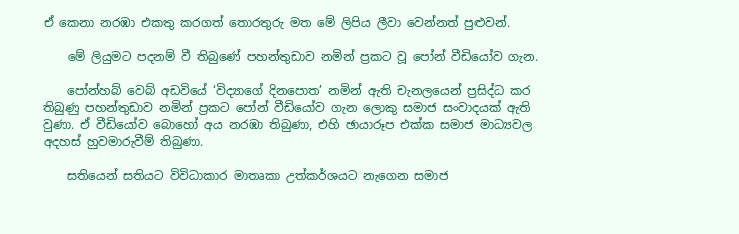ඒ කෙනා නරඹා එකතු කරගත් තොරතුරු මත මේ ලිපිය ලීවා වෙන්නත් පුළුවන්.

    මේ ලියුමට පදනම් වී තිබුණේ පහන්තුඩාව නමින් ප්‍රකට වූ පෝන් වීඩියෝව ගැන.

    පෝන්හබ් වෙබ් අඩවියේ ‘විද්‍යාගේ දිනපොත’ නමින් ඇති චැනලයෙන් ප්‍රසිද්ධ කර තිබුණු පහන්තුඩාව නමින් ප්‍රකට පෝන් වීඩියෝව ගැන ලොකු සමාජ සංවාදයක් ඇති වුණා. ඒ වීඩියෝව බොහෝ අය නරඹා තිබුණා, එහි ඡායාරූප එක්ක සමාජ මාධ්‍යවල අදහස් හුවමාරුවීම් තිබුණා.

    සතියෙන් සතියට විවිධාකාර මාතෘකා උත්කර්ශයට නැගෙන සමාජ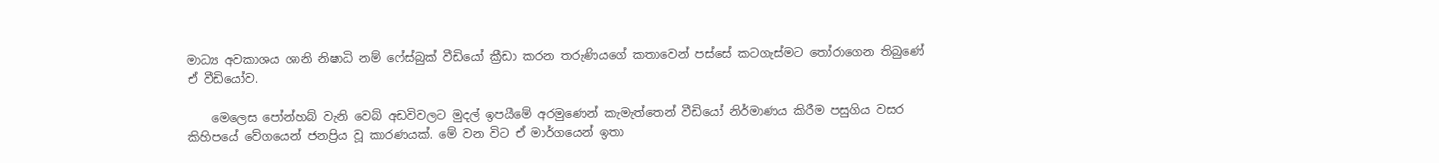මාධ්‍ය අවකාශය ශානි නිෂාධි නම් ෆේස්බුක් වීඩියෝ ක්‍රීඩා කරන තරුණියගේ කතාවෙන් පස්සේ කටගැස්මට තෝරාගෙන තිබුණේ ඒ වීඩියෝව.

    මෙලෙස පෝන්හබ් වැනි වෙබ් අඩවිවලට මුදල් ඉපයීමේ අරමුණෙන් කැමැත්තෙන් වීඩියෝ නිර්මාණය කිරීම පසුගිය වසර කිහිපයේ වේගයෙන් ජනප්‍රිය වූ කාරණයක්. මේ වන විට ඒ මාර්ගයෙන් ඉතා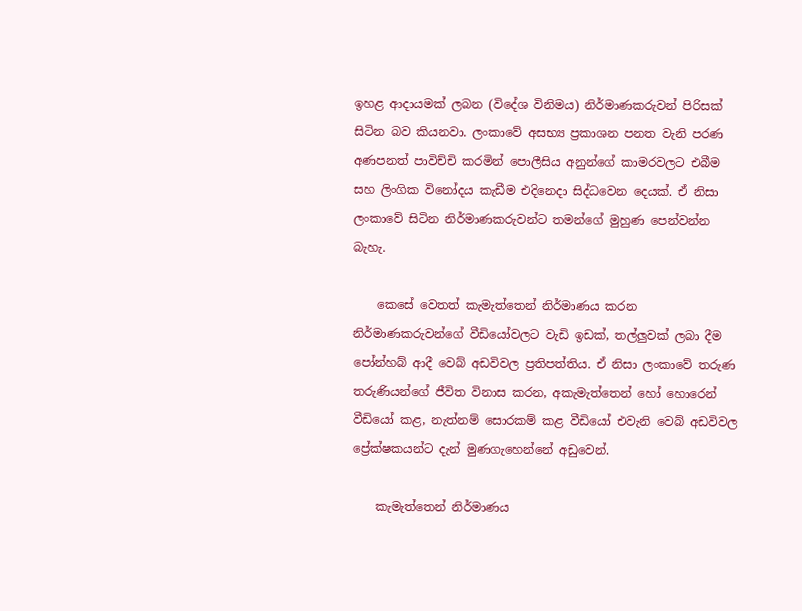ඉහළ ආදායමක් ලබන (විදේශ විනිමය) නිර්මාණකරුවන් පිරිසක් සිටින බව කියනවා. ලංකාවේ අසභ්‍ය ප්‍රකාශන පනත වැනි පරණ අණපනත් පාවිච්චි කරමින් පොලීසිය අනුන්ගේ කාමරවලට එබීම සහ ලිංගික විනෝදය කැඩීම එදිනෙදා සිද්ධවෙන දෙයක්. ඒ නිසා ලංකාවේ සිටින නිර්මාණකරුවන්ට තමන්ගේ මුහුණ පෙන්වන්න බැහැ.

    කෙසේ වෙතත් කැමැත්තෙන් නිර්මාණය කරන නිර්මාණකරුවන්ගේ වීඩියෝවලට වැඩි ඉඩක්, තල්ලුවක් ලබා දීම පෝන්හබ් ආදී වෙබ් අඩවිවල ප්‍රතිපත්තිය. ඒ නිසා ලංකාවේ තරුණ තරුණියන්ගේ ජීවිත විනාස කරන, අකැමැත්තෙන් හෝ හොරෙන් වීඩියෝ කළ, නැත්නම් සොරකම් කළ වීඩියෝ එවැනි වෙබ් අඩවිවල ප්‍රේක්ෂකයන්ට දැන් මුණගැහෙන්නේ අඩුවෙන්.

    කැමැත්තෙන් නිර්මාණය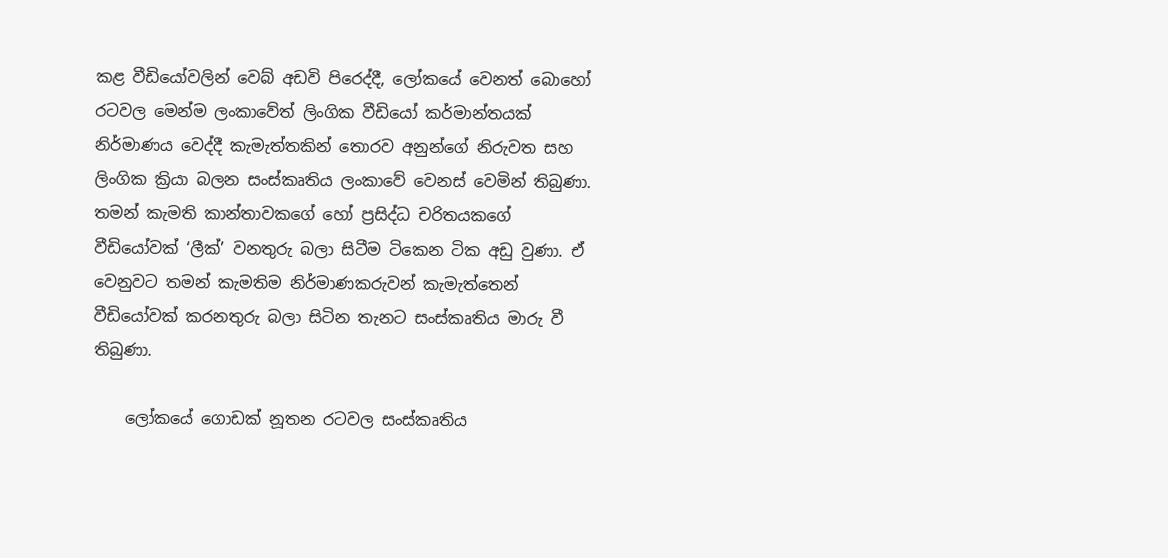කළ වීඩියෝවලින් වෙබ් අඩවි පිරෙද්දී, ලෝකයේ වෙනත් බොහෝ රටවල මෙන්ම ලංකාවේත් ලිංගික වීඩියෝ කර්මාන්තයක් නිර්මාණය වෙද්දී කැමැත්තකින් තොරව අනුන්ගේ නිරුවත සහ ලිංගික ක්‍රියා බලන සංස්කෘතිය ලංකාවේ වෙනස් වෙමින් තිබුණා. තමන් කැමති කාන්තාවකගේ හෝ ප්‍රසිද්ධ චරිතයකගේ වීඩියෝවක් ‘ලීක්’ වනතුරු බලා සිටීම ටිකෙන ටික අඩු වුණා. ඒ වෙනුවට තමන් කැමතිම නිර්මාණකරුවන් කැමැත්තෙන් වීඩියෝවක් කරනතුරු බලා සිටින තැනට සංස්කෘතිය මාරු වී තිබුණා.

    ලෝකයේ ගොඩක් නූතන රටවල සංස්කෘතිය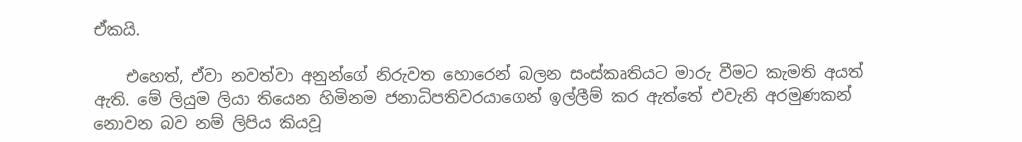ඒකයි.

    එහෙත්, ඒවා නවත්වා අනුන්ගේ නිරුවත හොරෙන් බලන සංස්කෘතියට මාරු වීමට කැමති අයත් ඇති. මේ ලියුම ලියා තියෙන හිමිනම ජනාධිපතිවරයාගෙන් ඉල්ලීම් කර ඇත්තේ එවැනි අරමුණකන් නොවන බව නම් ලිපිය කියවූ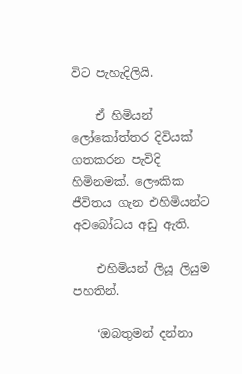විට පැහැදිලියි.

    ඒ හිමියන් ලෝකෝත්තර දිවියක් ගතකරන පැවිදි හිමිනමක්. ලෞකික ජීවිතය ගැන එහිමියන්ට අවබෝධය අඩු ඇති.

    එහිමියන් ලියූ ලියුම පහතින්.

    ‘ඔබතුමන් දන්නා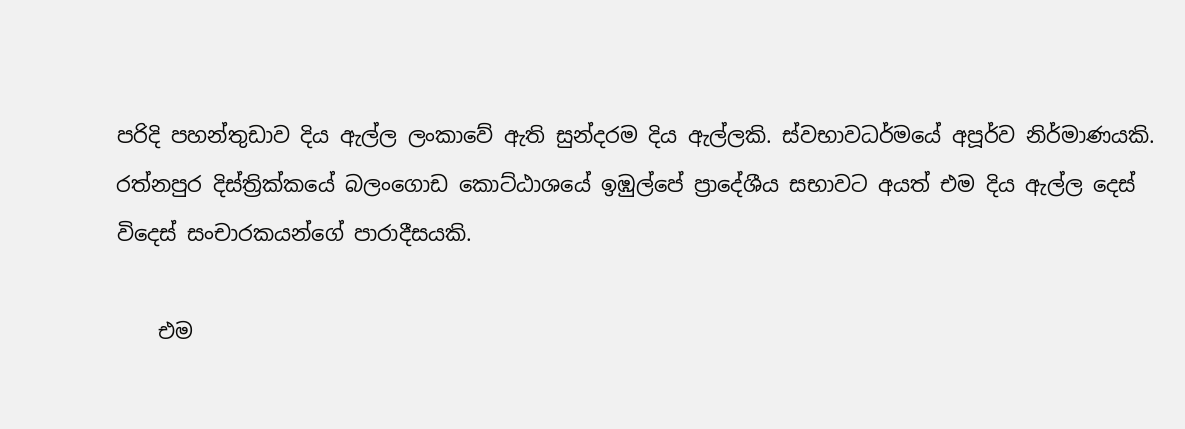පරිදි පහන්තුඩාව දිය ඇල්ල ලංකාවේ ඇති සුන්දරම දිය ඇල්ලකි. ස්වභාවධර්මයේ අපූර්ව නිර්මාණයකි. රත්නපුර දිස්ත්‍රික්කයේ බලංගොඩ කොට්ඨාශයේ ඉඹුල්පේ ප්‍රාදේශීය සභාවට අයත් එම දිය ඇල්ල දෙස් විදෙස් සංචාරකයන්ගේ පාරාදීසයකි.

    එම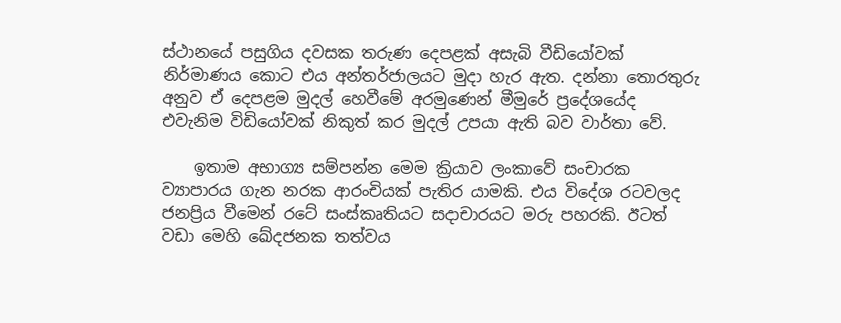ස්ථානයේ පසුගිය දවසක තරුණ දෙපළක් අසැබි වීඩියෝවක් නිර්මාණය කොට එය අන්තර්ජාලයට මුදා හැර ඇත. දන්නා තොරතුරු අනුව ඒ දෙපළම මුදල් හෙවීමේ අරමුණෙන් මීමුරේ ප්‍රදේශයේද එවැනිම විඩියෝවක් නිකුත් කර මුදල් උපයා ඇති බව වාර්තා වේ.

    ඉතාම අභාග්‍ය සම්පන්න මෙම ක්‍රියාව ලංකාවේ සංචාරක ව්‍යාපාරය ගැන නරක ආරංචියක් පැතිර යාමකි. එය විදේශ රටවලද ජනප්‍රිය වීමෙන් රටේ සංස්කෘතියට සදාචාරයට මරු පහරකි. ඊටත් වඩා මෙහි ඛේදජනක තත්වය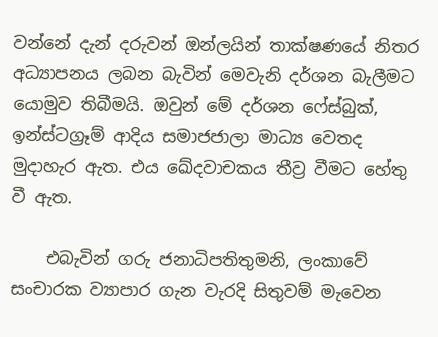වන්නේ දැන් දරුවන් ඔන්ලයින් තාක්ෂණයේ නිතර අධ්‍යාපනය ලබන බැවින් මෙවැනි දර්ශන බැලීමට යොමුව තිබීමයි. ඔවුන් මේ දර්ශන ෆේස්බුක්, ඉන්ස්ටග්‍රෑම් ආදිය සමාජජාලා මාධ්‍ය වෙතද මුදාහැර ඇත. එය ඛේදවාචකය තීව්‍ර වීමට හේතු වී ඇත.

    එබැවින් ගරු ජනාධිපතිතුමනි, ලංකාවේ සංචාරක ව්‍යාපාර ගැන වැරදි සිතුවම් මැවෙන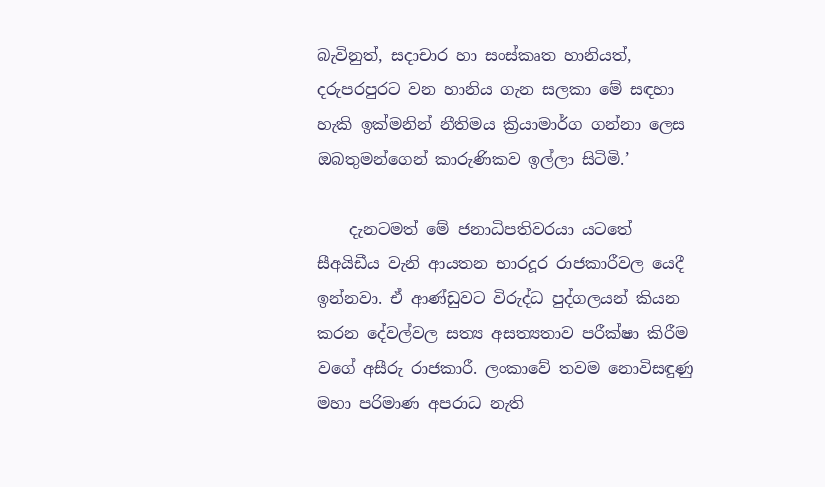බැවිනුත්, සදාචාර හා සංස්කෘත හානියත්, දරුපරපුරට වන හානිය ගැන සලකා මේ සඳහා හැකි ඉක්මනින් නීතිමය ක්‍රියාමාර්ග ගන්නා ලෙස ඔබතුමන්ගෙන් කාරුණිකව ඉල්ලා සිටිමි.’

    දැනටමත් මේ ජනාධිපතිවරයා යටතේ සීඅයිඩීය වැනි ආයතන භාරදූර රාජකාරීවල යෙදී ඉන්නවා. ඒ ආණ්ඩුවට විරුද්ධ පුද්ගලයන් කියන කරන දේවල්වල සත්‍ය අසත්‍යතාව පරීක්ෂා කිරීම වගේ අසීරු රාජකාරී. ලංකාවේ තවම නොවිසඳුණු මහා පරිමාණ අපරාධ නැති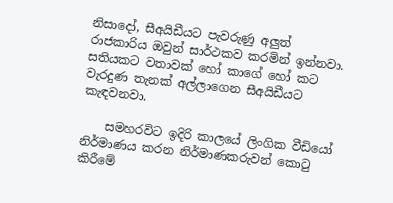නිසාදෝ, සීඅයිඩීයට පැවරුණු අලුත් රාජකාරිය ඔවුන් සාර්ථකව කරමින් ඉන්නවා. සතියකට වතාවක් හෝ කාගේ හෝ කට වැරදුණ තැනක් අල්ලාගෙන සීඅයිඩීයට කැඳවනවා.

    සමහරවිට ඉදිරි කාලයේ ලිංගික වීඩියෝ නිර්මාණය කරන නිර්මාණකරුවන් කොටු කිරීමේ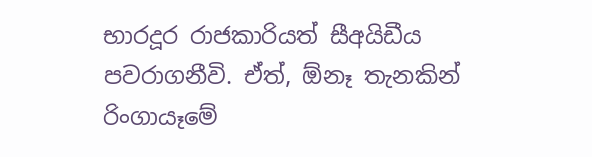භාරදූර රාජකාරියත් සීඅයිඩීය පවරාගනීවි. ඒත්, ඕනෑ තැනකින් රිංගායෑමේ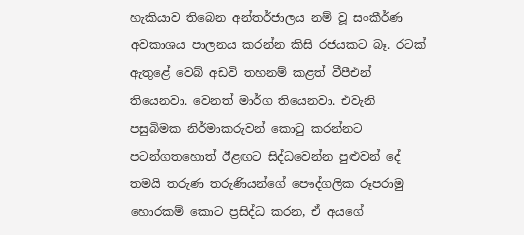හැකියාව තිබෙන අන්තර්ජාලය නම් වූ සංකීර්ණ අවකාශය පාලනය කරන්න කිසි රජයකට බෑ. රටක් ඇතුළේ වෙබ් අඩවි තහනම් කළත් වීපීඑන් තියෙනවා. වෙනත් මාර්ග තියෙනවා. එවැනි පසුබිමක නිර්මාකරුවන් කොටු කරන්නට පටන්ගතහොත් ඊළඟට සිද්ධවෙන්න පුළුවන් දේ තමයි තරුණ තරුණියන්ගේ පෞද්ගලික රූපරාමු හොරකම් කොට ප්‍රසිද්ධ කරන, ඒ අයගේ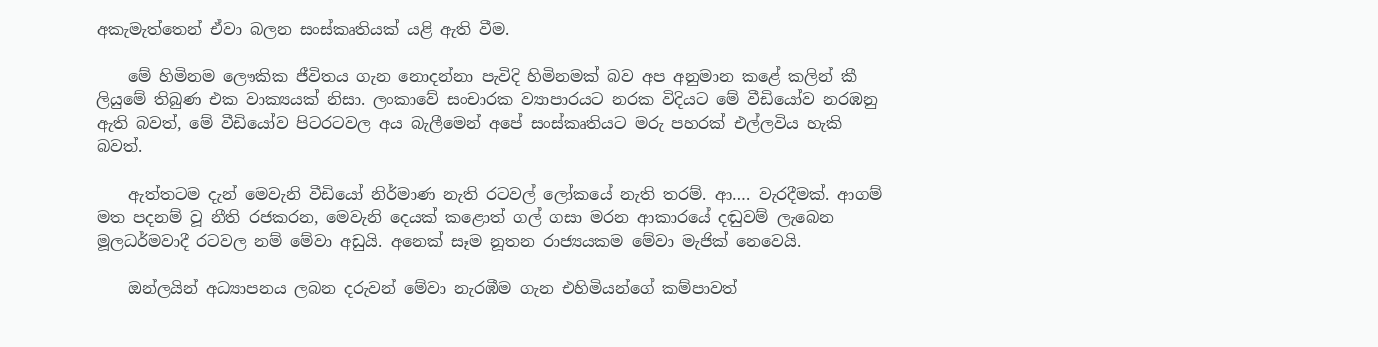අකැමැත්තෙන් ඒවා බලන සංස්කෘතියක් යළි ඇති වීම.

    මේ හිමිනම ලෞකික ජීවිතය ගැන නොදන්නා පැවිදි හිමිනමක් බව අප අනුමාන කළේ කලින් කී ලියුමේ තිබුණ එක වාක්‍යයක් නිසා. ලංකාවේ සංචාරක ව්‍යාපාරයට නරක විදියට මේ වීඩියෝව නරඹනු ඇති බවත්, මේ වීඩියෝව පිටරටවල අය බැලීමෙන් අපේ සංස්කෘතියට මරු පහරක් එල්ලවිය හැකි බවත්.

    ඇත්තටම දැන් මෙවැනි වීඩියෝ නිර්මාණ නැති රටවල් ලෝකයේ නැති තරම්. ආ…. වැරදීමක්. ආගම් මත පදනම් වූ නීති රජකරන, මෙවැනි දෙයක් කළොත් ගල් ගසා මරන ආකාරයේ දඬුවම් ලැබෙන මූලධර්මවාදී රටවල නම් මේවා අඩුයි. අනෙක් සෑම නූතන රාජ්‍යයකම මේවා මැජික් නෙවෙයි.

    ඔන්ලයින් අධ්‍යාපනය ලබන දරුවන් මේවා නැරඹීම ගැන එහිමියන්ගේ කම්පාවත්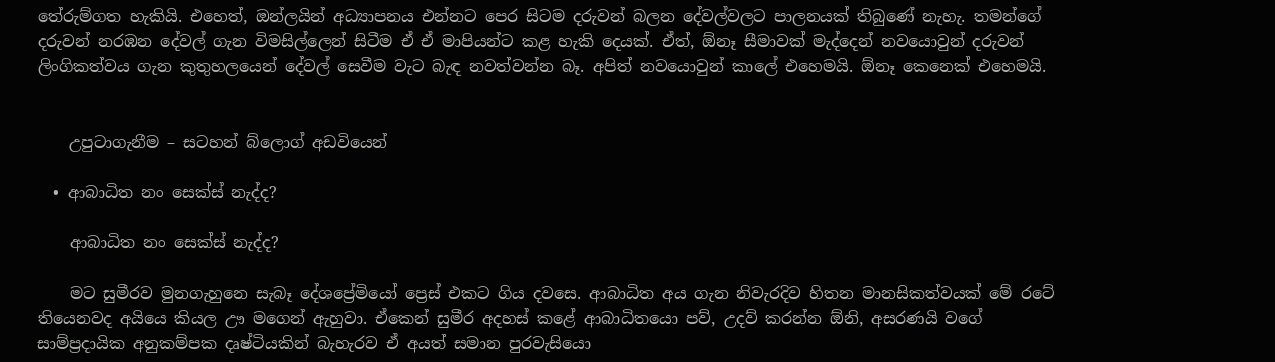තේරුම්ගත හැකියි. එහෙත්, ඔන්ලයින් අධ්‍යාපනය එන්නට පෙර සිටම දරුවන් බලන දේවල්වලට පාලනයක් තිබුණේ නැහැ. තමන්ගේ දරුවන් නරඹන දේවල් ගැන විමසිල්ලෙන් සිටීම ඒ ඒ මාපියන්ට කළ හැකි දෙයක්. ඒත්, ඕනෑ සීමාවක් මැද්දෙන් නවයොවුන් දරුවන් ලිංගිකත්වය ගැන කුතුහලයෙන් දේවල් සෙවීම වැට බැඳ නවත්වන්න බෑ. අපිත් නවයොවුන් කාලේ එහෙමයි. ඕනෑ කෙනෙක් එහෙමයි.


    උපුටාගැනීම – සටහන් බ්ලොග් අඩවියෙන්

  • ආබාධිත නං සෙක්ස් නැද්ද?

    ආබාධිත නං සෙක්ස් නැද්ද?

    මට සුමීරව මුනගැහුනෙ සැබෑ දේශප්‍රේමියෝ ප්‍රෙස් එකට ගිය දවසෙ. ආබාධිත අය ගැන නිවැරදිව හිතන මානසිකත්වයක් මේ රටේ තියෙනවද අයියෙ කියල ඌ මගෙන් ඇහුවා. ඒකෙන් සුමීර අදහස් කළේ ආබාධිතයො පව්, උදව් කරන්න ඕනි, අසරණයි වගේ සාම්ප්‍රදායික අනුකම්පක දෘෂ්ටියකින් බැහැරව ඒ අයත් සමාන පුරවැසියො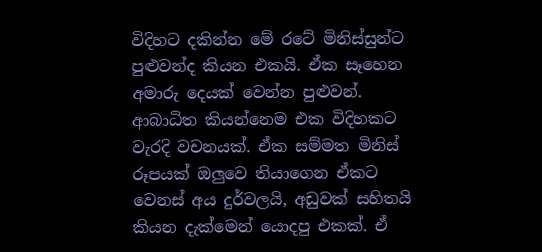විදිහට දකින්න මේ රටේ මිනිස්සුන්ට පුළුවන්ද කියන එකයි. ඒක සෑහෙන අමාරු දෙයක් වෙන්න පුළුවන්. ආබාධිත කියන්නෙම එක විදිහකට වැරදි වචනයක්. ඒක සම්මත මිනිස් රූපයක් ඔලුවෙ තියාගෙන ඒකට වෙනස් අය දුර්වලයි, අඩුවක් සහිතයි කියන දැක්මෙන් යොදපු එකක්. ඒ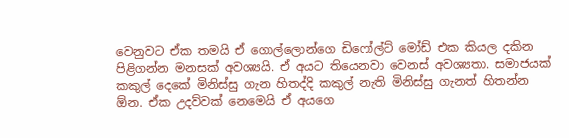වෙනුවට ඒක තමයි ඒ ගොල්ලොන්ගෙ ඩිෆෝල්ට් මෝඩ් එක කියල දකින පිළිගන්න මනසක් අවශ්‍යයි. ඒ අයට තියෙනවා වෙනස් අවශ්‍යතා. සමාජයක් කකුල් දෙකේ මිනිස්සු ගැන හිතද්දි කකුල් නැති මිනිස්සු ගැනත් හිතන්න ඕන. ඒක උදව්වක් නෙමෙයි ඒ අයගෙ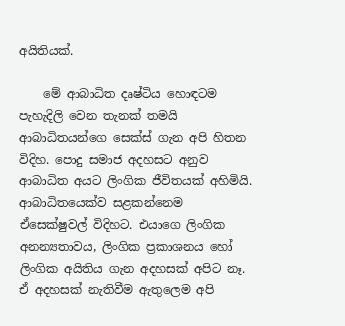අයිතියක්.

    මේ ආබාධිත දෘෂ්ටිය හොඳටම පැහැදිලි වෙන තැනක් තමයි ආබාධිතයන්ගෙ සෙක්ස් ගැන අපි හිතන විදිහ. පොදු සමාජ අදහසට අනුව ආබාධිත අයට ලිංගික ජීවිතයක් අහිමියි. ආබාධිතයෙක්ව සළකන්නෙම ඒසෙක්ෂුවල් විදිහට. එයාගෙ ලිංගික අනන්‍යතාවය, ලිංගික ප්‍රකාශනය හෝ ලිංගික අයිතිය ගැන අදහසක් අපිට නෑ. ඒ අදහසක් නැතිවීම ඇතුලෙම අපි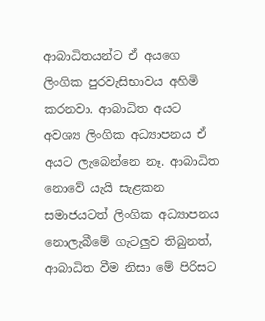ආබාධිතයන්ට ඒ අයගෙ ලිංගික පුරවැසිභාවය අහිමි කරනවා. ආබාධිත අයට අවශ්‍ය ලිංගික අධ්‍යාපනය ඒ අයට ලැබෙන්නෙ නෑ. ආබාධිත නොවේ යැයි සැළකන සමාජයටත් ලිංගික අධ්‍යාපනය නොලැබීමේ ගැටලුව තිබුනත්, ආබාධිත වීම නිසා මේ පිරිසට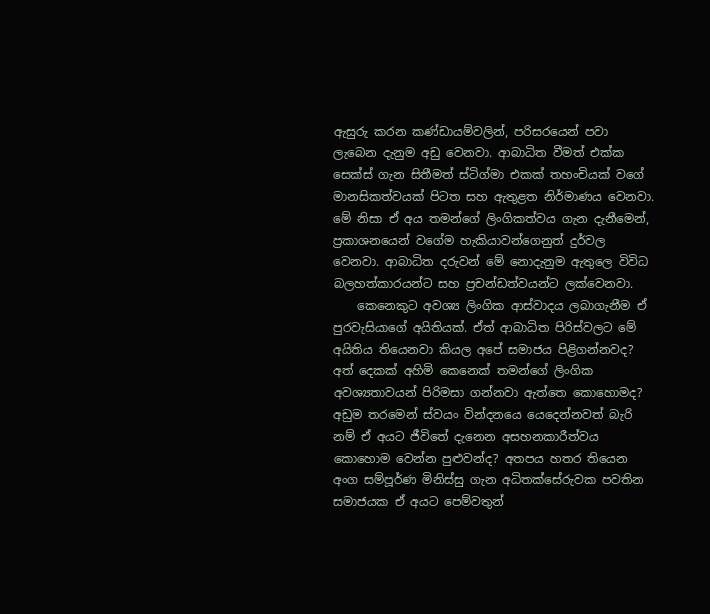ඇසුරු කරන කණ්ඩායම්වලින්, පරිසරයෙන් පවා ලැබෙන දැනුම අඩු වෙනවා. ආබාධිත වීමත් එක්ක සෙක්ස් ගැන සිතීමත් ස්ටිග්මා එකක් තහංචියක් වගේ මානසිකත්වයක් පිටත සහ ඇතුළත නිර්මාණය වෙනවා. මේ නිසා ඒ අය තමන්ගේ ලිංගිකත්වය ගැන දැනීමෙන්, ප්‍රකාශනයෙන් වගේම හැකියාවන්ගෙනුත් දුර්වල වෙනවා. ආබාධිත දරුවන් මේ නොදැනුම ඇතුලෙ විවිධ බලහත්කාරයන්ට සහ ප්‍රචන්ඩත්වයන්ට ලක්වෙනවා.
    කෙනෙකුට අවශ්‍ය ලිංගික ආස්වාදය ලබාගැනීම ඒ පුරවැසියාගේ අයිතියක්. ඒත් ආබාධිත පිරිස්වලට මේ අයිතිය තියෙනවා කියල අපේ සමාජය පිළිගන්නවද? අත් දෙකක් අහිමි කෙනෙක් තමන්ගේ ලිංගික අවශ්‍යතාවයන් පිරිමසා ගන්නවා ඇත්තෙ කොහොමද? අඩුම තරමෙන් ස්වයං වින්දනයෙ යෙදෙන්නවත් බැරි නම් ඒ අයට ජීවිතේ දැනෙන අසහනකාරීත්වය කොහොම වෙන්න පුළුවන්ද? අතපය හතර තියෙන අංග සම්පූර්ණ මිනිස්සු ගැන අධිතක්සේරුවක පවතින සමාජයක ඒ අයට පෙම්වතුන්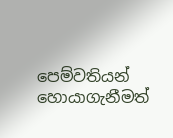පෙම්වතියන් හොයාගැනීමත්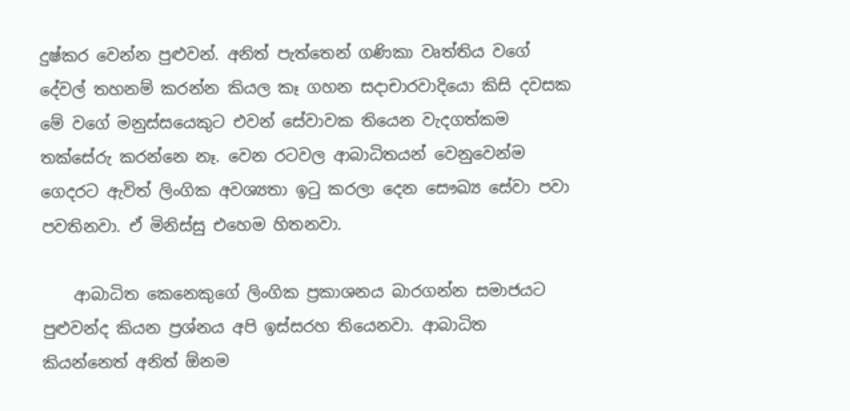දුෂ්කර වෙන්න පුළුවන්. අනිත් පැත්තෙන් ගණිකා වෘත්තිය වගේ දේවල් තහනම් කරන්න කියල කෑ ගහන සදාචාරවාදියො කිසි දවසක මේ වගේ මනුස්සයෙකුට එවන් සේවාවක තියෙන වැදගත්කම තක්සේරු කරන්නෙ නෑ. වෙන රටවල ආබාධිතයන් වෙනුවෙන්ම ගෙදරට ඇවිත් ලිංගික අවශ්‍යතා ඉටු කරලා දෙන සෞඛ්‍ය සේවා පවා පවතිනවා. ඒ මිනිස්සු එහෙම හිතනවා.

    ආබාධිත කෙනෙකුගේ ලිංගික ප්‍රකාශනය බාරගන්න සමාජයට පුළුවන්ද කියන ප්‍රශ්නය අපි ඉස්සරහ තියෙනවා. ආබාධිත කියන්නෙත් අනිත් ඕනම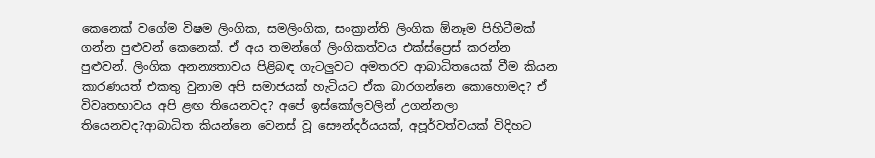කෙනෙක් වගේම විෂම ලිංගික, සමලිංගික, සංක්‍රාන්ති ලිංගික ඕනෑම පිහිටීමක් ගන්න පුළුවන් කෙනෙක්. ඒ අය තමන්ගේ ලිංගිකත්වය එක්ස්ප්‍රෙස් කරන්න පුළුවන්. ලිංගික අනන්‍යතාවය පිළිබඳ ගැටලුවට අමතරව ආබාධිතයෙක් වීම කියන කාරණයත් එකතු වුනාම අපි සමාජයක් හැටියට ඒක බාරගන්නෙ කොහොමද? ඒ විවෘතභාවය අපි ළඟ තියෙනවද? අපේ ඉස්කෝලවලින් උගන්නලා තියෙනවද?ආබාධිත කියන්නෙ වෙනස් වූ සෞන්දර්යයක්, අපූර්වත්වයක් විදිහට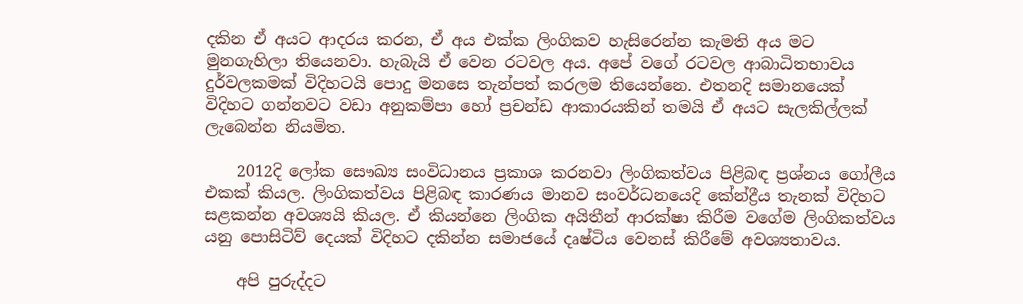දකින ඒ අයට ආදරය කරන, ඒ අය එක්ක ලිංගිකව හැසිරෙන්න කැමති අය මට මුනගැහිලා තියෙනවා. හැබැයි ඒ වෙන රටවල අය. අපේ වගේ රටවල ආබාධිතභාවය දුර්වලකමක් විදිහටයි පොදු මනසෙ තැන්පත් කරලම තියෙන්නෙ. එතනදි සමානයෙක් විදිහට ගන්නවට වඩා අනුකම්පා හෝ ප්‍රචන්ඩ ආකාරයකින් තමයි ඒ අයට සැලකිල්ලක් ලැබෙන්න නියමිත.

    2012දි ලෝක සෞඛ්‍ය සංවිධානය ප්‍රකාශ කරනවා ලිංගිකත්වය පිළිබඳ ප්‍රශ්නය ගෝලීය එකක් කියල. ලිංගිකත්වය පිළිබඳ කාරණය මානව සංවර්ධනයෙදි කේන්ද්‍රීය තැනක් විදිහට සළකන්න අවශ්‍යයි කියල. ඒ කියන්නෙ ලිංගික අයිතීන් ආරක්ෂා කිරීම වගේම ලිංගිකත්වය යනු පොසිටිව් දෙයක් විදිහට දකින්න සමාජයේ දෘෂ්ටිය වෙනස් කිරීමේ අවශ්‍යතාවය.

    අපි පුරුද්දට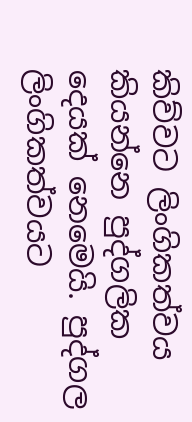කිව්වට ලිංගිකත්වය කියන්නෙ පුද්ගලික දෙයක් නෙමෙයි. පුද්ගල ලිංගිකත්වයට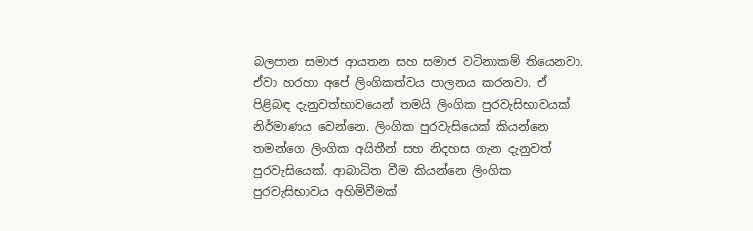බලපාන සමාජ ආයතන සහ සමාජ වටිනාකම් තියෙනවා. ඒවා හරහා අපේ ලිංගිකත්වය පාලනය කරනවා. ඒ පිළිබඳ දැනුවත්භාවයෙන් තමයි ලිංගික පුරවැසිභාවයක් නිර්මාණය වෙන්නෙ. ලිංගික පුරවැසියෙක් කියන්නෙ තමන්ගෙ ලිංගික අයිතීන් සහ නිදහස ගැන දැනුවත් පුරවැසියෙක්. ආබාධිත වීම කියන්නෙ ලිංගික පුරවැසිභාවය අහිමිවීමක්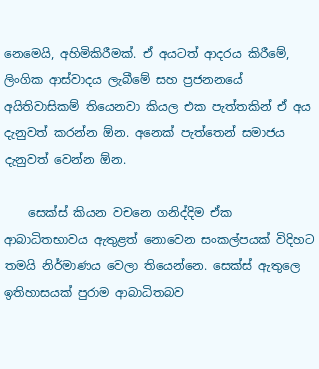නෙමෙයි, අහිමිකිරීමක්. ඒ අයටත් ආදරය කිරීමේ, ලිංගික ආස්වාදය ලැබීමේ සහ ප්‍රජනනයේ අයිතිවාසිකම් තියෙනවා කියල එක පැත්තකින් ඒ අය දැනුවත් කරන්න ඕන. අනෙක් පැත්තෙන් සමාජය දැනුවත් වෙන්න ඕන.

    සෙක්ස් කියන වචනෙ ගනිද්දිම ඒක ආබාධිතභාවය ඇතුළත් නොවෙන සංකල්පයක් විදිහට තමයි නිර්මාණය වෙලා තියෙන්නෙ. සෙක්ස් ඇතුලෙ ඉතිහාසයක් පුරාම ආබාධිතබව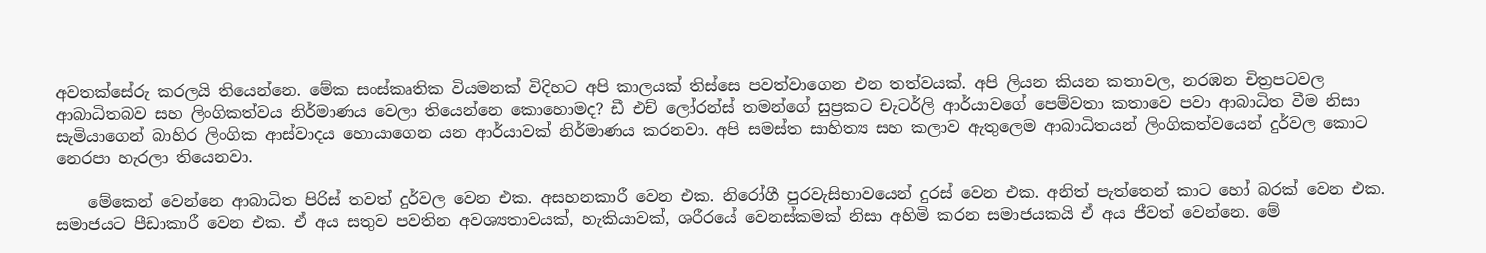අවතක්සේරු කරලයි තියෙන්නෙ. මේක සංස්කෘතික වියමනක් විදිහට අපි කාලයක් තිස්සෙ පවත්වාගෙන එන තත්වයක්. අපි ලියන කියන කතාවල, නරඹන චිත්‍රපටවල ආබාධිතබව සහ ලිංගිකත්වය නිර්මාණය වෙලා තියෙන්නෙ කොහොමද? ඩී එච් ලෝරන්ස් තමන්ගේ සුප්‍රකට චැටර්ලි ආර්යාවගේ පෙම්වතා කතාවෙ පවා ආබාධිත වීම නිසා සැමියාගෙන් බාහිර ලිංගික ආස්වාදය හොයාගෙන යන ආර්යාවක් නිර්මාණය කරනවා. අපි සමස්ත සාහිත්‍ය සහ කලාව ඇතුලෙම ආබාධිතයන් ලිංගිකත්වයෙන් දුර්වල කොට නෙරපා හැරලා තියෙනවා.

    මේකෙන් වෙන්නෙ ආබාධිත පිරිස් තවත් දුර්වල වෙන එක. අසහනකාරී වෙන එක. නිරෝගී පුරවැසිභාවයෙන් දුරස් වෙන එක. අනිත් පැත්තෙන් කාට හෝ බරක් වෙන එක. සමාජයට පීඩාකාරී වෙන එක. ඒ අය සතුව පවතින අවශ්‍යතාවයක්, හැකියාවක්, ශරීරයේ වෙනස්කමක් නිසා අහිමි කරන සමාජයකයි ඒ අය ජීවත් වෙන්නෙ. මේ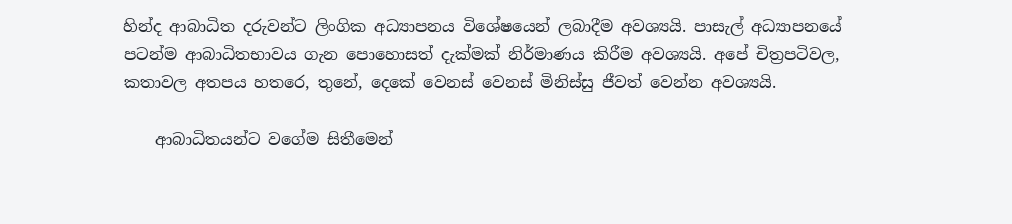හින්ද ආබාධිත දරුවන්ට ලිංගික අධ්‍යාපනය විශේෂයෙන් ලබාදීම අවශ්‍යයි. පාසැල් අධ්‍යාපනයේ පටන්ම ආබාධිතභාවය ගැන පොහොසත් දැක්මක් නිර්මාණය කිරීම අවශ්‍යයි. අපේ චිත්‍රපටිවල, කතාවල අතපය හතරෙ, තුනේ, දෙකේ වෙනස් වෙනස් මිනිස්සු ජීවත් වෙන්න අවශ්‍යයි.

    ආබාධිතයන්ට වගේම සිතීමෙන්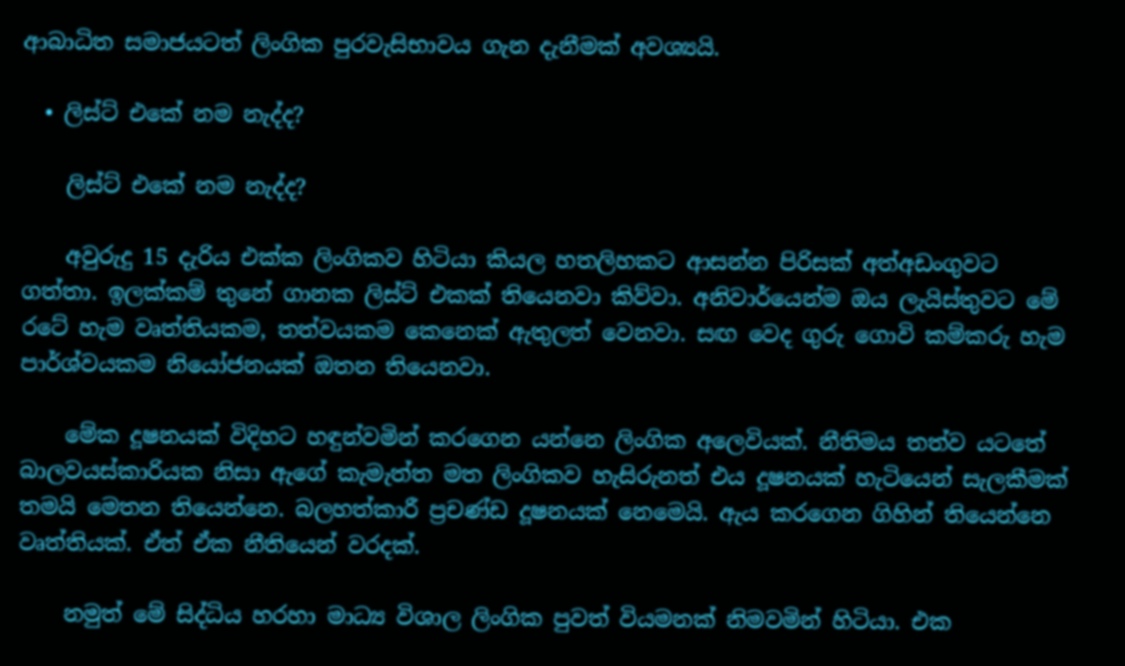ආබාධිත සමාජයටත් ලිංගික පුරවැසිභාවය ගැන දැනීමක් අවශ්‍යයි.

  • ලිස්ට් එකේ නම නැද්ද?

    ලිස්ට් එකේ නම නැද්ද?

    අවුරුදු 15 දැරිය එක්ක ලිංගිකව හිටියා කියල හතලිහකට ආසන්න පිරිසක් අත්අඩංගුවට ගත්තා. ඉලක්කම් තුනේ ගානක ලිස්ට් එකක් තියෙනවා කිව්වා. අනිවාර්යෙන්ම ඔය ලැයිස්තුවට මේ රටේ හැම වෘත්තියකම, තත්වයකම කෙනෙක් ඇතුලත් වෙනවා. සඟ වෙද ගුරු ගොවි කම්කරු හැම පාර්ශ්වයකම නියෝජනයක් ඔතන තියෙනවා.

    මේක දූෂනයක් විදිහට හඳුන්වමින් කරගෙන යන්නෙ ලිංගික අලෙවියක්. නීතිමය තත්ව යටතේ බාලවයස්කාරියක නිසා ඇගේ කැමැත්ත මත ලිංගිකව හැසිරුනත් එය දූෂනයක් හැටියෙන් සැලකීමක් තමයි මෙතන තියෙන්නෙ. බලහත්කාරී ප්‍රචණ්ඩ දූෂනයක් නෙමෙයි. ඇය කරගෙන ගිහින් තියෙන්නෙ වෘත්තියක්. ඒත් ඒක නීතියෙන් වරදක්.

    නමුත් මේ සිද්ධිය හරහා මාධ්‍ය විශාල ලිංගික පුවත් වියමනක් නිමවමින් හිටියා. එක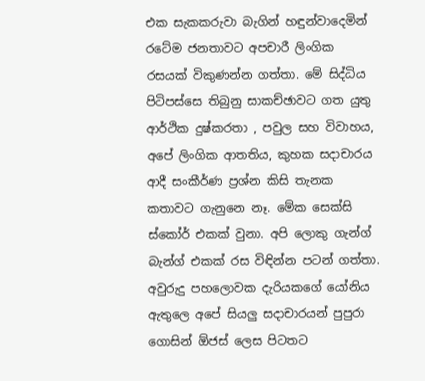එක සැකකරුවා බැගින් හඳුන්වාදෙමින් රටේම ජනතාවට අපචාරී ලිංගික රසයක් විකුණන්න ගත්තා. මේ සිද්ධිය පිටිපස්සෙ තිබුනු සාකච්ඡාවට ගත යුතු ආර්ථික දුෂ්කරතා , පවුල සහ විවාහය, අපේ ලිංගික ආතතිය, කුහක සදාචාරය ආදී සංකීර්ණ ප්‍රශ්න කිසි තැනක කතාවට ගැනුනෙ නෑ. මේක සෙක්සි ස්කෝර් එකක් වුනා. අපි ලොකු ගැන්ග් බැන්ග් එකක් රස විඳින්න පටන් ගත්තා. අවුරුදු පහලොවක දැරියකගේ යෝනිය ඇතුලෙ අපේ සියලු සදාචාරයන් පුපුරා ගොසින් ඕජස් ලෙස පිටතට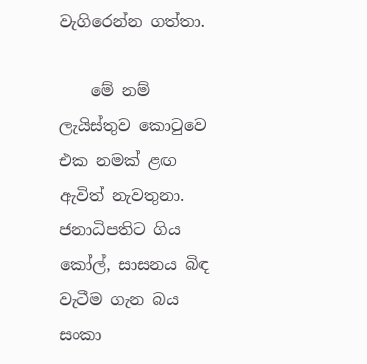වැගිරෙන්න ගත්තා.

    මේ නම් ලැයිස්තුව කොටුවෙ එක නමක් ළඟ ඇවිත් නැවතුනා. ජනාධිපතිට ගිය කෝල්, සාසනය බිඳ වැටීම ගැන බය සංකා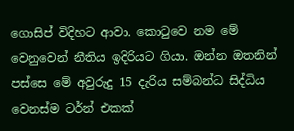ගොසිප් විදිහට ආවා. කොටුවෙ නම මේ වෙනුවෙන් නීතිය ඉදිරියට ගියා. ඔන්න ඔතනින් පස්සෙ මේ අවුරුදු 15 දැරිය සම්බන්ධ සිද්ධිය වෙනස්ම ටර්න් එකක්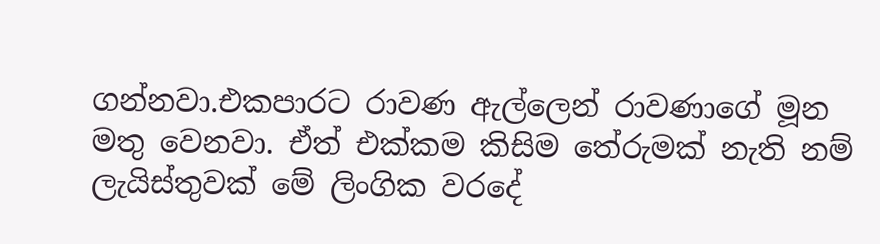ගන්නවා.එකපාරට රාවණ ඇල්ලෙන් රාවණාගේ මූන මතු වෙනවා. ඒත් එක්කම කිසිම තේරුමක් නැති නම් ලැයිස්තුවක් මේ ලිංගික වරදේ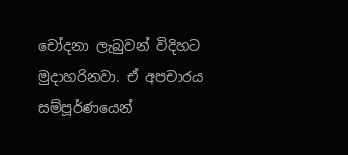චෝදනා ලැබුවන් විදිහට මුදාහරිනවා. ඒ අපචාරය සම්පූර්ණයෙන්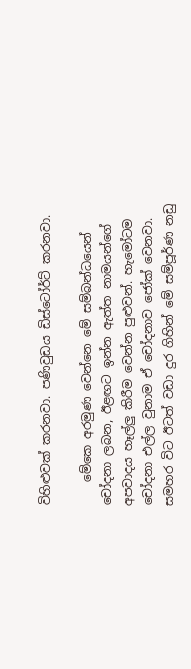විහිළුවක් කරනවා. පණිවුඩය ඩිස්ටෝර්ට් කරනවා.

    මේකෙ අරමුණ වෙන්නෙ මේ සම්බන්ධයෙන් චෝදනා ලබන, ඊළඟට ඉන්න ඇත්ත නාමයන්ගේ අපවාදය හෑල්ලු කිරීම වෙන්න පුළුවන්. හැමෝටම චෝදනා එල්ල වුනාම ඒ චෝදනාව ජෝක් වෙනවා. සමහර විට ඊටත් වඩා දුර ගිහින් මේ සම්පූර්ණ නඩු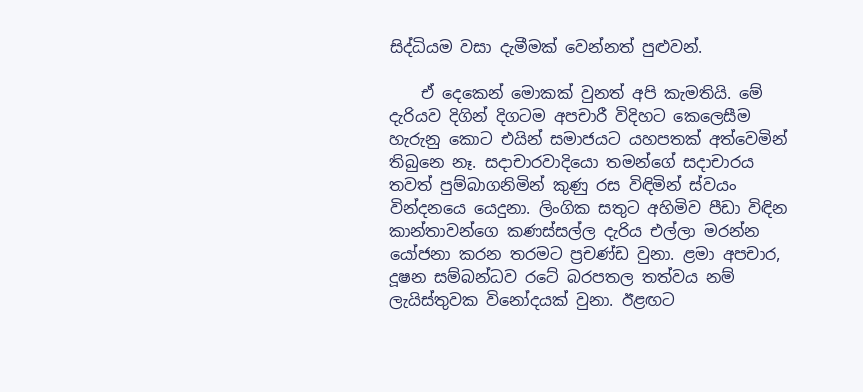සිද්ධියම වසා දැමීමක් වෙන්නත් පුළුවන්.

    ඒ දෙකෙන් මොකක් වුනත් අපි කැමතියි. මේ දැරියව දිගින් දිගටම අපචාරී විදිහට කෙලෙසීම හැරුනු කොට එයින් සමාජයට යහපතක් අත්වෙමින් තිබුනෙ නෑ. සදාචාරවාදියො තමන්ගේ සදාචාරය තවත් පුම්බාගනිමින් කුණු රස විඳිමින් ස්වයං වින්දනයෙ යෙදුනා. ලිංගික සතුට අහිමිව පීඩා විඳින කාන්තාවන්ගෙ කණස්සල්ල දැරිය එල්ලා මරන්න යෝජනා කරන තරමට ප්‍රචණ්ඩ වුනා. ළමා අපචාර, දූෂන සම්බන්ධව රටේ බරපතල තත්වය නම් ලැයිස්තුවක විනෝදයක් වුනා. ඊළඟට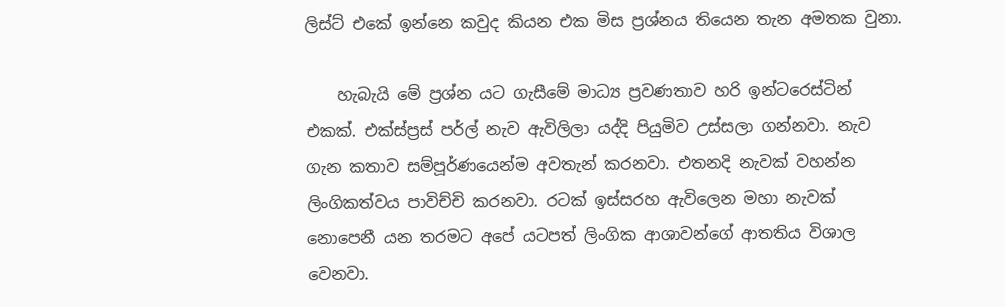ලිස්ට් එකේ ඉන්නෙ කවුද කියන එක මිස ප්‍රශ්නය තියෙන තැන අමතක වුනා.

    හැබැයි මේ ප්‍රශ්න යට ගැසීමේ මාධ්‍ය ප්‍රවණතාව හරි ඉන්ටරෙස්ටින් එකක්. එක්ස්ප්‍රස් පර්ල් නැව ඇවිලිලා යද්දි පියුමිව උස්සලා ගන්නවා. නැව ගැන කතාව සම්පූර්ණයෙන්ම අවතැන් කරනවා. එතනදි නැවක් වහන්න ලිංගිකත්වය පාවිච්චි කරනවා. රටක් ඉස්සරහ ඇවිලෙන මහා නැවක් නොපෙනී යන තරමට අපේ යටපත් ලිංගික ආශාවන්ගේ ආතතිය විශාල වෙනවා.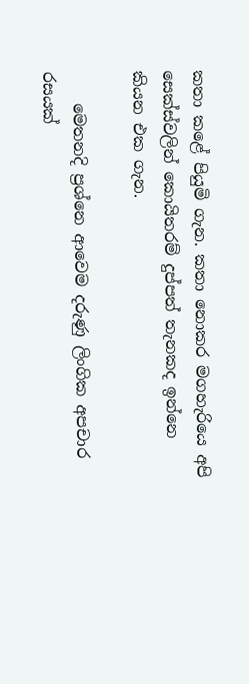කතා කළේ පියුමි ගැන. කතා නොකර මගහැරියෙ අපි සෙක්ස්වලින් කොයිතරම් දුප්පත් තැනකද ඉන්නෙ කියන එක ගැන.

    මෙතනදි ප්‍රශ්නෙ ආවෙම දරුණු ලිංගික අපචාර රසයක්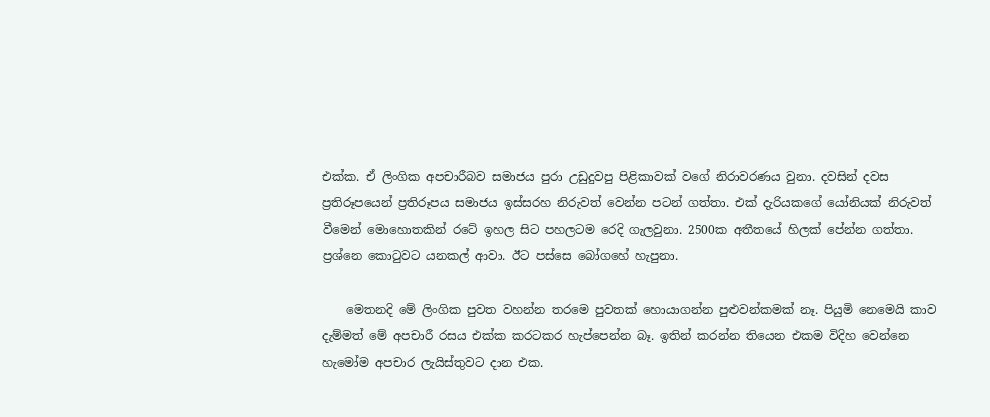එක්ක. ඒ ලිංගික අපචාරීබව සමාජය පුරා උඩුදුවපු පිළිකාවක් වගේ නිරාවරණය වුනා. දවසින් දවස ප්‍රතිරූපයෙන් ප්‍රතිරූපය සමාජය ඉස්සරහ නිරුවත් වෙන්න පටන් ගත්තා. එක් දැරියකගේ යෝනියක් නිරුවත් වීමෙන් මොහොතකින් රටේ ඉහල සිට පහලටම රෙදි ගැලවුනා. 2500ක අතීතයේ හිලක් පේන්න ගත්තා. ප්‍රශ්නෙ කොටුවට යනකල් ආවා. ඊට පස්සෙ බෝගහේ හැපුනා.

    මෙතනදි මේ ලිංගික පුවත වහන්න තරමෙ පුවතක් හොයාගන්න පුළුවන්කමක් නෑ. පියුමි නෙමෙයි කාව දැම්මත් මේ අපචාරී රසය එක්ක කරටකර හැප්පෙන්න බෑ. ඉතින් කරන්න තියෙන එකම විදිහ වෙන්නෙ හැමෝම අපචාර ලැයිස්තුවට දාන එක.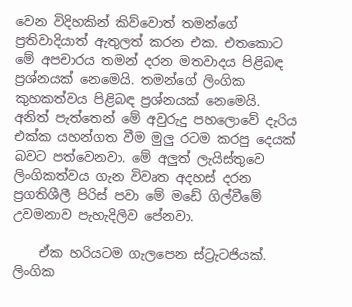වෙන විදිහකින් කිව්වොත් තමන්ගේ ප්‍රතිවාදියාත් ඇතුලත් කරන එක. එතකොට මේ අපචාරය තමන් දරන මතවාදය පිළිබඳ ප්‍රශ්නයක් නෙමෙයි. තමන්ගේ ලිංගික කුහකත්වය පිළිබඳ ප්‍රශ්නයක් නෙමෙයි. අනිත් පැත්තෙන් මේ අවුරුදු පහලොවේ දැරිය එක්ක යහන්ගත වීම මුලු රටම කරපු දෙයක් බවට පත්වෙනවා. මේ අලුත් ලැයිස්තුවෙ ලිංගිකත්වය ගැන විවෘත අදහස් දරන ප්‍රගතිශීලී පිරිස් පවා මේ මඩේ ගිල්වීමේ උවමනාව පැහැදිලිව පේනවා.

    ඒක හරියටම ගැලපෙන ස්ට්‍රැටජියක්. ලිංගික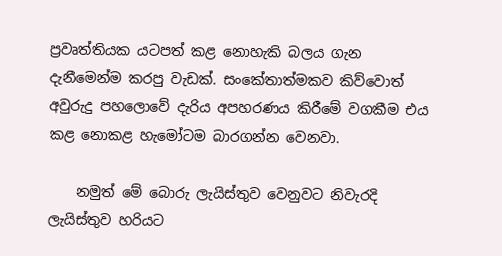ප්‍රවෘත්තියක යටපත් කළ නොහැකි බලය ගැන දැනීමෙන්ම කරපු වැඩක්. සංකේතාත්මකව කිව්වොත් අවුරුදු පහලොවේ දැරිය අපහරණය කිරීමේ වගකීම එය කළ නොකළ හැමෝටම බාරගන්න වෙනවා.

    නමුත් මේ බොරු ලැයිස්තුව වෙනුවට නිවැරදි ලැයිස්තුව හරියට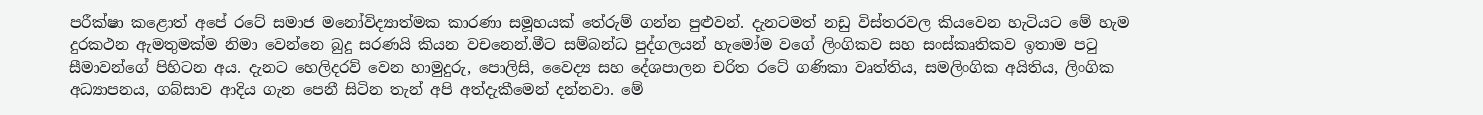පරීක්ෂා කළොත් අපේ රටේ සමාජ මනෝවිද්‍යාත්මක කාරණා සමූහයක් තේරුම් ගන්න පුළුවන්. දැනටමත් නඩු විස්තරවල කියවෙන හැටියට මේ හැම දුරකථන ඇමතුමක්ම නිමා වෙන්නෙ බුදු සරණයි කියන වචනෙන්.මීට සම්බන්ධ පුද්ගලයන් හැමෝම වගේ ලිංගිකව සහ සංස්කෘතිකව ඉතාම පටු සීමාවන්ගේ පිහිටන අය. දැනට හෙලිදරව් වෙන හාමුදුරු, පොලිසි, වෛද්‍ය සහ දේශපාලන චරිත රටේ ගණිකා වෘත්තිය, සමලිංගික අයිතිය, ලිංගික අධ්‍යාපනය, ගබ්සාව ආදිය ගැන පෙනී සිටින තැන් අපි අත්දැකීමෙන් දන්නවා. මේ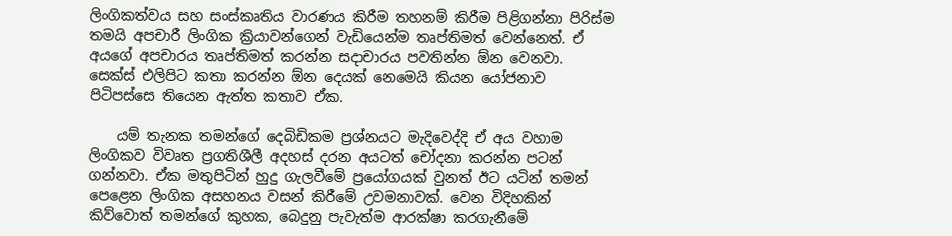ලිංගිකත්වය සහ සංස්කෘතිය වාරණය කිරීම තහනම් කිරීම පිළිගන්නා පිරිස්ම තමයි අපචාරී ලිංගික ක්‍රියාවන්ගෙන් වැඩියෙන්ම තෘප්තිමත් වෙන්නෙත්. ඒ අයගේ අපචාරය තෘප්තිමත් කරන්න සදාචාරය පවතින්න ඕන වෙනවා. සෙක්ස් එලිපිට කතා කරන්න ඕන දෙයක් නෙමෙයි කියන යෝජනාව පිටිපස්සෙ තියෙන ඇත්ත කතාව ඒක.

    යම් තැනක තමන්ගේ දෙබිඩිකම ප්‍රශ්නයට මැදිවෙද්දි ඒ අය වහාම ලිංගිකව විවෘත ප්‍රගතිශීලී අදහස් දරන අයටත් චෝදනා කරන්න පටන් ගන්නවා. ඒක මතුපිටින් හුදු ගැලවීමේ ප්‍රයෝගයක් වුනත් ඊට යටින් තමන් පෙළෙන ලිංගික අසහනය වසන් කිරීමේ උවමනාවක්. වෙන විදිහකින් කිව්වොත් තමන්ගේ කුහක, බෙදුනු පැවැත්ම ආරක්ෂා කරගැනීමේ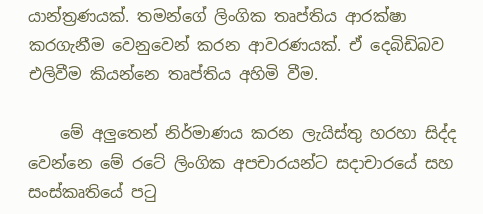යාන්ත්‍රණයක්. තමන්ගේ ලිංගික තෘප්තිය ආරක්ෂා කරගැනීම වෙනුවෙන් කරන ආවරණයක්. ඒ දෙබිඩිබව එලිවීම කියන්නෙ තෘප්තිය අහිමි වීම.

    මේ අලුතෙන් නිර්මාණය කරන ලැයිස්තු හරහා සිද්ද වෙන්නෙ මේ රටේ ලිංගික අපචාරයන්ට සදාචාරයේ සහ සංස්කෘතියේ පටු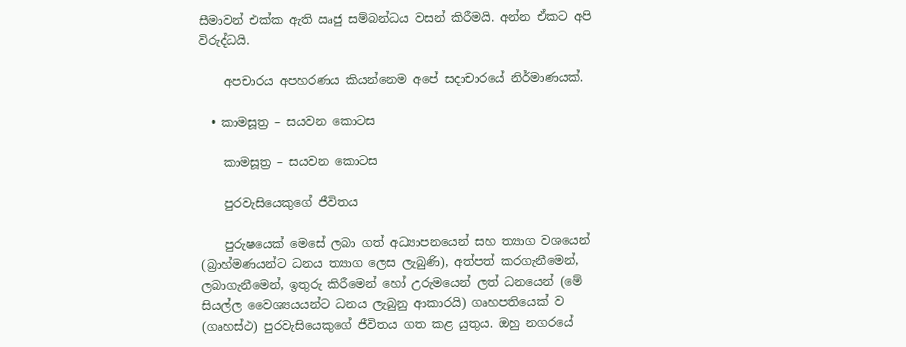සීමාවන් එක්ක ඇති ඍජු සම්බන්ධය වසන් කිරීමයි. අන්න ඒකට අපි විරුද්ධයි.

    අපචාරය අපහරණය කියන්නෙම අපේ සදාචාරයේ නිර්මාණයක්.

  • කාමසූත්‍ර – සයවන කොටස

    කාමසූත්‍ර – සයවන කොටස

    පුරවැසියෙකුගේ ජීවිතය

    පුරුෂයෙක් මෙසේ ලබා ගත් අධ්‍යාපනයෙන් සහ ත්‍යාග වශයෙන් (බ්‍රාහ්මණයන්ට ධනය ත්‍යාග ලෙස ලැබුණි), අත්පත් කරගැනීමෙන්, ලබාගැනීමෙන්, ඉතුරු කිරීමෙන් හෝ උරුමයෙන් ලත් ධනයෙන් (මේ සියල්ල වෛශ්‍යයයන්ට ධනය ලැබුනු ආකාරයි) ගෘහපතියෙක් ව (ගෘහස්ථ) පුරවැසියෙකුගේ ජීවිතය ගත කළ යුතුය. ඔහු නගරයේ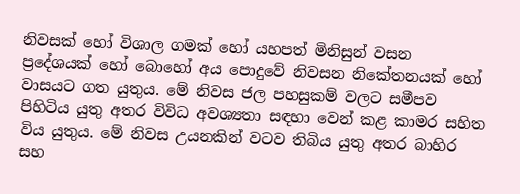නිවසක් හෝ විශාල ගමක් හෝ යහපත් මිනිසුන් වසන ප්‍රදේශයක් හෝ බොහෝ අය පොදුවේ නිවසන නිකේතනයක් හෝ වාසයට ගත යුතුය. මේ නිවස ජල පහසුකම් වලට සමීපව පිහිටිය යුතු අතර විවිධ අවශ්‍යතා සඳහා වෙන් කළ කාමර සහිත විය යුතුය. මේ නිවස උයනකින් වටව තිබිය යුතු අතර බාහිර සහ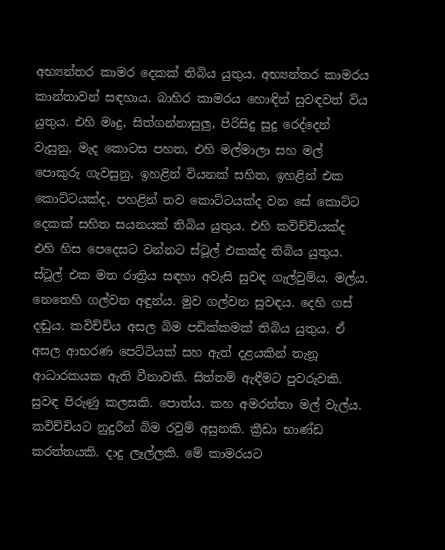අභ්‍යන්තර කාමර දෙකක් තිබිය යුතුය. අභ්‍යන්තර කාමරය කාන්තාවන් සඳහාය. බාහිර කාමරය හොඳින් සුවඳවත් විය යුතුය. එහි මෘදු, සිත්ගන්නාසුලු, පිරිසිදු සුදු රෙද්දෙන් වැසුනු, මැද කොටස පහත, එහි මල්මාලා සහ මල් පොකුරු ගැවසුනු, ඉහළින් වියනක් සහිත, ඉහළින් එක කොට්ටයක්ද, පහළින් තව කොට්ටයක්ද වන සේ කොට්ට දෙකක් සහිත සයනයක් තිබිය යුතුය. එහි කවිච්චියක්ද එහි හිස පෙදෙසට වන්නට ස්ටූල් එකක්ද තිබිය යුතුය. ස්ටූල් එක මත රාත්‍රිය සඳහා අවැසි සුවඳ ගැල්වුම්ය. මල්ය. නෙතෙහි ගල්වන අඳුන්ය. මුව ගල්වන සුවඳය. දෙහි ගස් දඬුය. කවිච්චිය අසල බිම පඩික්කමක් තිබිය යුතුය. ඒ අසල ආභරණ පෙට්ටියක් සහ ඇත් දළයකින් තැනූ ආධාරකයක ඇති වීනාවකි. සිත්තම් ඇඳීමට පුවරුවකි. සුවඳ පිරුණු කලසකි. පොත්ය. කහ අමරන්තා මල් වැල්ය. කවිච්චියට නුදුරින් බිම රවුම් අසුනකි. ක්‍රීඩා භාණ්ඩ කරත්තයකි. දාදු ලෑල්ලකි. මේ කාමරයට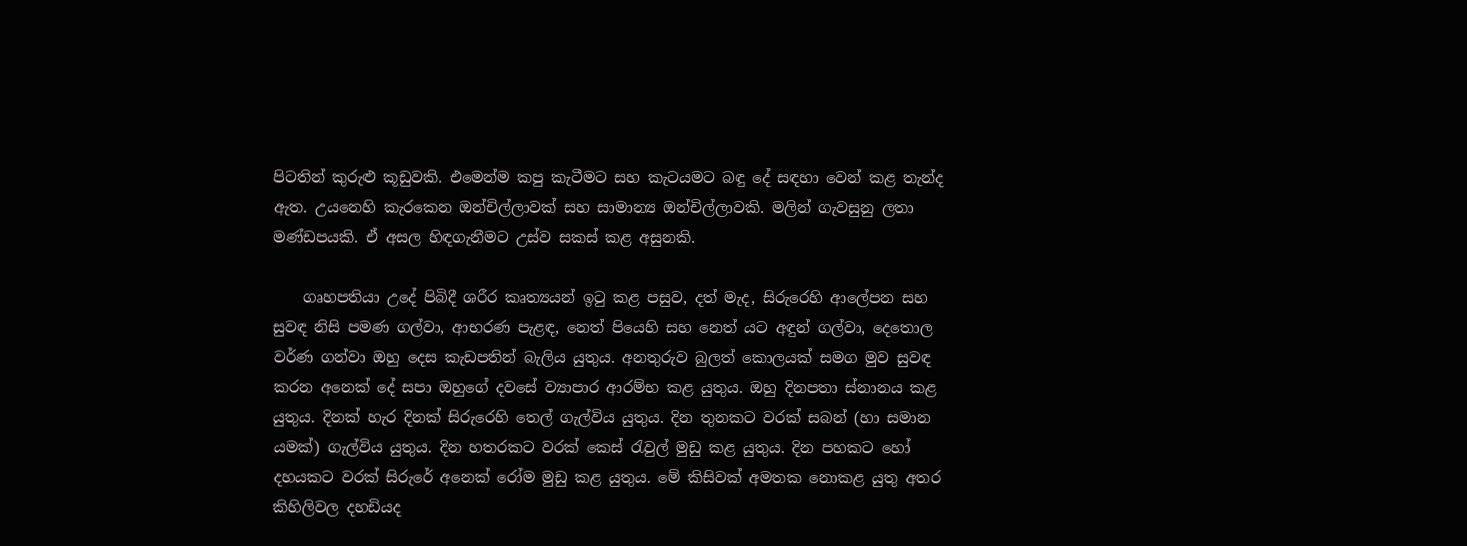පිටතින් කුරුළු කූඩුවකි. එමෙන්ම කපු කැටීමට සහ කැටයමට බඳු දේ සඳහා වෙන් කළ තැන්ද ඇත. උයනෙහි කැරකෙන ඔන්චිල්ලාවක් සහ සාමාන්‍ය ඔන්චිල්ලාවකි. මලින් ගැවසුනු ලතා මණ්ඩපයකි. ඒ අසල හිඳගැනීමට උස්ව සකස් කළ අසුනකි.

    ගෘහපතියා උදේ පිබිදී ශරීර කෘත්‍යයන් ඉටු කළ පසුව, දත් මැද, සිරුරෙහි ආලේපන සහ සුවඳ නිසි පමණ ගල්වා, ආභරණ පැළඳ, නෙත් පියෙහි සහ නෙත් යට අඳුන් ගල්වා, දෙතොල වර්ණ ගන්වා ඔහු දෙස කැඩපතින් බැලිය යුතුය. අනතුරුව බුලත් කොලයක් සමග මුව සුවඳ කරන අනෙක් දේ සපා ඔහුගේ දවසේ ව්‍යාපාර ආරම්භ කළ යුතුය. ඔහු දිනපතා ස්නානය කළ යුතුය. දිනක් හැර දිනක් සිරුරෙහි තෙල් ගැල්විය යුතුය. දින තුනකට වරක් සබන් (හා සමාන යමක්) ගැල්විය යුතුය. දින හතරකට වරක් කෙස් රැවුල් මුඩු කළ යුතුය. දින පහකට හෝ දහයකට වරක් සිරුරේ අනෙක් රෝම මුඩු කළ යුතුය. මේ කිසිවක් අමතක නොකළ යුතු අතර කිහිලිවල දහඩියද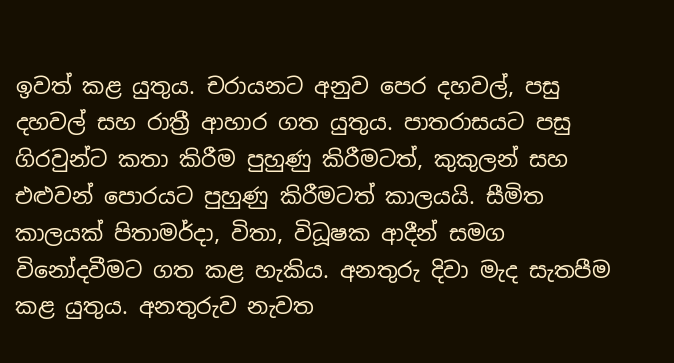ඉවත් කළ යුතුය. චරායනට අනුව පෙර දහවල්, පසු දහවල් සහ රාත්‍රී ආහාර ගත යුතුය. පාතරාසයට පසු ගිරවුන්ට කතා කිරීම පුහුණු කිරීමටත්, කුකුලන් සහ එළුවන් පොරයට පුහුණු කිරීමටත් කාලයයි. සීමිත කාලයක් පිතාමර්දා, විතා, විධූෂක ආදීන් සමග විනෝදවීමට ගත කළ හැකිය. අනතුරු දිවා මැද සැතපීම කළ යුතුය. අනතුරුව නැවත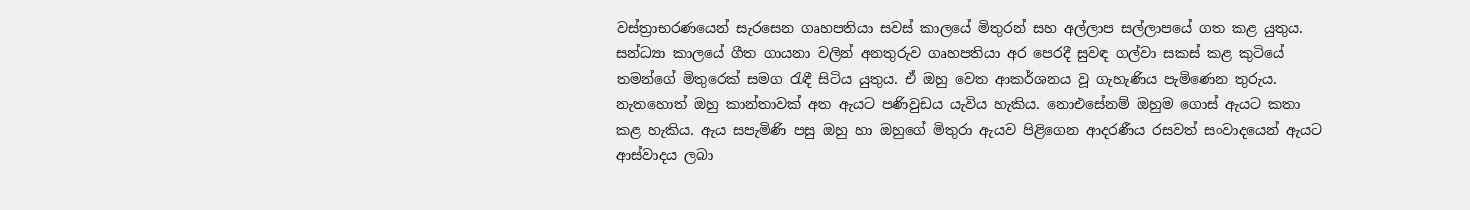වස්ත්‍රාභරණයෙන් සැරසෙන ගෘහපතියා සවස් කාලයේ මිතුරන් සහ අල්ලාප සල්ලාපයේ ගත කළ යුතුය. සන්ධ්‍යා කාලයේ ගීත ගායනා වලින් අනතුරුව ගෘහපතියා අර පෙරදී සුවඳ ගල්වා සකස් කළ කුටියේ තමන්ගේ මිතුරෙක් සමග රැඳී සිටිය යුතුය. ඒ ඔහු වෙත ආකර්ශනය වූ ගැහැණිය පැමිණෙන තුරුය. නැතහොත් ඔහු කාන්තාවක් අත ඇයට පණිවුඩය යැවිය හැකිය. නොඑසේනම් ඔහුම ගොස් ඇයට කතා කළ හැකිය. ඇය සපැමිණි පසු ඔහු හා ඔහුගේ මිතුරා ඇයව පිළිගෙන ආදරණීය රසවත් සංවාදයෙන් ඇයට ආස්වාදය ලබා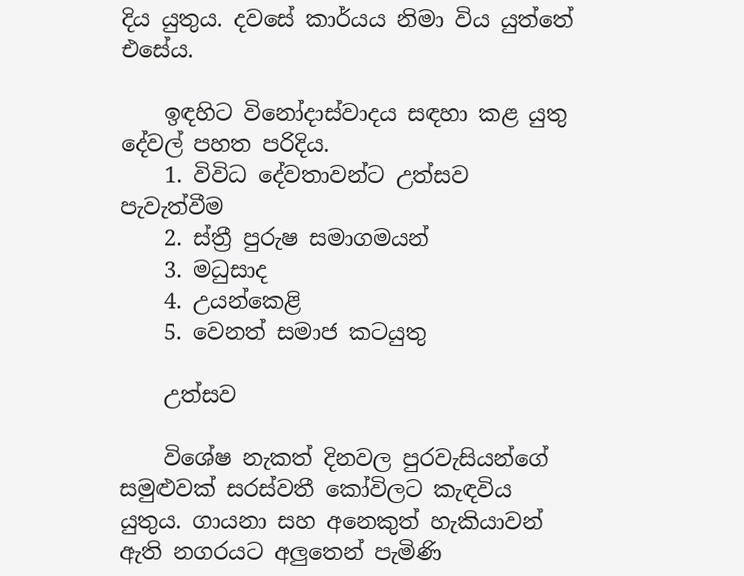දිය යුතුය. දවසේ කාර්යය නිමා විය යුත්තේ එසේය.

    ඉඳහිට විනෝදාස්වාදය සඳහා කළ යුතු දේවල් පහත පරිදිය.
    1. විවිධ දේවතාවන්ට උත්සව පැවැත්වීම
    2. ස්ත්‍රී පුරුෂ සමාගමයන්
    3. මධුසාද
    4. උයන්කෙළි
    5. වෙනත් සමාජ කටයුතු

    උත්සව

    විශේෂ නැකත් දිනවල පුරවැසියන්ගේ සමුළුවක් සරස්වතී කෝවිලට කැඳවිය යුතුය. ගායනා සහ අනෙකුත් හැකියාවන් ඇති නගරයට අලුතෙන් පැමිණි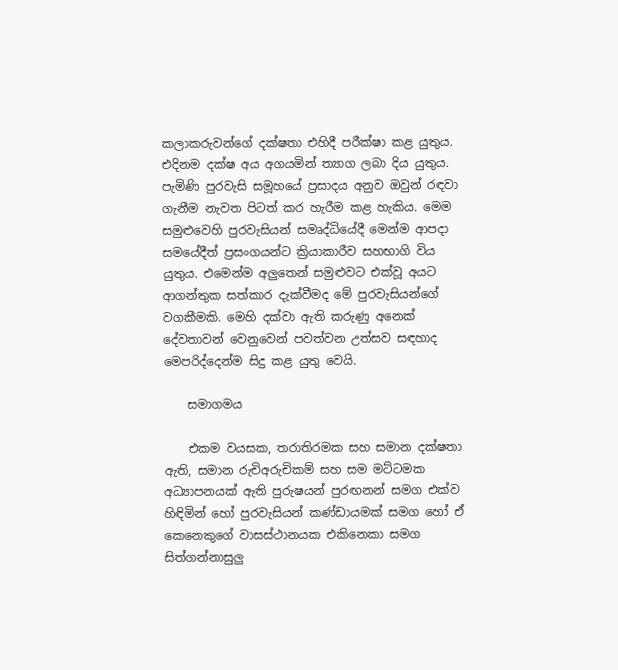කලාකරුවන්ගේ දක්ෂතා එහිදී පරීක්ෂා කළ යුතුය. එදිනම දක්ෂ අය අගයමින් ත්‍යාග ලබා දිය යුතුය. පැමිණි පුරවැසි සමූහයේ ප්‍රසාදය අනුව ඔවුන් රඳවා ගැනීම නැවත පිටත් කර හැරීම කළ හැකිය. මෙම සමුළුවෙහි පුරවැසියන් සමෘද්ධියේදී මෙන්ම ආපදා සමයේදීත් ප්‍රසංගයන්ට ක්‍රියාකාරීව සහභාගි විය යුතුය. එමෙන්ම අලුතෙන් සමුළුවට එක්වූ අයට ආගන්තුක සත්කාර දැක්වීමද මේ පුරවැසියන්ගේ වගකීමකි. මෙහි දක්වා ඇති කරුණු අනෙක් දේවතාවන් වෙනුවෙන් පවත්වන උත්සව සඳහාද මෙපරිද්දෙන්ම සිදු කළ යුතු වෙයි.

    සමාගමය

    එකම වයසක, තරාතිරමක සහ සමාන දක්ෂතා ඇති, සමාන රුචිඅරුචිකම් සහ සම මට්ටමක අධ්‍යාපනයක් ඇති පුරුෂයන් පුරඟනන් සමග එක්ව හිඳිමින් හෝ පුරවැසියන් කණ්ඩායමක් සමග හෝ ඒ කෙනෙකුගේ වාසස්ථානයක එකිනෙකා සමග සිත්ගන්නාසුලු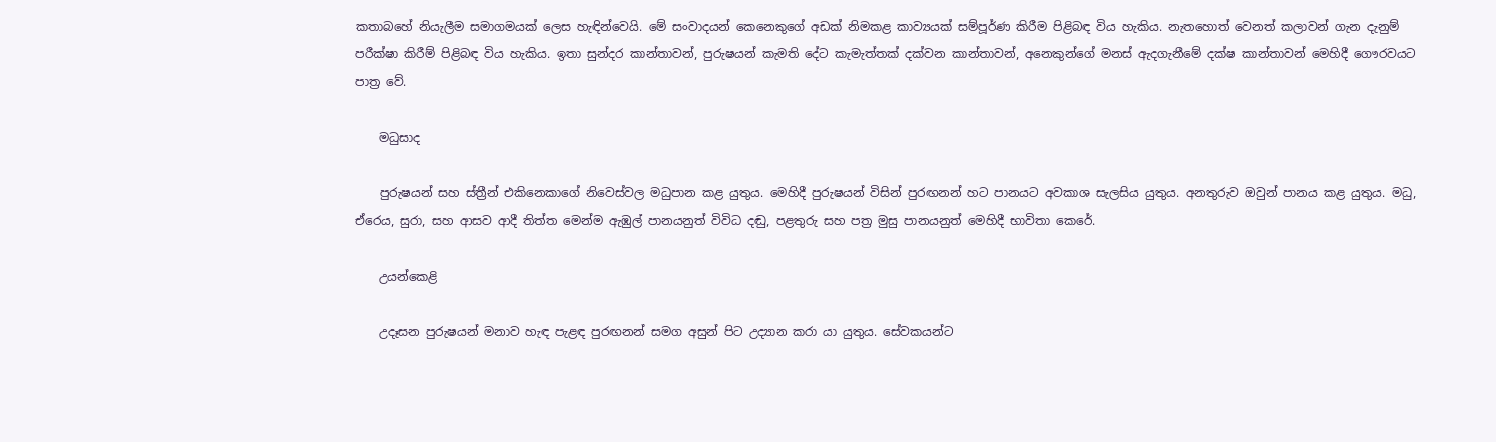කතාබහේ නියැලීම සමාගමයක් ලෙස හැඳින්වෙයි. මේ සංවාදයන් කෙනෙකුගේ අඩක් නිමකළ කාව්‍යයක් සම්පූර්ණ කිරීම පිළිබඳ විය හැකිය. නැතහොත් වෙනත් කලාවන් ගැන දැනුම් පරීක්ෂා කිරීම් පිළිබඳ විය හැකිය. ඉතා සුන්දර කාන්තාවන්, පුරුෂයන් කැමති දේට කැමැත්තක් දක්වන කාන්තාවන්, අනෙකුන්ගේ මනස් ඇදගැනීමේ දක්ෂ කාන්තාවන් මෙහිදී ගෞරවයට පාත්‍ර වේ.

    මධුසාද

    පුරුෂයන් සහ ස්ත්‍රීන් එකිනෙකාගේ නිවෙස්වල මධුපාන කළ යුතුය. මෙහිදී පුරුෂයන් විසින් පුරඟනන් හට පානයට අවකාශ සැලසිය යුතුය. අනතුරුව ඔවුන් පානය කළ යුතුය. මධු, ඒරෙය, සුරා, සහ ආසව ආදී තිත්ත මෙන්ම ඇඹුල් පානයනුත් විවිධ දඬු, පළතුරු සහ පත්‍ර මුසු පානයනුත් මෙහිදී භාවිතා කෙරේ.

    උයන්කෙළි

    උදෑසන පුරුෂයන් මනාව හැඳ පැළඳ පුරඟනන් සමග අසුන් පිට උද්‍යාන කරා යා යුතුය. සේවකයන්ට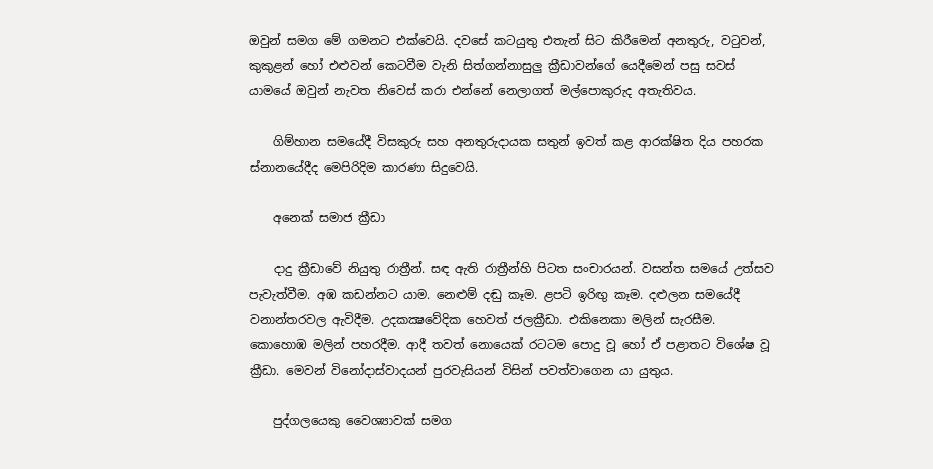ඔවුන් සමග මේ ගමනට එක්වෙයි. දවසේ කටයුතු එතැන් සිට කිරීමෙන් අනතුරු, වටුවන්, කුකුළන් හෝ එළුවන් කෙටවීම වැනි සිත්ගන්නාසුලු ක්‍රීඩාවන්ගේ යෙදීමෙන් පසු සවස් යාමයේ ඔවුන් නැවත නිවෙස් කරා එන්නේ නෙලාගත් මල්පොකුරුද අතැතිවය.

    ගිම්හාන සමයේදී විසකුරු සහ අනතුරුදායක සතුන් ඉවත් කළ ආරක්ෂිත දිය පහරක ස්නානයේදීද මෙපිරිදිම කාරණා සිදුවෙයි.

    අනෙක් සමාජ ක්‍රීඩා

    දාදු ක්‍රීඩාවේ නියුතු රාත්‍රීන්. සඳ ඇති රාත්‍රීන්හි පිටත සංචාරයන්. වසන්ත සමයේ උත්සව පැවැත්වීම. අඹ කඩන්නට යාම. නෙළුම් දඬු කෑම. ළපටි ඉරිඟු කෑම. දළුලන සමයේදී වනාන්තරවල ඇවිදීම. උදකක්‍ෂවේදික හෙවත් ජලක්‍රීඩා. එකිනෙකා මලින් සැරසීම. කොහොඹ මලින් පහරදීම. ආදී තවත් නොයෙක් රටටම පොදු වූ හෝ ඒ පළාතට විශේෂ වූ ක්‍රීඩා. මෙවන් විනෝදාස්වාදයන් පුරවැසියන් විසින් පවත්වාගෙන යා යුතුය.

    පුද්ගලයෙකු වෛශ්‍යාවක් සමග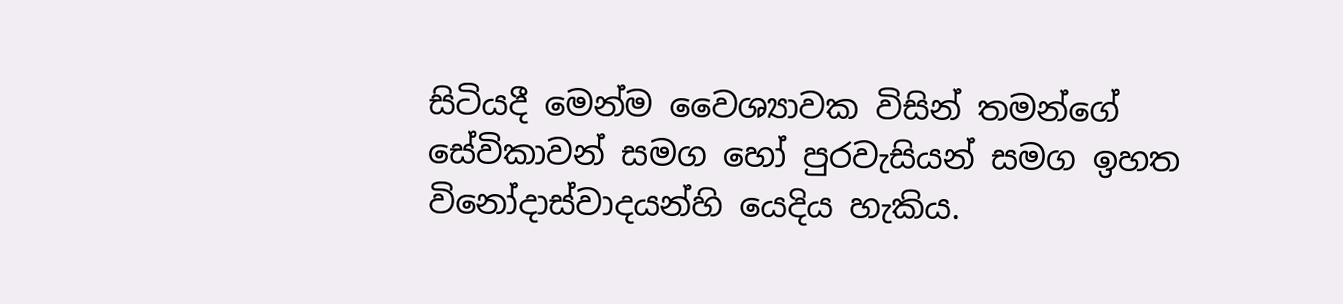සිටියදී මෙන්ම වෛශ්‍යාවක විසින් තමන්ගේ සේවිකාවන් සමග හෝ පුරවැසියන් සමග ඉහත විනෝදාස්වාදයන්හි යෙදිය හැකිය.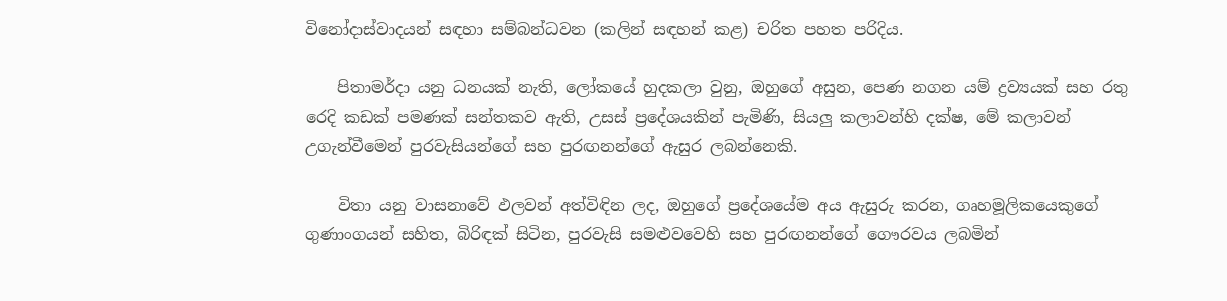විනෝදාස්වාදයන් සඳහා සම්බන්ධවන (කලින් සඳහන් කළ) චරිත පහත පරිදිය.

    පිතාමර්දා යනු ධනයක් නැති, ලෝකයේ හුදකලා වුනු, ඔහුගේ අසුන, පෙණ නගන යම් ද්‍රව්‍යයක් සහ රතු රෙදි කඩක් පමණක් සන්තකව ඇති, උසස් ප්‍රදේශයකින් පැමිණි, සියලු කලාවන්හි දක්ෂ, මේ කලාවන් උගැන්වීමෙන් පුරවැසියන්ගේ සහ පුරඟනන්ගේ ඇසුර ලබන්නෙකි.

    විතා යනු වාසනාවේ ඵලවන් අත්විඳින ලද, ඔහුගේ ප්‍රදේශයේම අය ඇසුරු කරන, ගෘහමූලිකයෙකුගේ ගුණාංගයන් සහිත, බිරිඳක් සිටින, පුරවැසි සමළුවවෙහි සහ පුරඟනන්ගේ ගෞරවය ලබමින්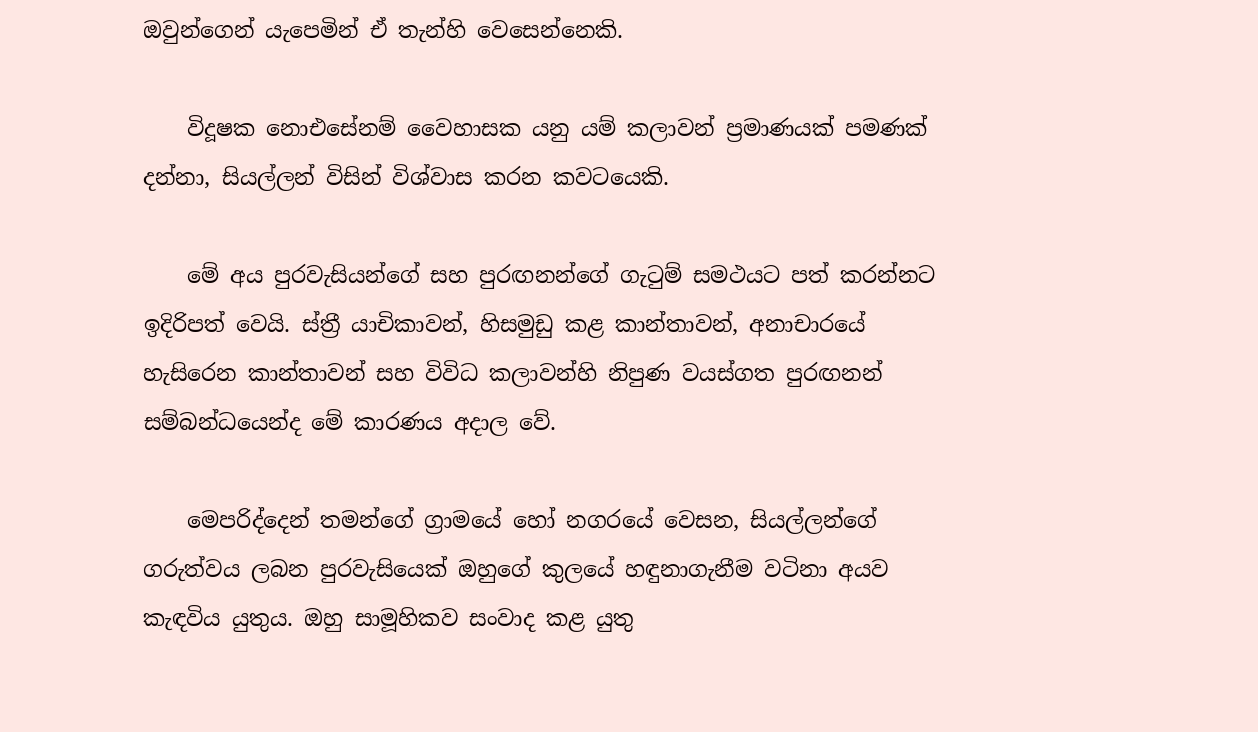ඔවුන්ගෙන් යැපෙමින් ඒ තැන්හි වෙසෙන්නෙකි.

    විදූෂක නොඑසේනම් වෛහාසක යනු යම් කලාවන් ප්‍රමාණයක් පමණක් දන්නා, සියල්ලන් විසින් විශ්වාස කරන කවටයෙකි.

    මේ අය පුරවැසියන්ගේ සහ පුරඟනන්ගේ ගැටුම් සමථයට පත් කරන්නට ඉදිරිපත් වෙයි. ස්ත්‍රී යාචිකාවන්, හිසමුඩු කළ කාන්තාවන්, අනාචාරයේ හැසිරෙන කාන්තාවන් සහ විවිධ කලාවන්හි නිපුණ වයස්ගත පුරඟනන් සම්බන්ධයෙන්ද මේ කාරණය අදාල වේ.

    මෙපරිද්දෙන් තමන්ගේ ග්‍රාමයේ හෝ නගරයේ වෙසන, සියල්ලන්ගේ ගරුත්වය ලබන පුරවැසියෙක් ඔහුගේ කුලයේ හඳුනාගැනීම වටිනා අයව කැඳවිය යුතුය. ඔහු සාමූහිකව සංවාද කළ යුතු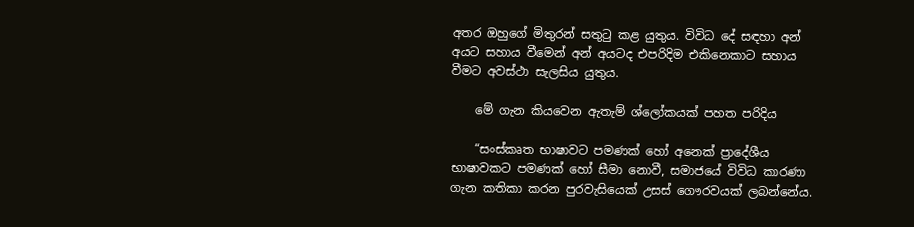අතර ඔහුගේ මිතුරන් සතුටු කළ යුතුය. විවිධ දේ සඳහා අන් අයට සහාය වීමෙන් අන් අයටද එපරිදිම එකිනෙකාට සහාය වීමට අවස්ථා සැලසිය යුතුය.

    මේ ගැන කියවෙන ඇතැම් ශ්ලෝකයක් පහත පරිදිය

    “සංස්කෘත භාෂාවට පමණක් හෝ අනෙක් ප්‍රාදේශීය භාෂාවකට පමණක් හෝ සීමා නොවී, සමාජයේ විවිධ කාරණා ගැන කතිකා කරන පුරවැසියෙක් උසස් ගෞරවයක් ලබන්නේය.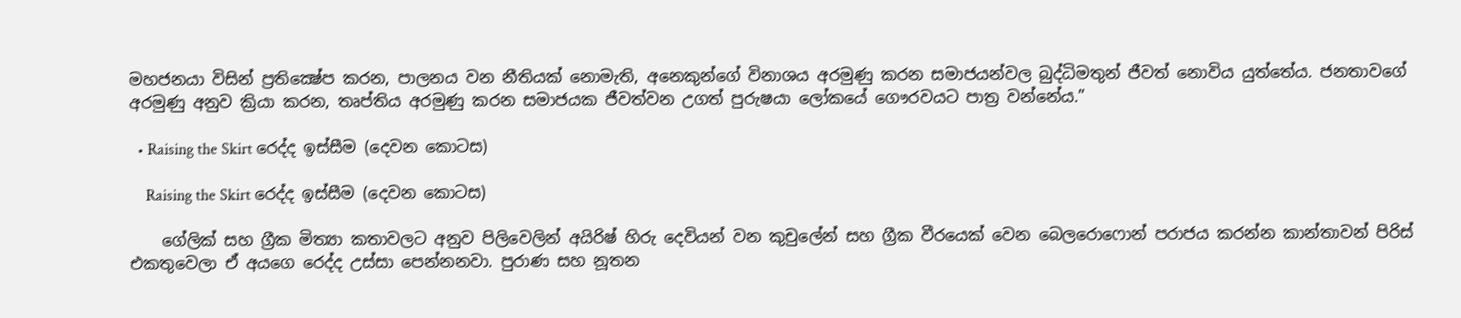මහජනයා විසින් ප්‍රතික්‍ෂේප කරන, පාලනය වන නීතියක් නොමැති, අනෙකුන්ගේ විනාශය අරමුණු කරන සමාජයන්වල බුද්ධිමතුන් ජීවත් නොවිය යුත්තේය. ජනතාවගේ අරමුණු අනුව ක්‍රියා කරන, තෘප්තිය අරමුණු කරන සමාජයක ජීවත්වන උගත් පුරුෂයා ලෝකයේ ගෞරවයට පාත්‍ර වන්නේය.”

  • Raising the Skirt රෙද්ද ඉස්සීම (දෙවන කොටස)

    Raising the Skirt රෙද්ද ඉස්සීම (දෙවන කොටස)

    ගේලික් සහ ග්‍රීක මිත්‍යා කතාවලට අනුව පිලිවෙලින් අයිරිෂ් හිරු දෙවියන් වන කුචුලේන් සහ ග්‍රීක වීරයෙක් වෙන බෙලරොෆොන් පරාජය කරන්න කාන්තාවන් පිරිස් එකතුවෙලා ඒ අයගෙ රෙද්ද උස්සා පෙන්නනවා. පුරාණ සහ නූතන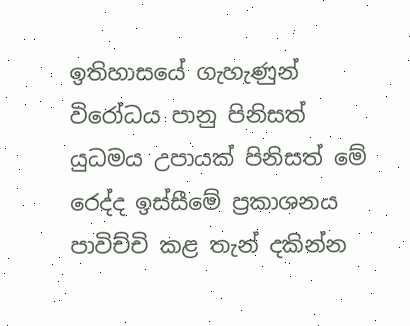ඉතිහාසයේ ගැහැණුන් විරෝධය පානු පිනිසත් යුධමය උපායක් පිනිසත් මේ රෙද්ද ඉස්සීමේ ප්‍රකාශනය පාවිච්චි කළ තැන් දකින්න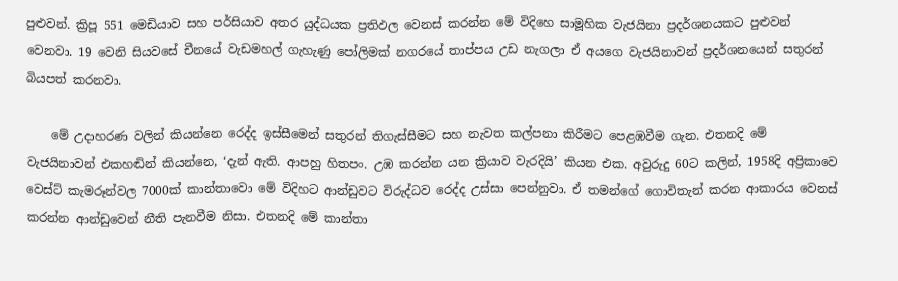පුළුවන්. ක්‍රිපූ 551 මෙඩියාව සහ පර්සියාව අතර යුද්ධයක ප්‍රතිඵල වෙනස් කරන්න මේ විදිහෙ සාමූහික වැජයිනා ප්‍රදර්ශනයකට පුළුවන් වෙනවා. 19 වෙනි සියවසේ චීනයේ වැඩමහල් ගැහැණු පෝලිමක් නගරයේ තාප්පය උඩ නැගලා ඒ අයගෙ වැජයිනාවන් ප්‍රදර්ශනයෙන් සතුරන් බියපත් කරනවා.

    මේ උදාහරණ වලින් කියන්නෙ රෙද්ද ඉස්සීමෙන් සතුරන් තිගැස්සීමට සහ නැවත කල්පනා කිරීමට පෙළඹවීම ගැන. එතනදි මේ වැජයිනාවන් එකහඬින් කියන්නෙ, ‘දැන් ඇති. ආපහු හිතපං. උඹ කරන්න යන ක්‍රියාව වැරදියි’ කියන එක. අවුරුදු 60ට කලින්, 1958දි අප්‍රිකාවෙ වෙස්ට් කැමරූන්වල 7000ක් කාන්තාවො මේ විදිහට ආන්ඩුවට විරුද්ධව රෙද්ද උස්සා පෙන්නුවා. ඒ තමන්ගේ ගොවිතැන් කරන ආකාරය වෙනස් කරන්න ආන්ඩුවෙන් නීති පැනවීම නිසා. එතනදි මේ කාන්තා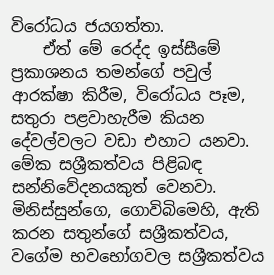විරෝධය ජයගත්තා.
    ඒත් මේ රෙද්ද ඉස්සීමේ ප්‍රකාශනය තමන්ගේ පවුල් ආරක්ෂා කිරීම, විරෝධය පෑම, සතුරා පළවාහැරීම කියන දේවල්වලට වඩා එහාට යනවා. මේක සශ්‍රීකත්වය පිළිබඳ සන්නිවේදනයකුත් වෙනවා. මිනිස්සුන්ගෙ, ගොවිබිමෙහි, ඇති කරන සතුන්ගේ සශ්‍රීකත්වය, වගේම භවභෝගවල සශ්‍රීකත්වය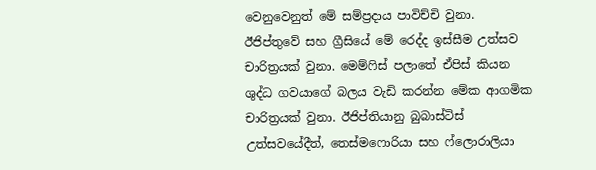වෙනුවෙනුත් මේ සම්ප්‍රදාය පාවිච්චි වුනා. ඊජිප්තුවේ සහ ග්‍රීසියේ මේ රෙද්ද ඉස්සීම උත්සව චාරිත්‍රයක් වුනා. මෙම්ෆිස් පලාතේ ඒපිස් කියන ශුද්ධ ගවයාගේ බලය වැඩි කරන්න මේක ආගමික චාරිත්‍රයක් වුනා. ඊජිප්තියානු බුබාස්ටිස් උත්සවයේදීත්, තෙස්මෆොරියා සහ ෆ්ලොරාලියා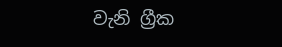වැනි ග්‍රීක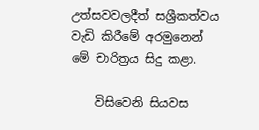උත්සවවලදීත් සශ්‍රීකත්වය වැඩි කිරීමේ අරමුනෙන් මේ චාරිත්‍රය සිදු කළා.

    විසිවෙනි සියවස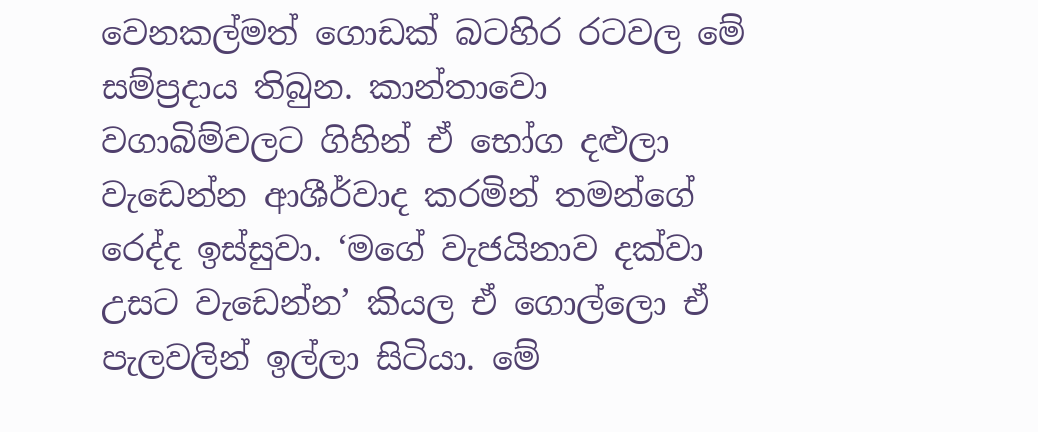වෙනකල්මත් ගොඩක් බටහිර රටවල මේ සම්ප්‍රදාය තිබුන. කාන්තාවො වගාබිම්වලට ගිහින් ඒ භෝග දළුලා වැඩෙන්න ආශීර්වාද කරමින් තමන්ගේ රෙද්ද ඉස්සුවා. ‘මගේ වැජයිනාව දක්වා උසට වැඩෙන්න’ කියල ඒ ගොල්ලො ඒ පැලවලින් ඉල්ලා සිටියා. මේ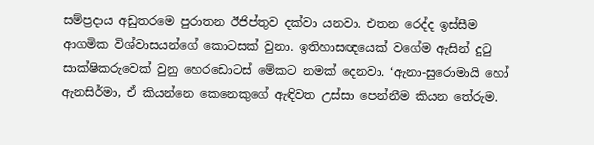සම්ප්‍රදාය අඩුතරමෙ පුරාතන ඊජිප්තුව දක්වා යනවා. එතන රෙද්ද ඉස්සීම ආගමික විශ්වාසයන්ගේ කොටසක් වුනා. ඉතිහාසඥයෙක් වගේම ඇසින් දුටු සාක්ෂිකරුවෙක් වුනු හෙරඩොටස් මේකට නමක් දෙනවා. ‘ඇනා-සුරොමායි හෝ ඇනසිර්මා, ඒ කියන්නෙ කෙනෙකුගේ ඇඳිවත උස්සා පෙන්නීම කියන තේරුම.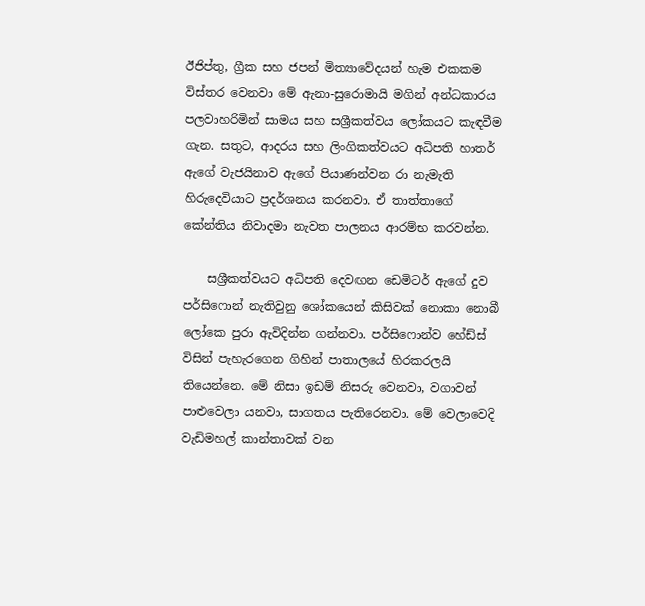ඊජිප්තු, ග්‍රීක සහ ජපන් මිත්‍යාවේදයන් හැම එකකම විස්තර වෙනවා මේ ඇනා-සුරොමායි මගින් අන්ධකාරය පලවාහරිමින් සාමය සහ සශ්‍රීකත්වය ලෝකයට කැඳවීම ගැන. සතුට, ආදරය සහ ලිංගිකත්වයට අධිපති හාතර් ඇගේ වැජයිනාව ඇගේ පියාණන්වන රා නැමැති හිරුදෙවියාට ප්‍රදර්ශනය කරනවා. ඒ තාත්තාගේ කේන්තිය නිවාදමා නැවත පාලනය ආරම්භ කරවන්න.

    සශ්‍රීකත්වයට අධිපති දෙවඟන ඩෙමිටර් ඇගේ දුව පර්සිෆොන් නැතිවුනු ශෝකයෙන් කිසිවක් නොකා නොබී ලෝකෙ පුරා ඇවිදින්න ගන්නවා. පර්සිෆොන්ව හේඩ්ස් විසින් පැහැරගෙන ගිහින් පාතාලයේ හිරකරලයි තියෙන්නෙ. මේ නිසා ඉඩම් නිසරු වෙනවා, වගාවන් පාළුවෙලා යනවා, සාගතය පැතිරෙනවා. මේ වෙලාවෙදි වැඩිමහල් කාන්තාවක් වන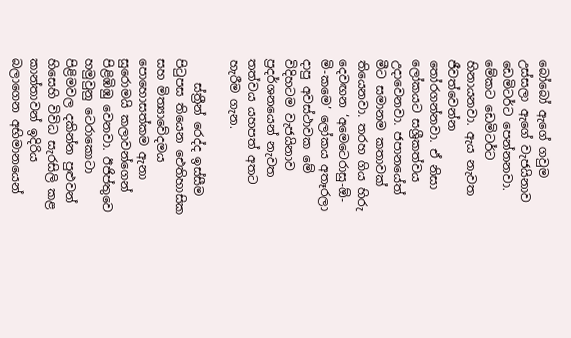බෝබෝ ඇගේ ගවුම උස්සලා ඇගේ වැජයිනාව ඩෙමිටර්ට පෙන්නනවා. මේකට ඩෙමිටර්ට හිනායනවා. ඇය නැවත ජීවත්වෙන්න තෝරගන්නවා. ඒ නිසා ලෝකයට සශ්‍රීකත්වය උදාවෙනවා. ජපානයේත් මීට සමානම කතාවක් තියෙනවා. තරහ ගිය හිරු දෙවඟන ‘අමෙටෙරාසු-ඕ-මි-කමෙ’ ලෝකය අතෑරලා දාපු අවස්ථාවක මේ විදිහටම වැජයිනාව ප්‍රදර්ශනයෙන් නැවත තත්වය යහපත් අතට හැරීම ගැන.

    ස්ත්‍රීන් රෙද්ද ඉස්සීම පිටුපස තියෙන ඓතිහාසික සහ මිත්‍යාවේදමය පොහොසත්කම ඇනා සුරොමයි කලාවන්ගෙන් පිළිඹිඹු වෙනවා. ඊජිප්තුවෙ හමුවුනු ටෙරාකොටා පිළිමවල දකින්න පුළුවන් හිසෙහි විවිධ සැරසිලි කළ කාන්තාවන් ඉදිරිය බලාගෙන අභිමානයෙන්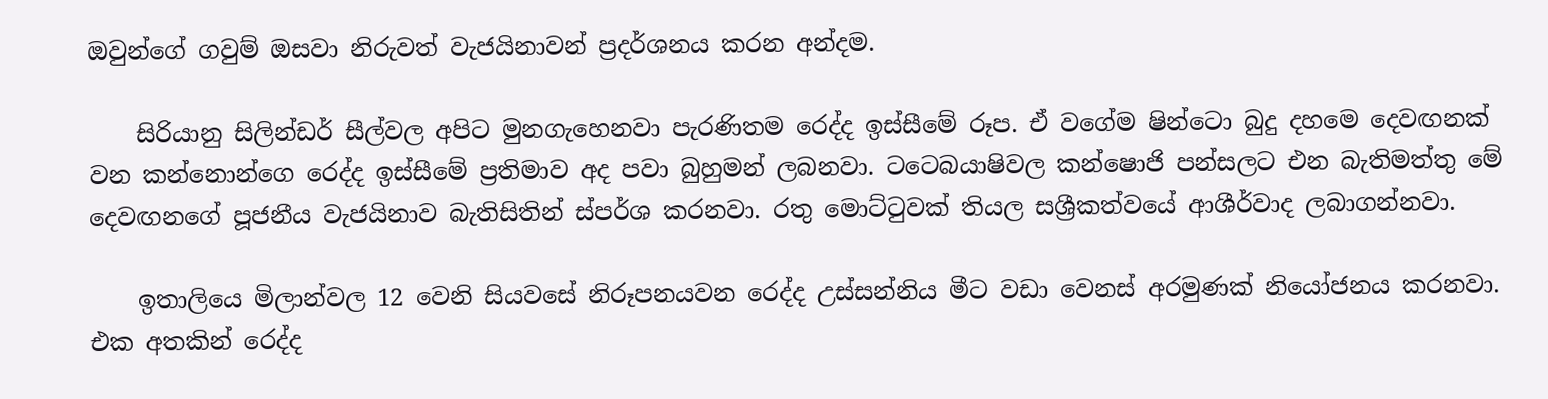ඔවුන්ගේ ගවුම් ඔසවා නිරුවත් වැජයිනාවන් ප්‍රදර්ශනය කරන අන්දම.

    සිරියානු සිලින්ඩර් සීල්වල අපිට මුනගැහෙනවා පැරණිතම රෙද්ද ඉස්සීමේ රූප. ඒ වගේම ෂින්ටො බුදු දහමෙ දෙවඟනක් වන කන්නොන්ගෙ රෙද්ද ඉස්සීමේ ප්‍රතිමාව අද පවා බුහුමන් ලබනවා. ටටෙබයාෂිවල කන්ෂොජි පන්සලට එන බැතිමත්තු මේ දෙවඟනගේ පූජනීය වැජයිනාව බැතිසිතින් ස්පර්ශ කරනවා. රතු මොට්ටුවක් තියල සශ්‍රීකත්වයේ ආශීර්වාද ලබාගන්නවා.

    ඉතාලියෙ මිලාන්වල 12 වෙනි සියවසේ නිරූපනයවන රෙද්ද උස්සන්නිය මීට වඩා වෙනස් අරමුණක් නියෝජනය කරනවා. එක අතකින් රෙද්ද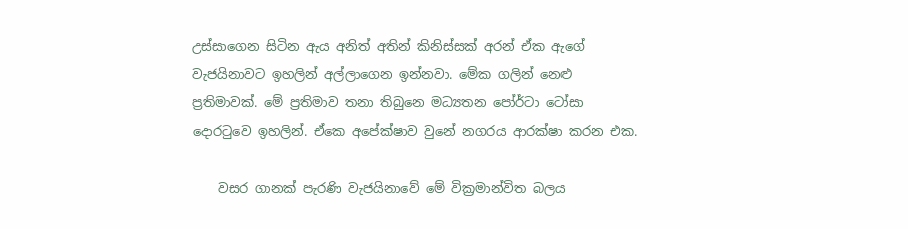උස්සාගෙන සිටින ඇය අනිත් අතින් කිනිස්සක් අරන් ඒක ඇගේ වැජයිනාවට ඉහලින් අල්ලාගෙන ඉන්නවා. මේක ගලින් නෙළු ප්‍රතිමාවක්. මේ ප්‍රතිමාව තනා තිබුනෙ මධ්‍යතන පෝර්ටා ටෝසා දොරටුවෙ ඉහලින්. ඒකෙ අපේක්ෂාව වුනේ නගරය ආරක්ෂා කරන එක.

    වසර ගානක් පැරණි වැජයිනාවේ මේ වික්‍රමාන්විත බලය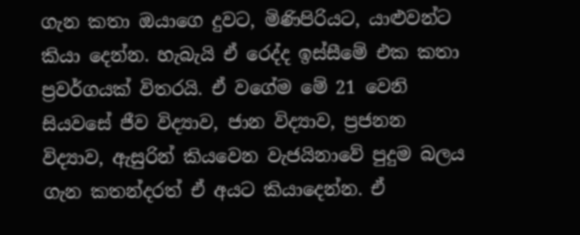ගැන කතා ඔයාගෙ දුවට, මිණිපිරියට, යාළුවන්ට කියා දෙන්න. හැබැයි ඒ රෙද්ද ඉස්සීමේ එක කතා ප්‍රවර්ගයක් විතරයි. ඒ වගේම මේ 21 වෙනි සියවසේ ජීව විද්‍යාව, ජාන විද්‍යාව, ප්‍රජනන විද්‍යාව, ඇසුරින් කියවෙන වැජයිනාවේ පුදුම බලය ගැන කතන්දරත් ඒ අයට කියාදෙන්න. ඒ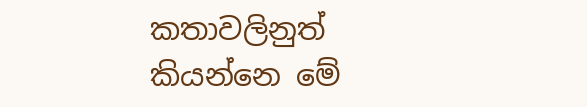කතාවලිනුත් කියන්නෙ මේ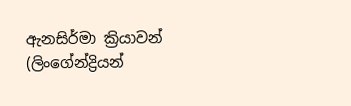ඇනසිර්මා ක්‍රියාවන් (ලිංගේන්ද්‍රියන්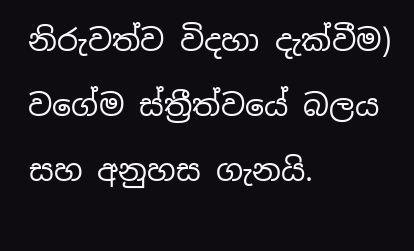නිරුවත්ව විදහා දැක්වීම) වගේම ස්ත්‍රීත්වයේ බලය සහ අනුහස ගැනයි.